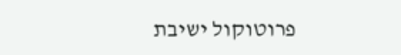פרוטוקול ישיבת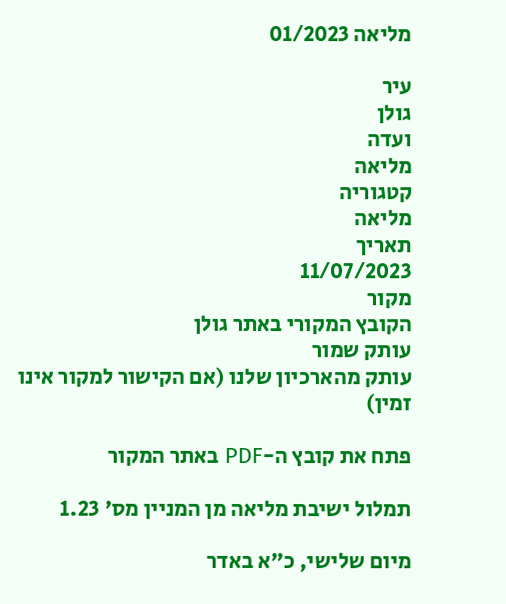מליאה 01/2023

עיר
גולן
ועדה
מליאה
קטגוריה
מליאה
תאריך
11/07/2023
מקור
הקובץ המקורי באתר גולן
עותק שמור
עותק מהארכיון שלנו (אם הקישור למקור אינו זמין)

פתח את קובץ ה-PDF באתר המקור

תמלול ישיבת מליאה מן המניין מס' 1.23

מיום שלישי, כ"א באדר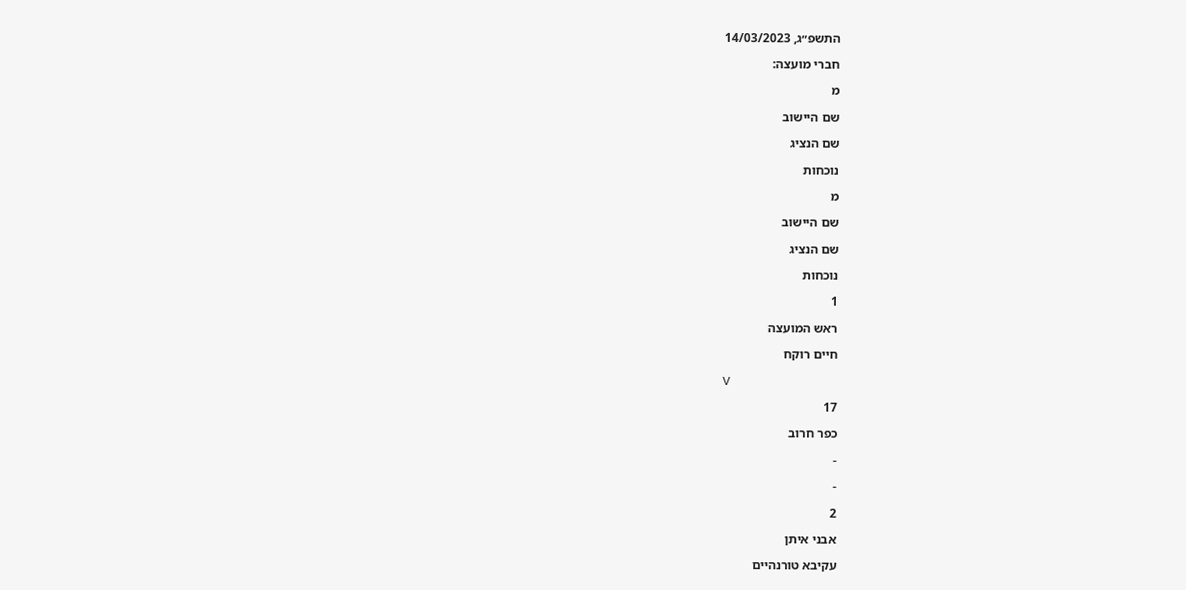התשפ״ג, 14/03/2023

חברי מועצה:

מ

שם היישוב

שם הנציג

נוכחות

מ

שם היישוב

שם הנציג

נוכחות

1

ראש המועצה

חיים רוקח

V

17

כפר חרוב

-

-

2

אבני איתן

עקיבא טורנהיים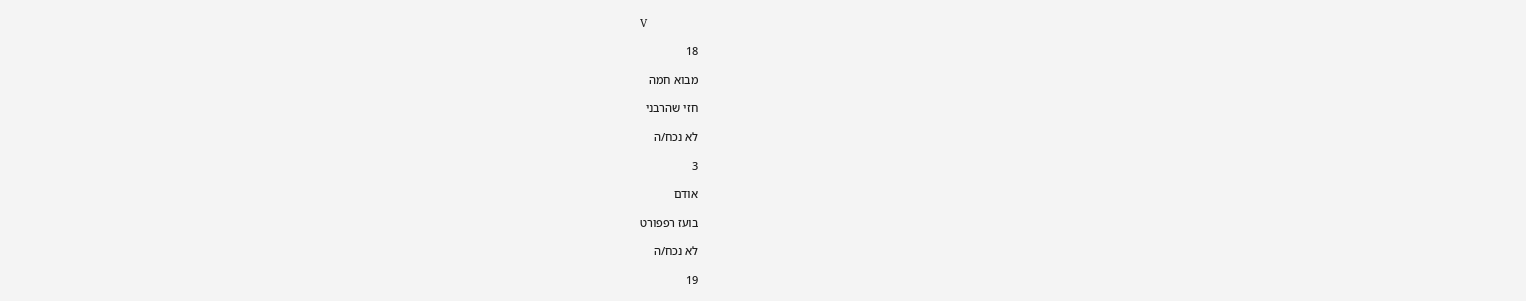V

18

מבוא חמה

חזי שהרבני

לא נכח/ה

3

אודם

בועז רפפורט

לא נכח/ה

19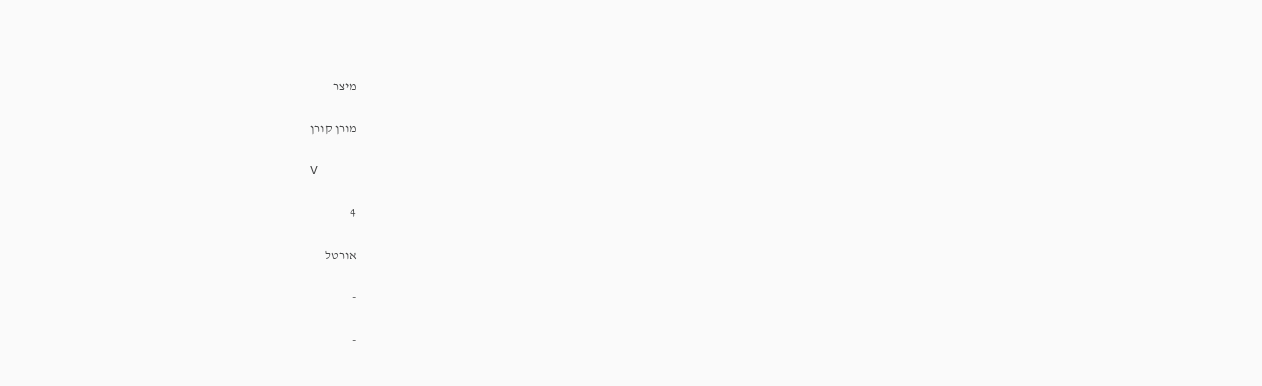מיצר

מורן קורן

V

4

אורטל

-

-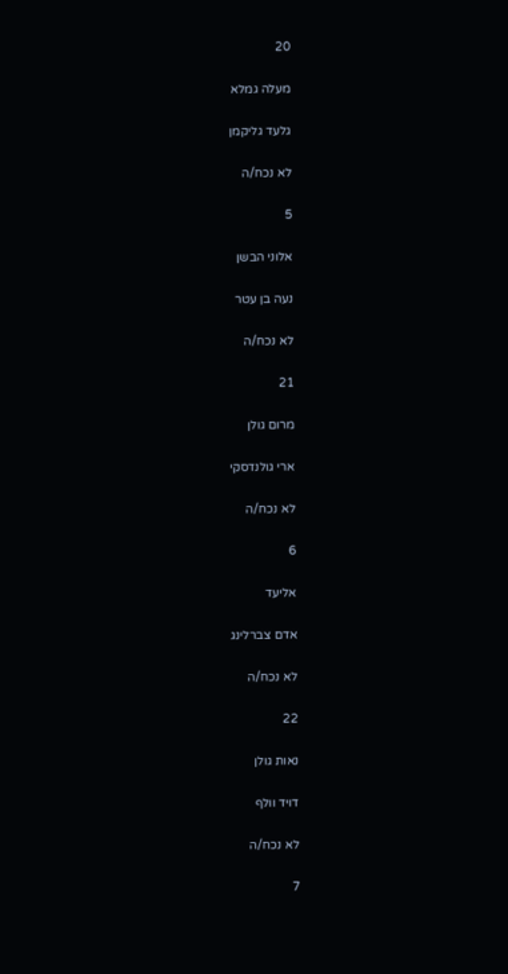20

מעלה גמלא

גלעד גליקמן

לא נכח/ה

5

אלוני הבשן

נעה בן עטר

לא נכח/ה

21

מרום גולן

ארי גולנדסקי

לא נכח/ה

6

אליעד

אדם צברלינג

לא נכח/ה

22

נאות גולן

דויד וולף

לא נכח/ה

7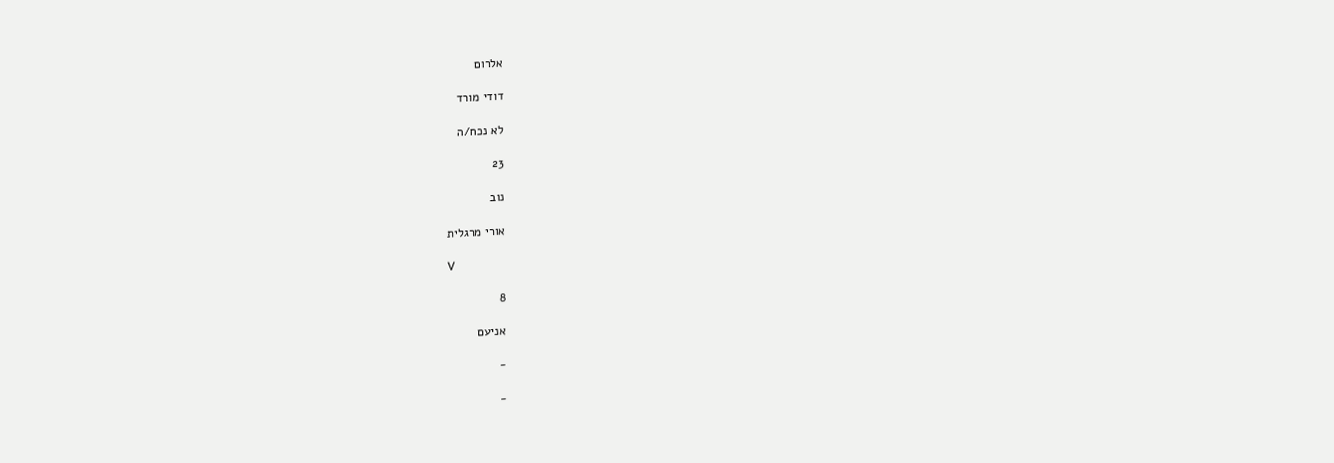אלרום

דודי מורד

לא נכח/ה

23

נוב

אורי מרגלית

V

8

אניעם

-

-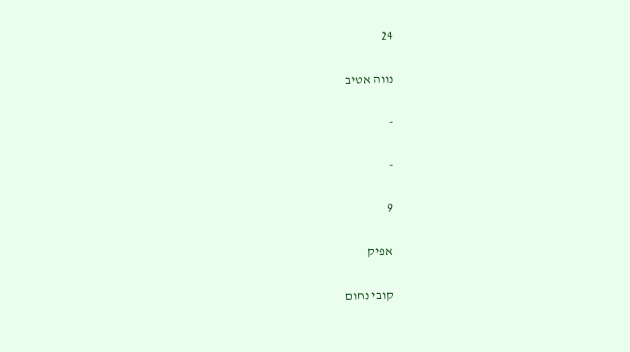24

נווה אטיב

-

-

9

אפיק

קובי נחום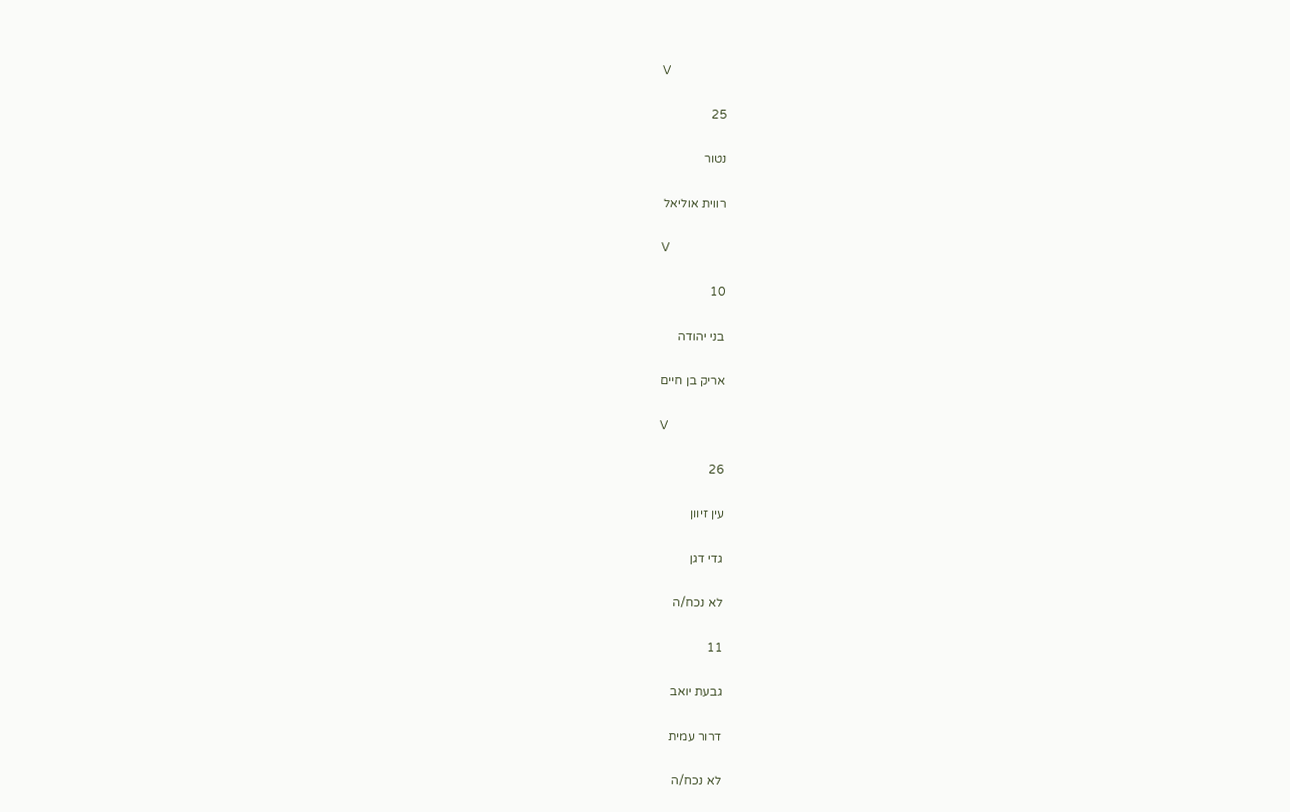V

25

נטור

רווית אוליאל

V

10

בני יהודה

אריק בן חיים

V

26

עין זיוון

גדי דגן

לא נכח/ה

11

גבעת יואב

דרור עמית

לא נכח/ה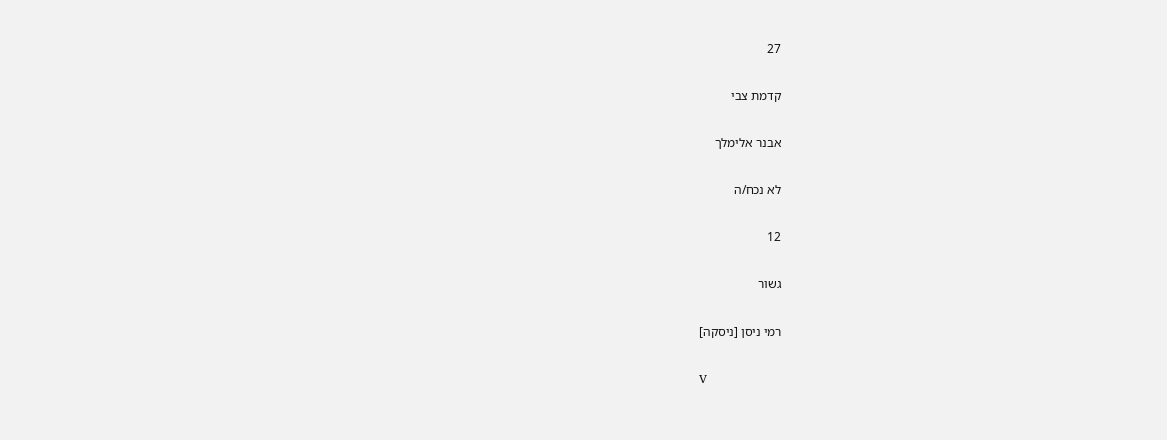27

קדמת צבי

אבנר אלימלך

לא נכח/ה

12

גשור

רמי ניסן [ניסקה]

V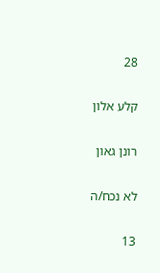28

קלע אלון

רונן גאון

לא נכח/ה

13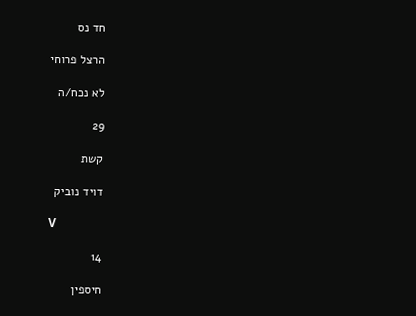חד נס

הרצל פרוחי

לא נכח/ה

29

קשת

דויד נוביק

V

14

חיספין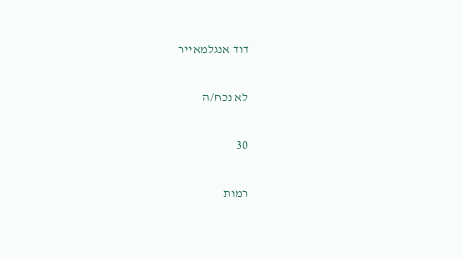דוד אנגלמאייר

לא נכח/ה

30

רמות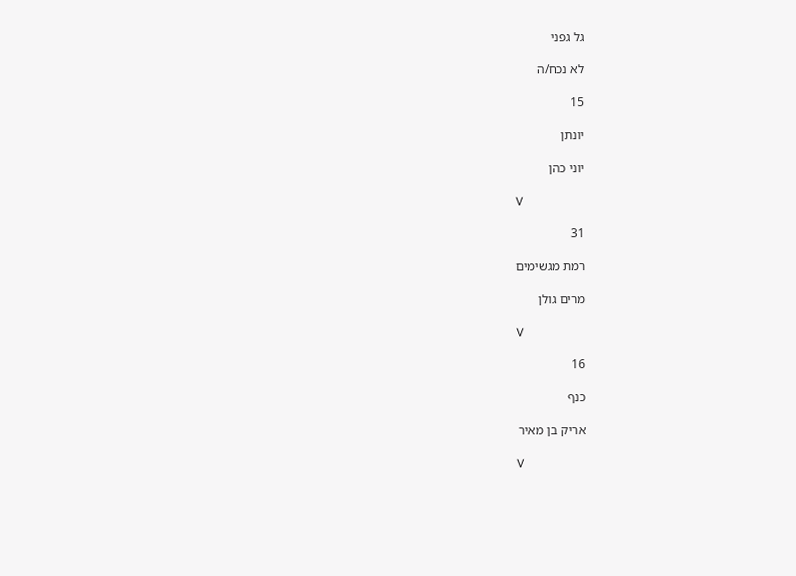גל גפני

לא נכח/ה

15

יונתן

יוני כהן

V

31

רמת מגשימים

מרים גולן

V

16

כנף

אריק בן מאיר

V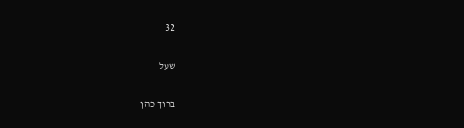32

שעל

ברוך כהן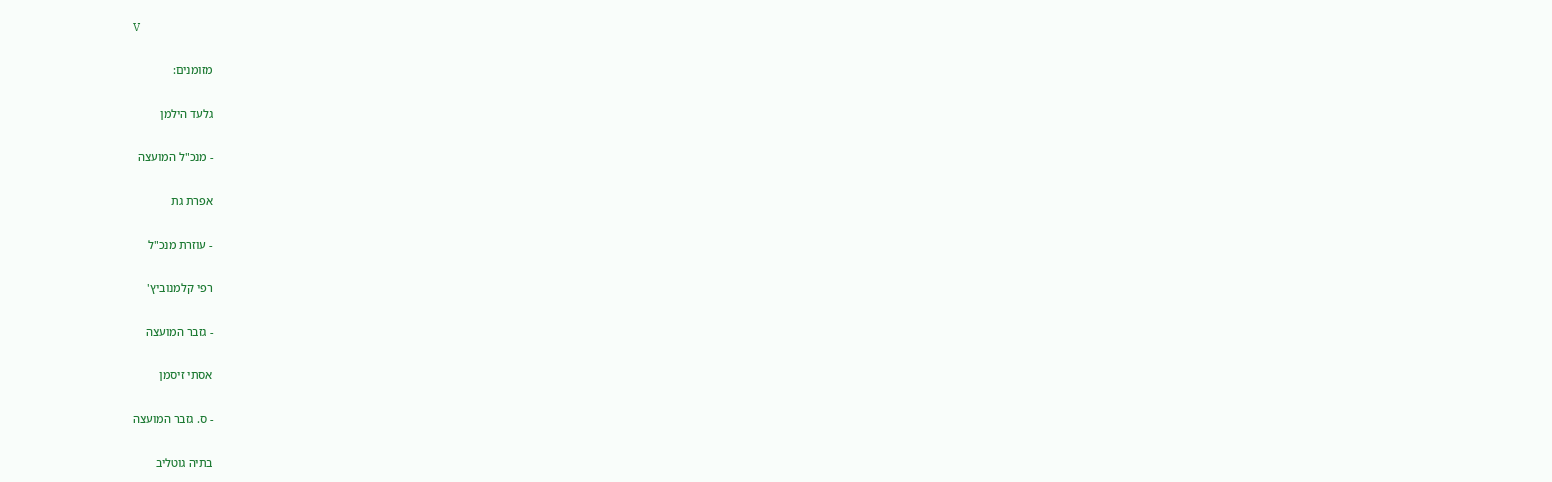V

מזומנים:

גלעד הילמן

- מנכ"ל המועצה

אפרת גת

- עוזרת מנכ"ל

רפי קלמנוביץ'

- גזבר המועצה

אסתי זיסמן

- ס. גזבר המועצה

בתיה גוטליב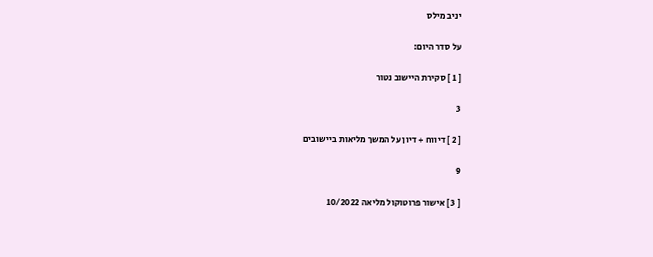יניב מילס

על סדר היום:

[ 1 ] סקירת היישוב נטור

3

[ 2 ] דיווח + דיון על המשך מליאות ביישובים

9

[ 3 ] אישור פרוטוקול מליאה 10/2022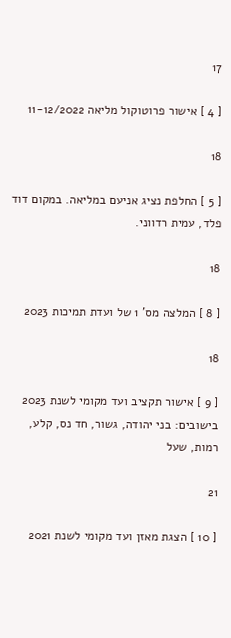17

[ 4 ] אישור פרוטוקול מליאה 11-12/2022

18

[ 5 ] החלפת נציג אניעם במליאה. במקום דוד פלד, עמית רדווני.

18

[ 8 ] המלצה מס' 1 של ועדת תמיכות 2023

18

[ 9 ] אישור תקציב ועד מקומי לשנת 2023 בישובים: בני יהודה, גשור, חד נס, קלע, רמות, שעל

21

[ 10 ] הצגת מאזן ועד מקומי לשנת 2021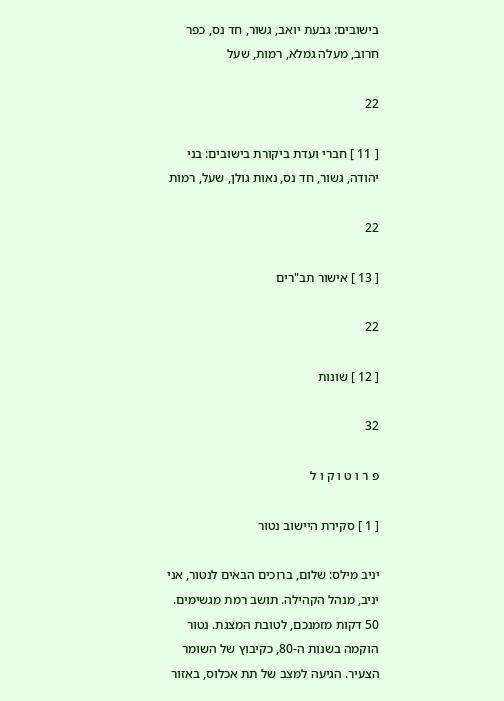בישובים: גבעת יואב, גשור, חד נס, כפר חרוב, מעלה גמלא, רמות, שעל

22

[ 11 ] חברי ועדת ביקורת בישובים: בני יהודה, גשור, חד נס, נאות גולן, שעל, רמות

22

[ 13 ] אישור תב"רים

22

[ 12 ] שונות

32

פ ר ו ט ו ק ו ל

[ 1 ] סקירת היישוב נטור

יניב מילס: שלום, ברוכים הבאים לנטור, אני יניב, מנהל הקהילה. תושב רמת מגשימים. 50 דקות מזמנכם, לטובת המצגת. נטור הוקמה בשנות ה-80, כקיבוץ של השומר הצעיר. הגיעה למצב של תת אכלוס, באזור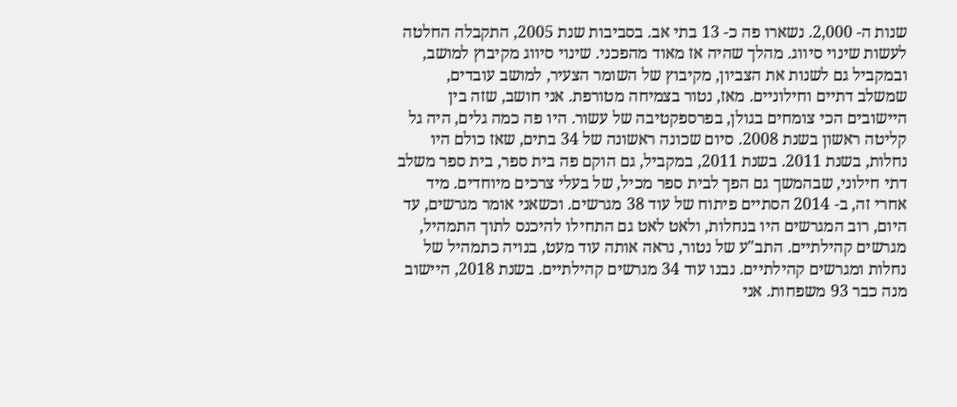שנות ה- 2,000. נשארו פה כ- 13 בתי אב. בסביבות שנת 2005, התקבלה החלטה לעשות שינוי סיווג. מהלך שהיה אז מאוד מהפכני. שינוי סיווג מקיבוץ למושב, ובמקביל גם לשנות את הצביון, מקיבוץ של השומר הצעיר, למושב עובדים, שמשלב דתיים וחילוניים. מאז, נטור בצמיחה מטורפת. אני חושב, שזה בין היישובים הכי צומחים בגולן, בפרספקטיבה של עשור. היו פה כמה גלים, היה גל קליטה ראשון בשנת 2008. סיום שכונה ראשונה של 34 בתים, שאז כולם היו נחלות, בשנת 2011. בשנת 2011, במקביל, גם הוקם פה בית ספר, בית ספר משלב דתי חילוני, שבהמשך גם הפך לבית ספר מכיל, של בעלי צרכים מיוחדים. מיד אחרי זה, ב- 2014 הסתיים פיתוח של עוד 38 מגרשים. וכשאני אומר מגרשים, עד היום, רוב המגרשים היו בנחלות, ולאט לאט גם התחילו להיכנס לתוך התמהיל, מגרשים קהילתיים. התב"ע של נטור, נראה אותה עוד מעט, בנויה כתמהיל של נחלות ומגרשים קהילתיים. נבנו עוד 34 מגרשים קהילתיים. בשנת 2018, היישוב מנה כבר 93 משפחות. אני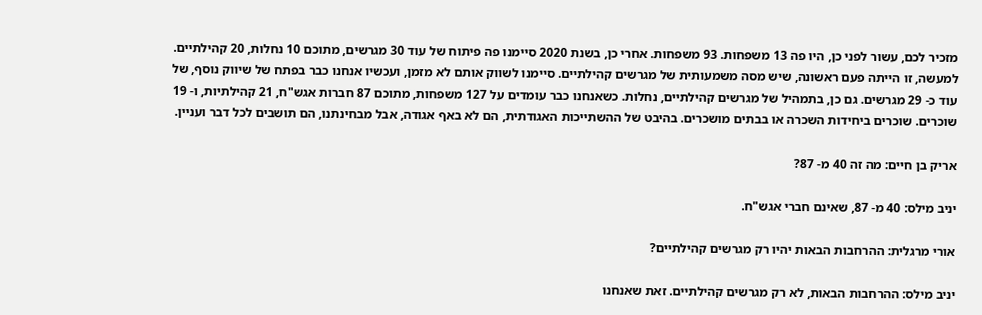מזכיר לכם, עשור לפני כן, היו פה 13 משפחות. 93 משפחות. אחרי כן, בשנת 2020 סיימנו פה פיתוח של עוד 30 מגרשים, מתוכם 10 נחלות, 20 קהילתיים. למעשה, זו הייתה פעם ראשונה, שיש מסה משמעותית של מגרשים קהילתיים. סיימנו לשווק אותם לא מזמן, ועכשיו אנחנו כבר בפתח של שיווק נוסף, של עוד כ- 29 מגרשים. גם כן, בתמהיל של מגרשים קהילתיים, נחלות. כשאנחנו כבר עומדים על 127 משפחות, מתוכם 87 חברות אגש"ח, 21 קהילתיות, ו- 19 שוכרים. שוכרים ביחידות השכרה או בבתים מושכרים. בהיבט של ההשתייכות האגודתית, הם לא באף אגודה, אבל מבחינתנו, הם תושבים לכל דבר ועניין.

אריק בן חיים: מה זה 40 מ- 87?

יניב מילס: 40 מ- 87, שאינם חברי אגש"ח.

אורי מרגלית: ההרחבות הבאות יהיו רק מגרשים קהילתיים?

יניב מילס: ההרחבות הבאות, לא רק מגרשים קהילתיים. זאת שאנחנו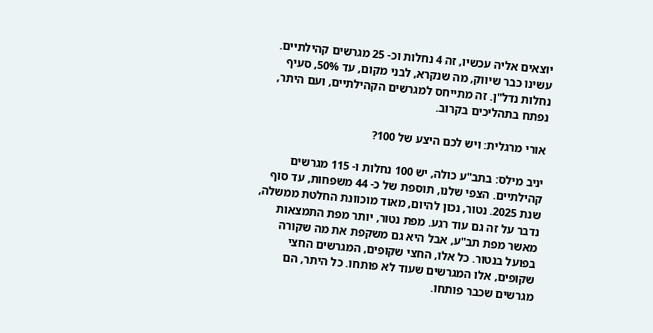יוצאים אליה עכשיו, זה 4 נחלות וכ- 25 מגרשים קהילתיים. עשינו כבר שיווק, מה שנקרא, לבני מקום, עד 50%, סעיף נחלות נדל"ן. זה מתייחס למגרשים הקהילתיים, ועם היתר, נפתח בתהליכים בקרוב.

אורי מרגלית: ויש לכם היצע של 100?

יניב מילס: בתב"ע כולה, יש 100 נחלות ו- 115 מגרשים קהילתיים. הצפי שלנו, תוספת של כ- 44 משפחות, עד סוף שנת 2025. נטור, נכון להיום, מאוד מוכוונת החלטת ממשלה, נדבר על זה גם עוד רגע. מפת נטור, יותר מפת התמצאות מאשר מפת תב"ע, אבל היא גם משקפת את מה שקורה בפועל בנטור. כל אלו, החצי שקופים, המגרשים החצי שקופים, אלו המגרשים שעוד לא פותחו. כל היתר, הם מגרשים שכבר פותחו.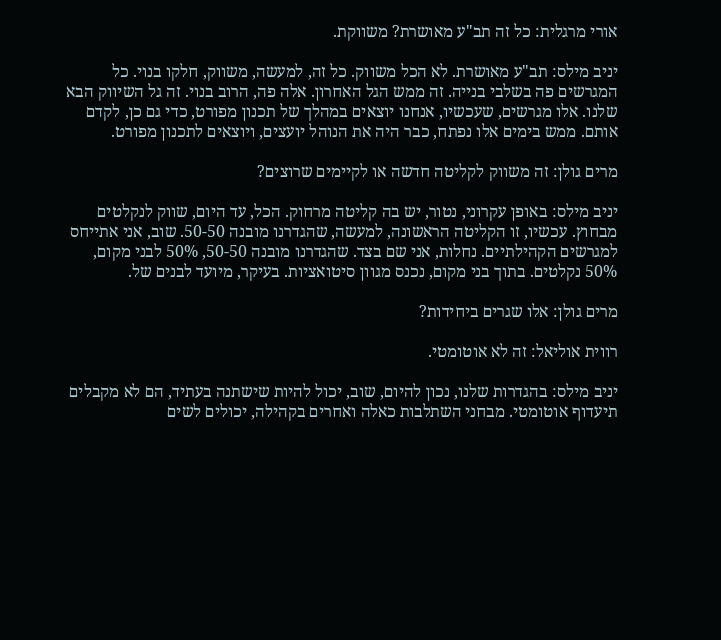אורי מרגלית: כל זה תב"ע מאושרת? משווקת.

יניב מילס: תב"ע מאושרת. לא הכל משווק. כל זה, למעשה, משווק, חלקו בנוי. כל המגרשים פה בשלבי בנייה. זה ממש הגל האחרון. אלה פה, הרוב בנוי. זה גל השיווק הבא שלנו. אלו מגרשים, שעכשיו, אנחנו יוצאים במהלך של תכנון מפורט, כדי גם כן, לקדם אותם. ממש בימים אלו נפתח, כבר היה את הנוהל יועצים, ויוצאים לתכנון מפורט.

מרים גולן: זה משווק לקליטה חדשה או לקיימים שרוצים?

יניב מילס: באופן עקרוני, נטור, יש בה קליטה מרחוק. הכל, עד היום, שווק לנקלטים מבחוץ. עכשיו, זו הקליטה הראשונה, למעשה, שהגדרנו מובנה 50-50. שוב, אני אתייחס למגרשים הקהילתיים. נחלות, אני שם בצד. שהגדרנו מובנה 50-50, 50% לבני מקום, 50% נקלטים. בתוך בני מקום, נכנס מגוון סיטואציות. בעיקר, מיועד לבנים של.

מרים גולן: אלו שגרים ביחידות?

רווית אוליאל: זה לא אוטומטי.

יניב מילס: בהגדרות שלנו, נכון להיום, שוב, יכול להיות שישתנה בעתיד, הם לא מקבלים תיעדוף אוטומטי. מבחני השתלבות כאלה ואחרים בקהילה, יכולים לשים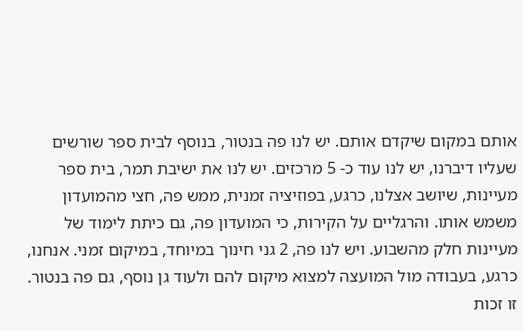אותם במקום שיקדם אותם. יש לנו פה בנטור, בנוסף לבית ספר שורשים שעליו דיברנו, יש לנו עוד כ- 5 מרכזים. יש לנו את ישיבת תמר, בית ספר מעיינות, שיושב אצלנו, כרגע, בפוזיציה זמנית, ממש פה, חצי מהמועדון משמש אותו. והרגליים על הקירות, כי המועדון פה, גם כיתת לימוד של מעיינות חלק מהשבוע. ויש לנו פה, 2 גני חינוך במיוחד, במיקום זמני. אנחנו, כרגע, בעבודה מול המועצה למצוא מיקום להם ולעוד גן נוסף, גם פה בנטור. זו זכות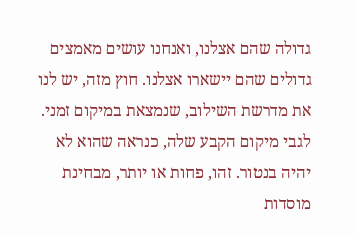גדולה שהם אצלנו, ואנחנו עושים מאמצים גדולים שהם יישארו אצלנו. חוץ מזה, יש לנו את מדרשת השילוב, שנמצאת במיקום זמני. לגבי מיקום הקבע שלה, כנראה שהוא לא יהיה בנטור. זהו, פחות או יותר, מבחינת מוסדות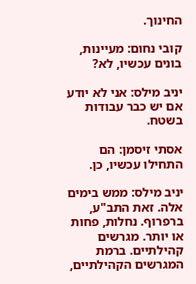החינוך.

קובי נחום: מעיינות, בונים עכשיו, לא?

יניב מילס: אני לא יודע אם יש כבר עבודות בשטח.

אסתי זיסמן: הם התחילו עכשיו, כן.

יניב מילס: ממש בימים אלה. זאת התב"ע, ברפרוף. נחלות, פחות או יותר. מגרשים קהילתיים. ברמת המגרשים הקהילתיים,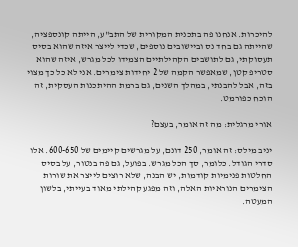להיכרות. אנחנו פה בתכנית המקורית של התב"ע, הייתה קונספציה, שהייתה גם בחד נס וביישובים נוספים, שכדי לייצר איזה שהוא בסיס תעסוקתי, גם לתושבים הקהילתיים הצמידו לכל מגרש, איזה שהוא סטריפ קטן, שמאפשר הקמה של 2 יחידות צימרים. אני לא כל כך מצוי בזה, אבל להבנתי, במהלך השנים, גם ברמת ההיתכנות העסקית, זה הוכח כפורמט.

אורי מרגלית: מה זה אומר, בעצם?

יניב מילס: זה אומר, 250 דונם, על מגרשים קיימים של 600-650. אלו סדרי הגודל. כלומר, סך הכל מגרש. בפועל, גם פה בנטור, על בסיס החלטות פנימיות קודמות, יש הבנה, שלא רוצים לייצר את שורות הצימרים הנוראיות האלה, וזה מפגע קהילתי מאוד בעייתי, בלשון המעטה.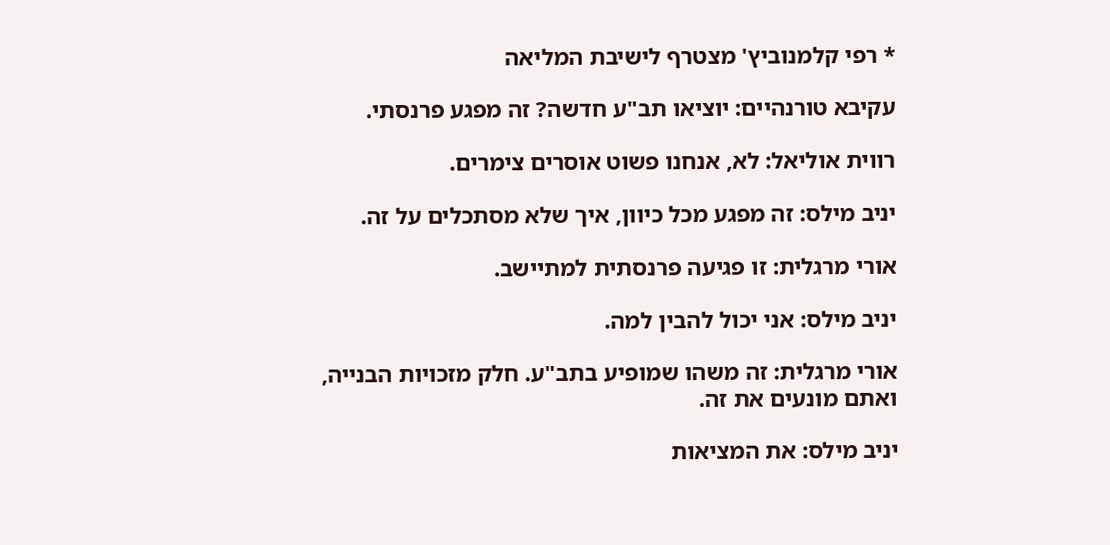* רפי קלמנוביץ' מצטרף לישיבת המליאה

עקיבא טורנהיים: יוציאו תב"ע חדשה? זה מפגע פרנסתי.

רווית אוליאל: לא, אנחנו פשוט אוסרים צימרים.

יניב מילס: זה מפגע מכל כיוון, איך שלא מסתכלים על זה.

אורי מרגלית: זו פגיעה פרנסתית למתיישב.

יניב מילס: אני יכול להבין למה.

אורי מרגלית: זה משהו שמופיע בתב"ע. חלק מזכויות הבנייה, ואתם מונעים את זה.

יניב מילס: את המציאות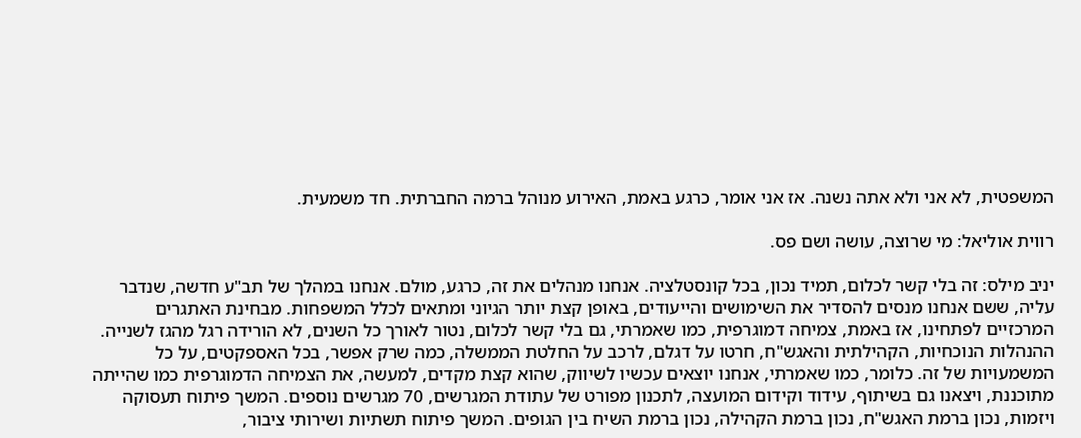המשפטית, לא אני ולא אתה נשנה. אז אני אומר, כרגע באמת, האירוע מנוהל ברמה החברתית. חד משמעית.

רווית אוליאל: מי שרוצה, עושה ושם פס.

יניב מילס: זה בלי קשר לכלום, תמיד נכון, בכל קונסטלציה. אנחנו מנהלים את זה, כרגע, מולם. אנחנו במהלך של תב"ע חדשה, שנדבר עליה, ששם אנחנו מנסים להסדיר את השימושים והייעודים, באופן קצת יותר הגיוני ומתאים לכלל המשפחות. מבחינת האתגרים המרכזיים לפתחינו, אז באמת, צמיחה דמוגרפית, כמו שאמרתי, גם בלי קשר לכלום, נטור לאורך כל השנים, לא הורידה רגל מהגז לשנייה. ההנהלות הנוכחיות, הקהילתית והאגש"ח, חרטו על דגלם, לרכב על החלטת הממשלה, כמה שרק אפשר, בכל האספקטים, על כל המשמעויות של זה. כלומר, כמו שאמרתי, אנחנו יוצאים עכשיו לשיווק, שהוא קצת מקדים, למעשה, את הצמיחה הדמוגרפית כמו שהייתה מתוכננת, ויצאנו גם בשיתוף, עידוד וקידום המועצה, לתכנון מפורט של עתודת המגרשים, 70 מגרשים נוספים. המשך פיתוח תעסוקה ויזמות, נכון ברמת האגש"ח, נכון ברמת הקהילה, נכון ברמת השיח בין הגופים. המשך פיתוח תשתיות ושירותי ציבור,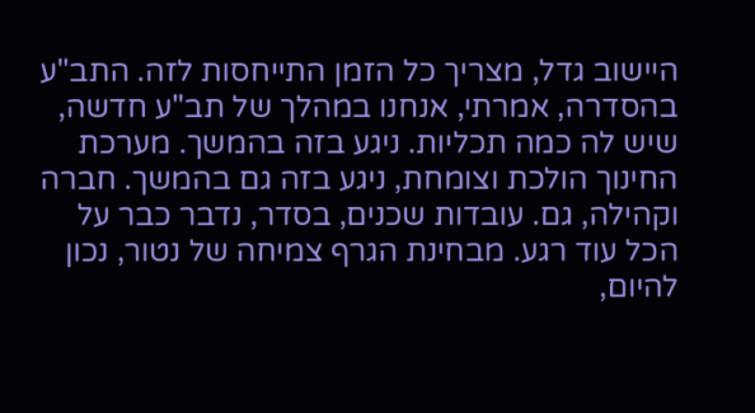היישוב גדל, מצריך כל הזמן התייחסות לזה. התב"ע בהסדרה, אמרתי, אנחנו במהלך של תב"ע חדשה, שיש לה כמה תכליות. ניגע בזה בהמשך. מערכת החינוך הולכת וצומחת, ניגע בזה גם בהמשך. חברה וקהילה, גם. עובדות שכנים, בסדר, נדבר כבר על הכל עוד רגע. מבחינת הגרף צמיחה של נטור, נכון להיום,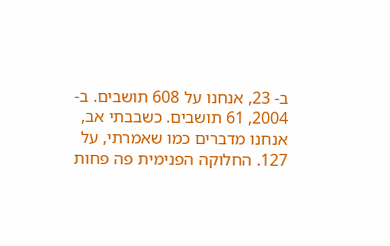ב- 23, אנחנו על 608 תושבים. ב- 2004, 61 תושבים. כשבבתי אב, אנחנו מדברים כמו שאמרתי, על 127. החלוקה הפנימית פה פחות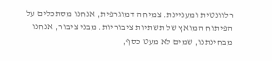רלוונטית ומעניינת. צמיחה דמוגרפית, אנחנו מסתכלים על הפיתוח המואץ של תשתיות ציבוריות. מבני ציבור, אנחנו מבחינתנו, שמים לא מעט כסף,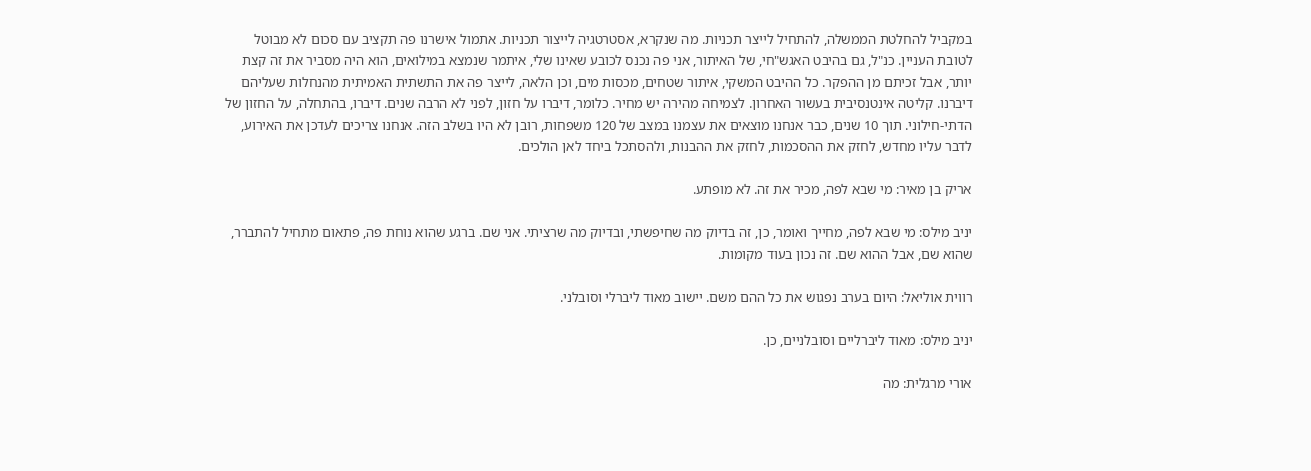במקביל להחלטת הממשלה, להתחיל לייצר תכניות. מה שנקרא, אסטרטגיה לייצור תכניות. אתמול אישרנו פה תקציב עם סכום לא מבוטל לטובת העניין. כנ"ל, גם בהיבט האגש"חי, של האיתור, אני פה נכנס לכובע שאינו שלי, איתמר שנמצא במילואים, הוא היה מסביר את זה קצת יותר, אבל זכיתם מן ההפקר. כל ההיבט המשקי, איתור שטחים, מכסות מים, וכן הלאה, לייצר פה את התשתית האמיתית מהנחלות שעליהם דיברנו. קליטה אינטנסיבית בעשור האחרון. לצמיחה מהירה יש מחיר. כלומר, דיברו על חזון, לפני לא הרבה שנים. דיברו, בהתחלה, על החזון של הדתי-חילוני. תוך 10 שנים, כבר אנחנו מוצאים את עצמנו במצב של 120 משפחות, רובן לא היו בשלב הזה. אנחנו צריכים לעדכן את האירוע, לדבר עליו מחדש, לחזק את ההסכמות, לחזק את ההבנות, ולהסתכל ביחד לאן הולכים.

אריק בן מאיר: מי שבא לפה, מכיר את זה. לא מופתע.

יניב מילס: מי שבא לפה, מחייך ואומר, כן, זה בדיוק מה שחיפשתי, ובדיוק מה שרציתי. אני שם. ברגע שהוא נוחת פה, פתאום מתחיל להתברר, שהוא שם, אבל ההוא שם. זה נכון בעוד מקומות.

רווית אוליאל: היום בערב נפגוש את כל ההם משם. יישוב מאוד ליברלי וסובלני.

יניב מילס: מאוד ליברליים וסובלניים, כן.

אורי מרגלית: מה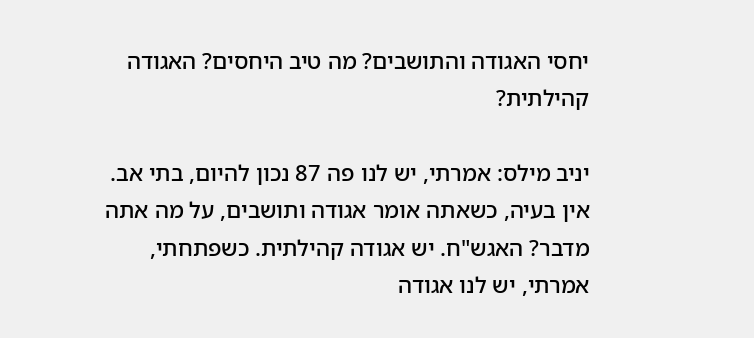יחסי האגודה והתושבים? מה טיב היחסים? האגודה קהילתית?

יניב מילס: אמרתי, יש לנו פה 87 נכון להיום, בתי אב. אין בעיה, כשאתה אומר אגודה ותושבים, על מה אתה מדבר? האגש"ח. יש אגודה קהילתית. כשפתחתי, אמרתי, יש לנו אגודה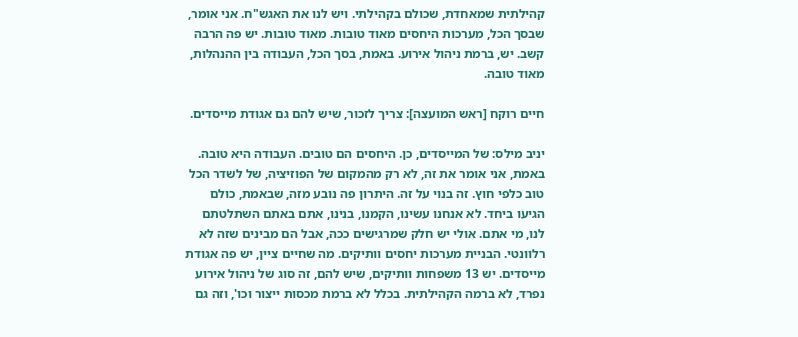קהילתית שמאחדת, שכולם בקהילתי. ויש לנו את האגש"ח. אני אומר, שבסך הכל, מערכות היחסים מאוד טובות. מאוד טובות. יש פה הרבה קשב. יש, ברמת ניהול אירוע. באמת, בסך הכל, העבודה בין ההנהלות, מאוד טובה.

חיים רוקח [ראש המועצה]: צריך לזכור, שיש להם גם אגודת מייסדים.

יניב מילס: של המייסדים, כן. היחסים הם טובים. העבודה היא טובה. באמת, אני אומר את זה, לא רק מהמקום של הפוזיציה, של לשדר הכל טוב כלפי חוץ. זה בנוי על זה. היתרון פה נובע מזה, שבאמת, כולם הגיעו ביחד. לא אנחנו עשינו, הקמנו, בנינו, אתם באתם השתלטתם לנו, מי אתם. אולי יש חלק שמרגישים ככה, אבל הם מבינים שזה לא רלוונטי. הבניית מערכות יחסים וותיקים. מה שחיים ציין, יש פה אגודת מייסדים. יש 13 משפחות וותיקים, שיש להם, זה סוג של ניהול אירוע נפרד, לא ברמה הקהילתית. בכלל לא ברמת מכסות ייצור וכו', וזה גם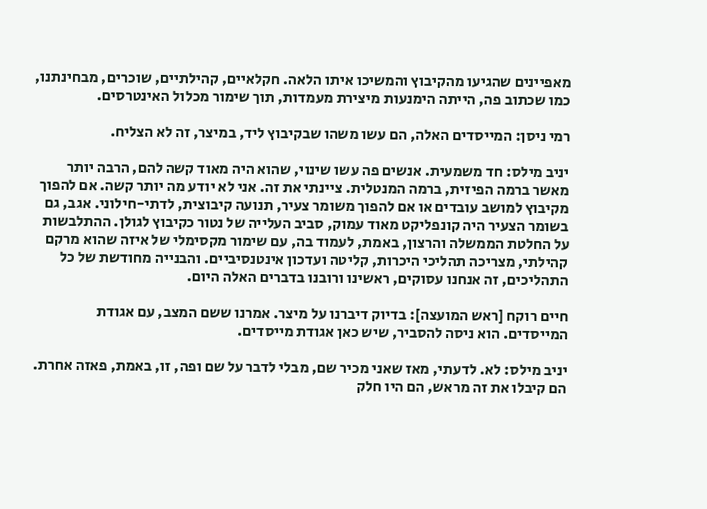מאפיינים שהגיעו מהקיבוץ והמשיכו איתו הלאה. חקלאיים, קהילתיים, שוכרים, מבחינתנו, כמו שכתוב פה, הייתה הימנעות מיצירת מעמדות, תוך שימור מכלול האינטרסים.

רמי ניסן: המייסדים האלה, הם עשו משהו שבקיבוץ ליד, במיצר, זה לא הצליח.

יניב מילס: חד משמעית. אנשים פה עשו שינוי, שהוא היה מאוד קשה להם, הרבה יותר מאשר ברמה הפיזית, ברמה המנטלית. ציינתי את זה. אני לא יודע מה יותר קשה. אם להפוך מקיבוץ למושב עובדים או אם להפוך משומר צעיר, תנועה קיבוצית, לדתי-חילוני. אגב, גם בשומר הצעיר היה קונפליקט מאוד עמוק, סביב העלייה של נטור כקיבוץ לגולן. ההתלבשות על החלטת הממשלה והרצון, באמת, לעמוד בה, עם שימור מקסימלי של איזה שהוא מרקם קהילתי, מצריכה תהליכי היכרות, קליטה ועדכון אינטנסיביים. והבנייה מחודשת של כל התהליכים, זה אנחנו עסוקים, ראשינו ורובנו בדברים האלה היום.

חיים רוקח [ראש המועצה]: בדיוק דיברנו על מיצר. אמרנו ששם המצב, עם אגודת המייסדים. הוא ניסה להסביר, שיש כאן אגודת מייסדים.

יניב מילס: לא. לדעתי, מאז שאני מכיר שם, מבלי לדבר על שם ופה, זו, באמת, פאזה אחרת. הם קיבלו את זה מראש, הם היו חלק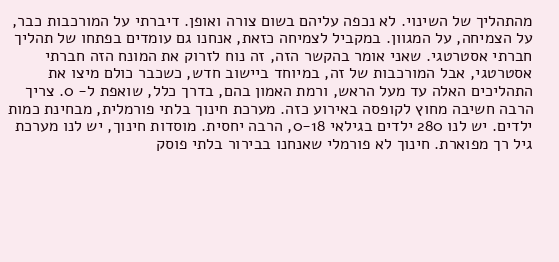מהתהליך של השינוי. לא נכפה עליהם בשום צורה ואופן. דיברתי על המורכבות כבר, על הצמיחה, על המגוון. במקביל לצמיחה כזאת, אנחנו גם עומדים בפתחו של תהליך חברתי אסטרטגי. שאני אומר בהקשר הזה, זה נוח לזרוק את המונח הזה חברתי אסטרטגי, אבל המורכבות של זה, במיוחד ביישוב חדש, כשכבר כולם מיצו את התהליכים האלה עד מעל הראש, ורמת האמון בהם, בדרך כלל, שואפת ל- 0. צריך הרבה חשיבה מחוץ לקופסה באירוע כזה. מערכת חינוך בלתי פורמלית, מבחינת כמות ילדים. יש לנו 280 ילדים בגילאי 0-18, הרבה יחסית. מוסדות חינוך, יש לנו מערכת גיל רך מפוארת. חינוך לא פורמלי שאנחנו בבירור בלתי פוסק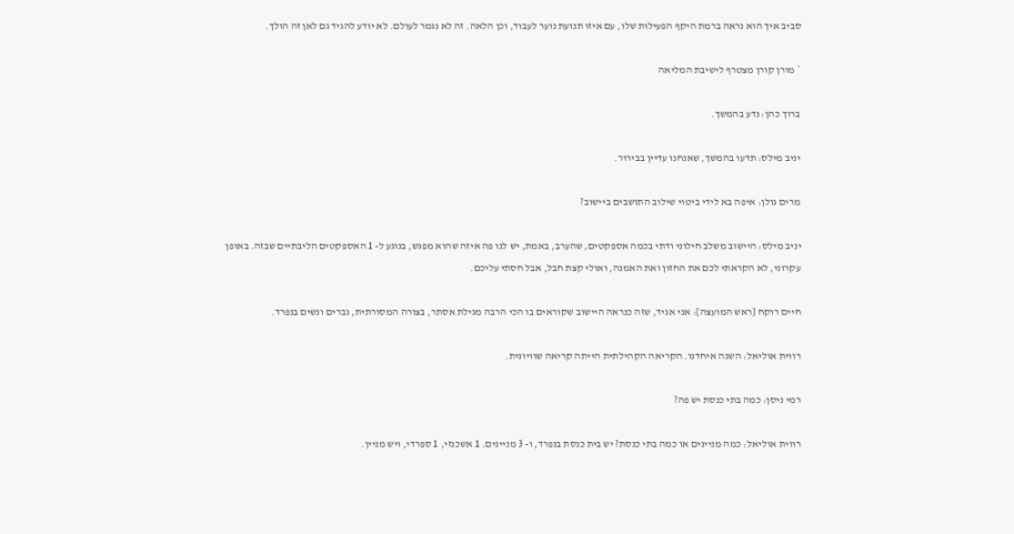סביב איך הוא נראה ברמת היקף הפעילות שלו, עם איזו תנועת נוער לעבוד, וכן הלאה. זה לא נגמר לעולם. לא יודע להגיד גם לאן זה הולך.

* מורן קורן מצטרף לישיבת המליאה

ברוך כהן: נדע בהמשך.

יניב מילס: תדעו בהמשך, שאנחנו עדיין בבירור.

מרים גולן: איפה בא לידי ביטוי שילוב התושבים ביישוב?

יניב מילס: היישוב משלב חילוני ודתי בכמה אספקטים, שהערב, באמת, יש לנו פה איזה שהוא מפגש, בנוגע ל- 1 האספקטים הליבתיים שבזה. באופן עקרוני, לא הקראתי לכם את החזון ואת האמנה, ואולי קצת חבל, אבל חסתי עליכם.

חיים רוקח [ראש המועצה]: אני אגיד, שזה כנראה היישוב שקוראים בו הכי הרבה מגילת אסתר, בצורה המסורתית, גברים ונשים בנפרד.

רווית אוליאל: השנה איחדנו. הקריאה הקהילתית הייתה קריאה שוויונית.

רמי ניסן: כמה בתי כנסת יש פה?

רווית אוליאל: כמה מניינים או כמה בתי כנסת? יש בית כנסת בנפרד, ו- 3 מניינים. 1 אשכנזי, 1 ספרדי, ויש מניין.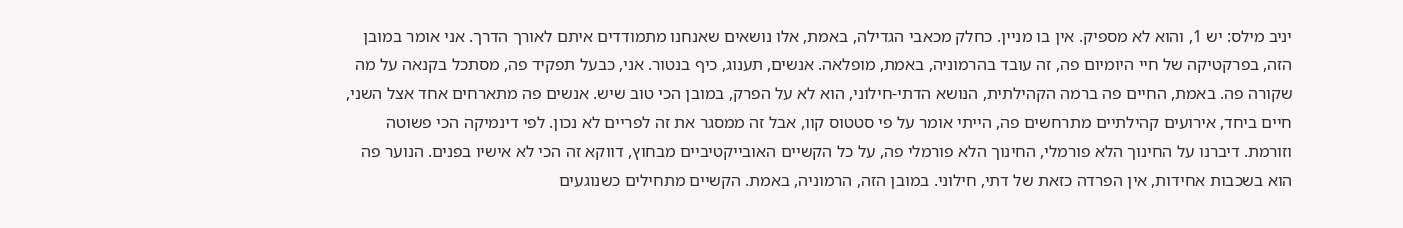יניב מילס: יש 1, והוא לא מספיק. אין בו מניין. כחלק מכאבי הגדילה, באמת, אלו נושאים שאנחנו מתמודדים איתם לאורך הדרך. אני אומר במובן הזה, בפרקטיקה של חיי היומיום פה, זה עובד בהרמוניה, באמת, מופלאה. אנשים, תענוג, כיף בנטור. אני, כבעל תפקיד פה, מסתכל בקנאה על מה שקורה פה. באמת, החיים פה ברמה הקהילתית, הנושא הדתי-חילוני, הוא לא על הפרק, במובן הכי טוב שיש. אנשים פה מתארחים אחד אצל השני, חיים ביחד, אירועים קהילתיים מתרחשים פה, הייתי אומר על פי סטטוס קוו, אבל זה ממסגר את זה לפריים לא נכון. לפי דינמיקה הכי פשוטה וזורמת. דיברנו על החינוך הלא פורמלי, החינוך הלא פורמלי פה, על כל הקשיים האובייקטיביים מבחוץ, דווקא זה הכי לא אישיו בפנים. הנוער פה הוא בשכבות אחידות, אין הפרדה כזאת של דתי, חילוני. במובן הזה, הרמוניה, באמת. הקשיים מתחילים כשנוגעים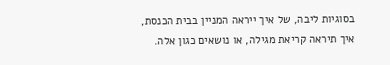בסוגיות ליבה, של איך ייראה המניין בבית הכנסת, איך תיראה קריאת מגילה, או נושאים כגון אלה.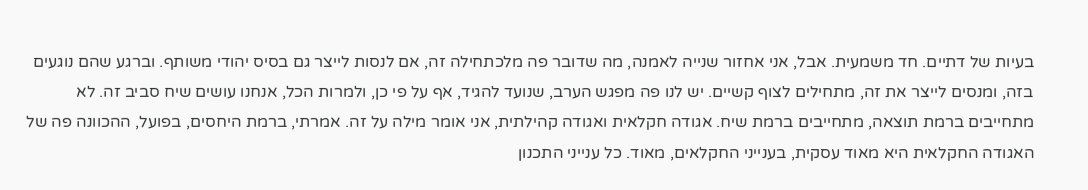בעיות של דתיים. חד משמעית. אבל, אני אחזור שנייה לאמנה, מה שדובר פה מלכתחילה זה, אם לנסות לייצר גם בסיס יהודי משותף. וברגע שהם נוגעים בזה, ומנסים לייצר את זה, מתחילים לצוף קשיים. יש לנו פה מפגש הערב, שנועד להגיד, אף על פי כן, ולמרות הכל, אנחנו עושים שיח סביב זה. לא מתחייבים ברמת תוצאה, מתחייבים ברמת שיח. אגודה חקלאית ואגודה קהילתית, אני אומר מילה על זה. אמרתי, ברמת היחסים, בפועל, ההכוונה פה של האגודה החקלאית היא מאוד עסקית, בענייני החקלאים, מאוד. כל ענייני התכנון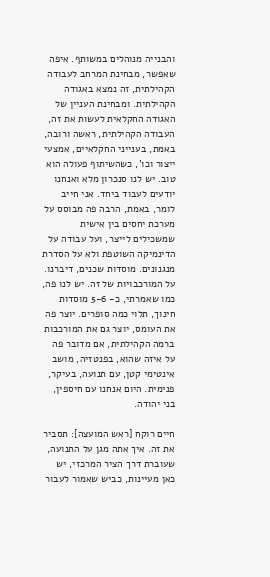והבנייה מנוהלים במשותף. איפה שאפשר, מבחינת המרחב לעבודה הקהילתית, זה נמצא באגודה הקהילתית. ומבחינת העניין של האגודה החקלאית לעשות את זה, העבודה הקהילתית, ראשה ורובה, באמת, בענייני החקלאיים, אמצעי ייצור וכו', כשהשיתוף פעולה הוא טוב. יש לנו סנכרון מלא ואנחנו יודעים לעבוד ביחד. אני חייב לומר, באמת, הרבה פה מבוסס על מערכת יחסים בין אישית שמשכילים לייצר, ועל עבודה על הדינמיקה השוטפת ולא על הסדרת מנגנונים. מוסדות שכנים, דיברנו. על המורכבויות של זה. יש לנו פה, כמו שאמרתי, כ- 5-6 מוסדות חינוך, תלוי כמה סופרים. יוצר פה את העומס, יוצר גם את המורכבות ברמה הקהילתית, אם מדובר פה על איזה שהוא, בפנטזיה, מושב אינטימי קטן, עם תנועה, בעיקר, פנימית. היום אנחנו עם חיספין, בני יהודה.

חיים רוקח [ראש המועצה]: תסביר את זה. איך אתה מגן על התנועה, שעוברת דרך הציר המרכזי, יש כאן מעיינות, כביש שאמור לעבור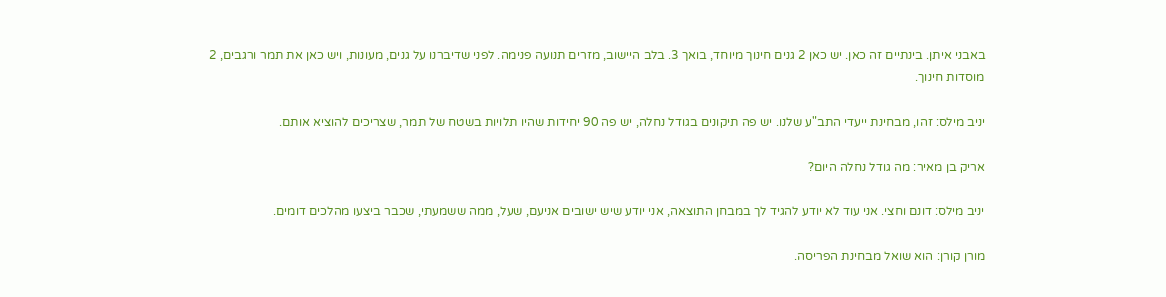באבני איתן. בינתיים זה כאן. יש כאן 2 גנים חינוך מיוחד, בואך 3. בלב היישוב, מזרים תנועה פנימה. לפני שדיברנו על גנים, מעונות, ויש כאן את תמר ורגבים, 2 מוסדות חינוך.

יניב מילס: זהו, מבחינת ייעדי התב"ע שלנו. יש פה תיקונים בגודל נחלה, יש פה 90 יחידות שהיו תלויות בשטח של תמר, שצריכים להוציא אותם.

אריק בן מאיר: מה גודל נחלה היום?

יניב מילס: דונם וחצי. אני עוד לא יודע להגיד לך במבחן התוצאה, אני יודע שיש ישובים אניעם, שעל, ממה ששמעתי, שכבר ביצעו מהלכים דומים.

מורן קורן: הוא שואל מבחינת הפריסה.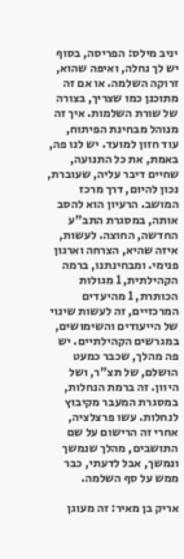יניב מילס: הפריסה, בסוף יש לך נחלה, ואיפה שהוא, זרוקה השלמה. או אם זה מתוכנן כמו שצריך, בצורה של שורת השלמות. איך זה מנוהל מבחינת הפיתוח, עוד חזון למועד. יש לנו פה, באמת, את כל התנועה, שחיים דיבר עליה, שעוברת, נכון להיום, דרך מרכז המושב. הרעיון הוא להסב אותה, במסגרת התב"ע החדשה, החוצה. לעשות, איזה שהיא, הצרחה וארגון פנימי. ומבחינתנו, ברמה הקהילתית, 1 מגולות הכותרת, 1 מהיעדים המרכזיים, זה לעשות שינוי של הייעודים והשימושים, במגרשים הקהילתיים. יש פה מהלך, שכבר כמעט הושלם, של תצ"ר, ושל היוון. זה ברמת הנחלות, במסגרת המעבר מקיבוץ לנחלות. עשו פרצלציה, אחרי זה הרישום על שם התושבים, מהלך שנמשך ונמשך, אבל לדעתי, כבר ממש על סף השלמה.

אריק בן מאיר: זה מעוגן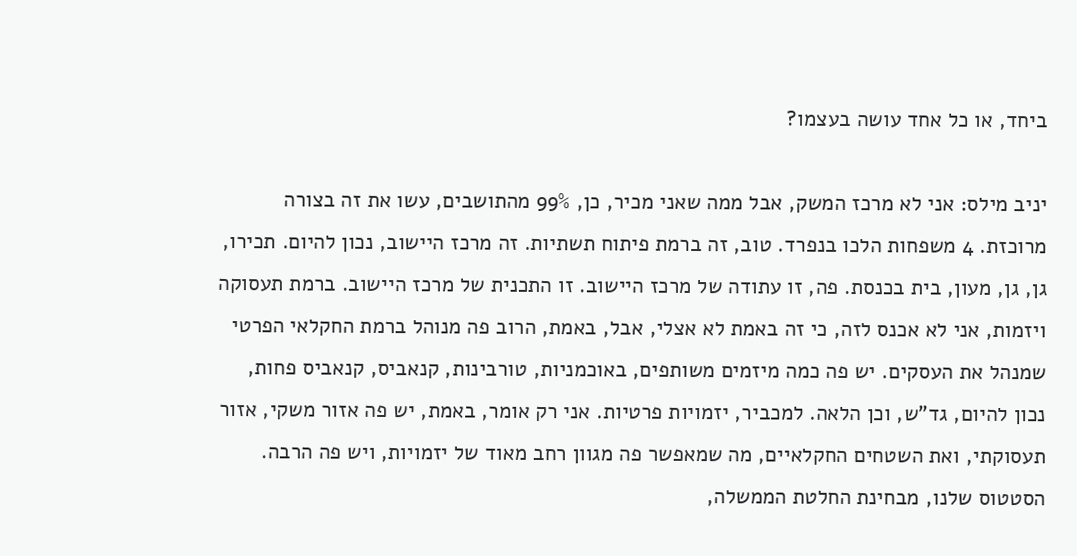ביחד, או כל אחד עושה בעצמו?

יניב מילס: אני לא מרכז המשק, אבל ממה שאני מכיר, כן, 99% מהתושבים, עשו את זה בצורה מרוכזת. 4 משפחות הלכו בנפרד. טוב, זה ברמת פיתוח תשתיות. זה מרכז היישוב, נכון להיום. תכירו, גן, גן, מעון, בית בכנסת. פה, זו עתודה של מרכז היישוב. זו התכנית של מרכז היישוב. ברמת תעסוקה ויזמות, אני לא אכנס לזה, כי זה באמת לא אצלי, אבל, באמת, הרוב פה מנוהל ברמת החקלאי הפרטי שמנהל את העסקים. יש פה כמה מיזמים משותפים, באוכמניות, טורבינות, קנאביס, קנאביס פחות, נכון להיום, גד"ש, וכן הלאה. למכביר, יזמויות פרטיות. אני רק אומר, באמת, יש פה אזור משקי, אזור תעסוקתי, ואת השטחים החקלאיים, מה שמאפשר פה מגוון רחב מאוד של יזמויות, ויש פה הרבה. הסטטוס שלנו, מבחינת החלטת הממשלה,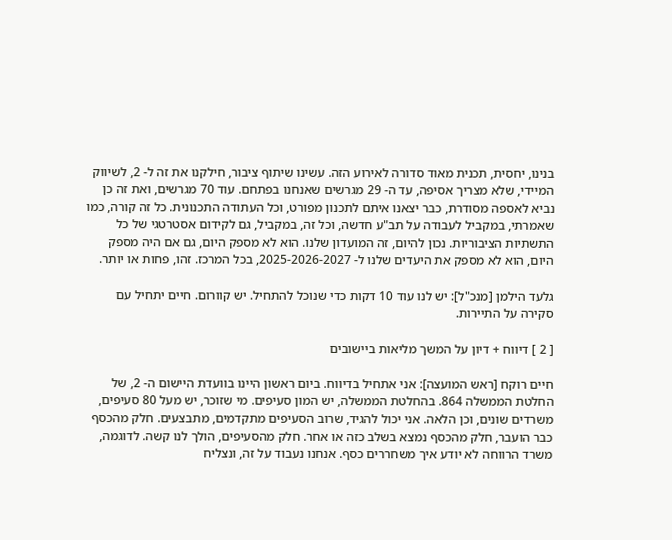בנינו, יחסית, תכנית מאוד סדורה לאירוע הזה. עשינו שיתוף ציבור, חילקנו את זה ל- 2, לשיווק המיידי, שלא מצריך אסיפה, עד ה- 29 מגרשים שאנחנו בפתחם. עוד 70 מגרשים, ואת זה כן נביא לאספה מסודרת, כבר יצאנו איתם לתכנון מפורט, וכל העתודה התכנונית. כל זה קורה, כמו שאמרתי, במקביל לעבודה על תב"ע חדשה, וכל זה, במקביל, גם לקידום אסטרטגי של כל התשתיות הציבוריות. נכון להיום, זה המועדון שלנו. הוא לא מספק היום, גם אם היה מספק היום, הוא לא מספק את היעדים שלנו ל- 2025-2026-2027, בכל המרכז. זהו, פחות או יותר.

גלעד הילמן [מנכ"ל]: יש לנו עוד 10 דקות כדי שנוכל להתחיל. יש קוורום. חיים יתחיל עם סקירה על התיירות.

[ 2 ] דיווח + דיון על המשך מליאות ביישובים

חיים רוקח [ראש המועצה]: אני אתחיל בדיווח. ביום ראשון היינו בוועדת היישום ה- 2, של החלטת הממשלה 864. בהחלטת הממשלה, יש המון סעיפים. מי שזוכר, יש מעל 80 סעיפים, משרדים שונים, וכן הלאה. אני יכול להגיד, שרוב הסעיפים מתקדמים, מתבצעים. חלק מהכסף כבר הועבר, חלק מהכסף נמצא בשלב כזה או אחר. חלק מהסעיפים, הולך לנו קשה. לדוגמה, משרד הרווחה לא יודע איך משחררים כסף. אנחנו נעבוד על זה, ונצליח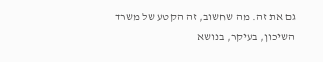גם את זה. מה שחשוב, זה הקטע של משרד השיכון, בעיקר, בנושא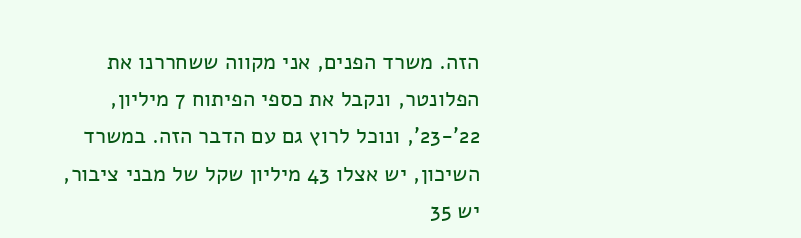הזה. משרד הפנים, אני מקווה ששחררנו את הפלונטר, ונקבל את כספי הפיתוח 7 מיליון, 22'-23', ונוכל לרוץ גם עם הדבר הזה. במשרד השיכון, יש אצלו 43 מיליון שקל של מבני ציבור, יש 35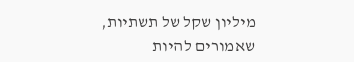מיליון שקל של תשתיות, שאמורים להיות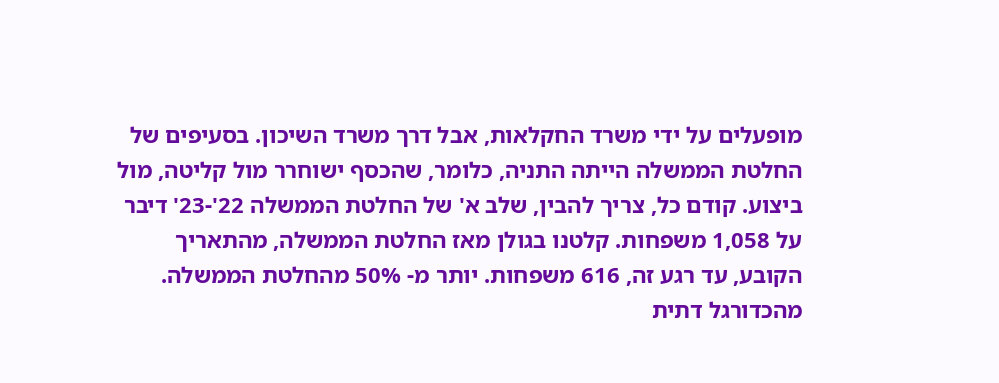מופעלים על ידי משרד החקלאות, אבל דרך משרד השיכון. בסעיפים של החלטת הממשלה הייתה התניה, כלומר, שהכסף ישוחרר מול קליטה, מול ביצוע. קודם כל, צריך להבין, שלב א' של החלטת הממשלה 22'-23' דיבר על 1,058 משפחות. קלטנו בגולן מאז החלטת הממשלה, מהתאריך הקובע, עד רגע זה, 616 משפחות. יותר מ- 50% מהחלטת הממשלה. מהכדורגל דתית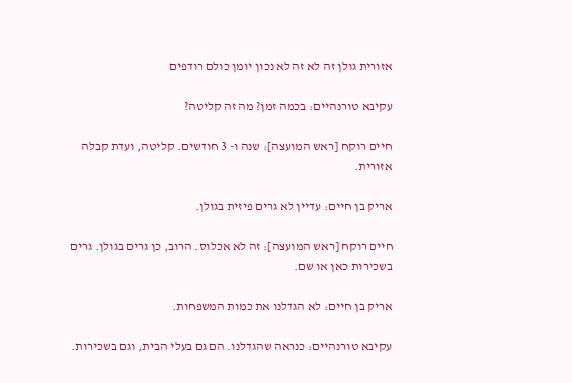אזורית גולן זה לא זה לא נכון יומן כולם רודפים

עקיבא טורנהיים: בכמה זמן? מה זה קליטה?

חיים רוקח [ראש המועצה]: שנה ו- 3 חודשים. קליטה, ועדת קבלה אזורית.

אריק בן חיים: עדיין לא גרים פיזית בגולן.

חיים רוקח [ראש המועצה]: זה לא אכלוס. הרוב, כן גרים בגולן. גרים בשכירות כאן או שם.

אריק בן חיים: לא הגדלנו את כמות המשפחות.

עקיבא טורנהיים: כנראה שהגדלנו. הם גם בעלי הבית, וגם בשכירות.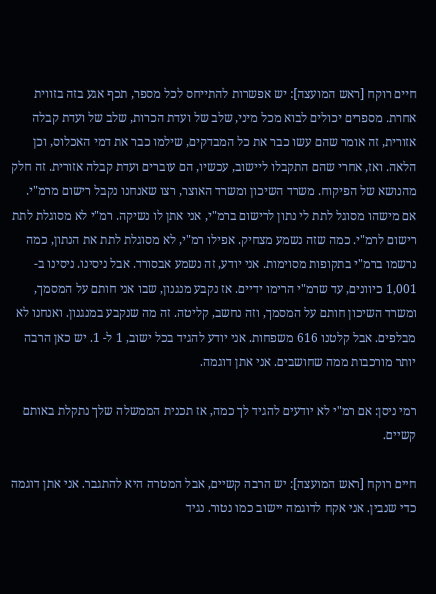חיים רוקח [ראש המועצה]: יש אפשרות להתייחס לכל מספר, תכף אגע בזה בזווית אחרת. מספרים יכולים לבוא מכל מיני, שלב של ועדת הכרות, שלב של ועדת קבלה אזורית, זה אומר שהם עשו כבר את כל המבדקים, שילמו כבר את דמי האכלוס, וכן הלאה. ואז, אחרי שהם התקבלו ליישוב, עכשיו, הם עוברים ועדת קבלה אזורית. זה חלק מהנושא של הפיקוח. משרד השיכון ומשרד האוצר, רצו שאנחנו נקבל רישום מרמ"י. אם מישהו מסוגל לתת לי נתון לרישום ברמ"י, אני אתן לו נשיקה. רמ"י לא מסוגלת לתת רישום לרמ"י. כמה שזה נשמע מצחיק. אפילו רמ"י, לא מסוגלת לתת את הנתון, כמה נרשמו ברמ"י בתקופות מסוימות. אני יודע, זה נשמע אבסורד. אבל ניסינו. ניסינו ב- 1,001 כיוונים, עד שרמ"י הרימו ידיים. אז נקבע מנגנון, שבו אני חותם על המסמך, ומשרד השיכון חותם על המסמך, וזה נחשב, קליטה. זה מה שנקבע במנגנון. ואנחנו לא מבלפים. אבל קלטנו 616 משפחות. אני יודע להגיד בכל ישוב, 1 ל- 1. יש כאן הרבה יותר מורכבות ממה שחושבים. אני אתן דוגמה.

רמי ניסן: אם רמ"י לא יודעים להגיד לך כמה, אז תכנית הממשלה שלך נתקלת באותם קשיים.

חיים רוקח [ראש המועצה]: יש הרבה קשיים, אבל המטרה היא להתגבר. אני אתן דוגמה כדי שנבין. אני אקח לדוגמה יישוב כמו נטור. נגיד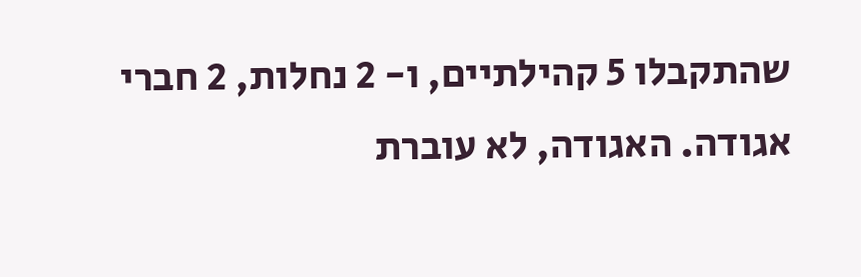שהתקבלו 5 קהילתיים, ו- 2 נחלות, 2 חברי אגודה. האגודה, לא עוברת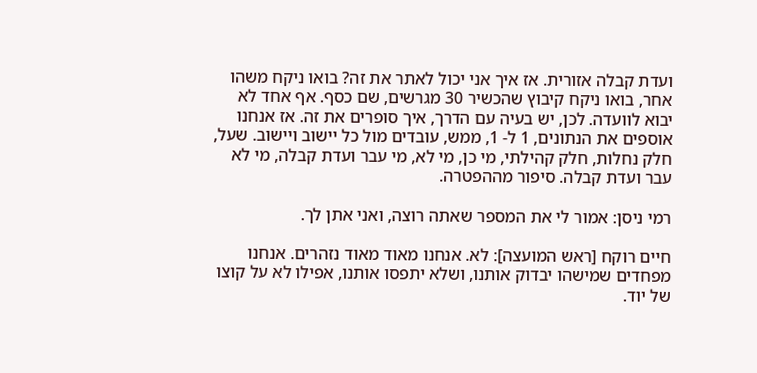ועדת קבלה אזורית. אז איך אני יכול לאתר את זה? בואו ניקח משהו אחר, בואו ניקח קיבוץ שהכשיר 30 מגרשים, שם כסף. אף אחד לא יבוא לוועדה. לכן, יש בעיה עם הדרך, איך סופרים את זה. אז אנחנו אוספים את הנתונים, 1 ל- 1, ממש, עובדים מול כל יישוב ויישוב. שעל, חלק נחלות, חלק קהילתי, מי כן, מי לא, מי עבר ועדת קבלה, מי לא עבר ועדת קבלה. סיפור מההפטרה.

רמי ניסן: אמור לי את המספר שאתה רוצה, ואני אתן לך.

חיים רוקח [ראש המועצה]: לא. אנחנו מאוד מאוד נזהרים. אנחנו מפחדים שמישהו יבדוק אותנו, ושלא יתפסו אותנו, אפילו לא על קוצו של יוד.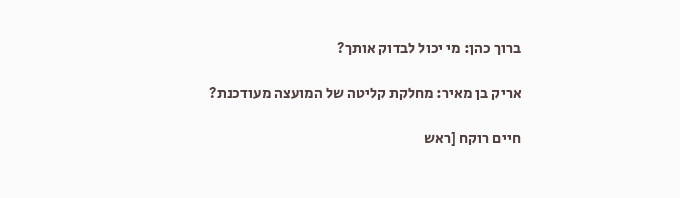ברוך כהן: מי יכול לבדוק אותך?

אריק בן מאיר: מחלקת קליטה של המועצה מעודכנת?

חיים רוקח [ראש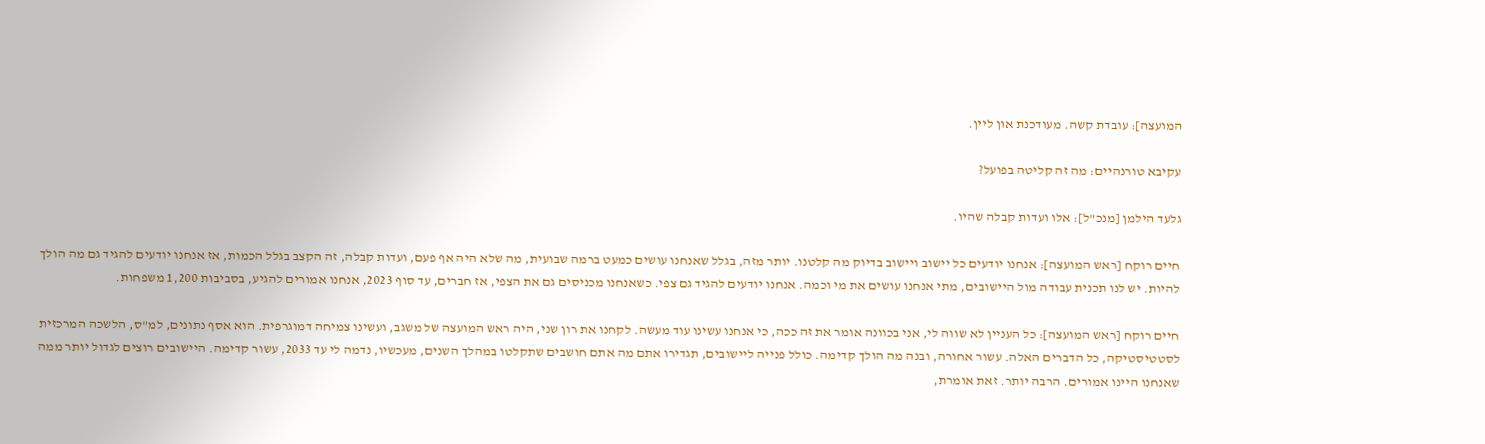המועצה]: עובדת קשה. מעודכנת און ליין.

עקיבא טורנהיים: מה זה קליטה בפועל?

גלעד הילמן [מנכ"ל]: אלו ועדות קבלה שהיו.

חיים רוקח [ראש המועצה]: אנחנו יודעים כל יישוב ויישוב בדיוק מה קלטנו. יותר מזה, בגלל שאנחנו עושים כמעט ברמה שבועית, מה שלא היה אף פעם, ועדות קבלה, זה הקצב בגלל הכמות, אז אנחנו יודעים להגיד גם מה הולך להיות. יש לנו תכנית עבודה מול היישובים, מתי אנחנו עושים את מי וכמה. אנחנו יודעים להגיד גם צפי. כשאנחנו מכניסים גם את הצפי, אז חברים, עד סוף 2023, אנחנו אמורים להגיע, בסביבות 1,200 משפחות.

חיים רוקח [ראש המועצה]: כל העניין לא שווה לי, אני בכוונה אומר את זה ככה, כי אנחנו עשינו עוד מעשה. לקחנו את רון שני, היה ראש המועצה של משגב, ועשינו צמיחה דמוגרפית. הוא אסף נתונים, למ"ס, הלשכה המרכזית לסטטיסטיקה, כל הדברים האלה. עשור אחורה, ובנה מה הולך קדימה. כולל פנייה ליישובים, תגדירו אתם מה אתם חושבים שתקלטו במהלך השנים, מעכשיו, נדמה לי עד 2033, עשור קדימה. היישובים רוצים לגדול יותר ממה שאנחנו היינו אמורים. הרבה יותר. זאת אומרת,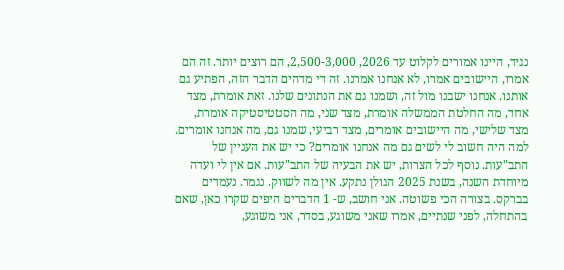נגיד, היינו אמורים לקלוט עד 2026, 2,500-3,000, הם רוצים יותר. זה הם אמרו, היישובים אמרו, לא אנחנו אמרנו. זה די מדהים הדבר הזה, הפתיע גם אותנו. אנחנו ישבנו מול זה, ושמנו גם את הנתונים שלנו. זאת אומרת, מצד אחד, מה החלטת הממשלה אומרת, מצד שני, מה הסטטיסטיקה אומרת, מצד שלישי, מה היישובים אומרים, מצד רביעי, שמנו גם, מה אנחנו אומרים. למה היה חשוב לי לשים גם מה אנחנו אומרים? כי יש את העניין של התב"עות. נוסף לכל הצרות, יש את הבעיה של התב"עות. אם אין לי ועדה מיוחדת השנה, בשנת 2025 הגולן נתקע. אין מה לשווק. נגמר. נעמדים בברקס. בצורה הכי פשוטה. אני חושב, ש- 1 הדברים היפים שקרו כאן, שאם בהתחלה, לפני שנתיים, אמרו שאני משוגע, בסדר, אני משוגע,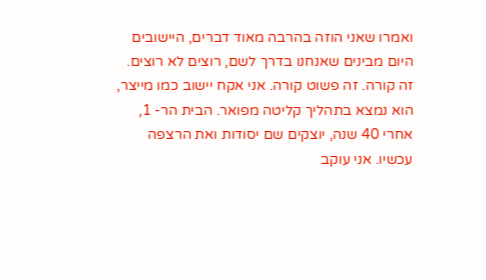ואמרו שאני הוזה בהרבה מאוד דברים, היישובים היום מבינים שאנחנו בדרך לשם, רוצים לא רוצים. זה קורה. זה פשוט קורה. אני אקח יישוב כמו מייצר, הוא נמצא בתהליך קליטה מפואר. הבית הר- 1, אחרי 40 שנה, יוצקים שם יסודות ואת הרצפה עכשיו. אני עוקב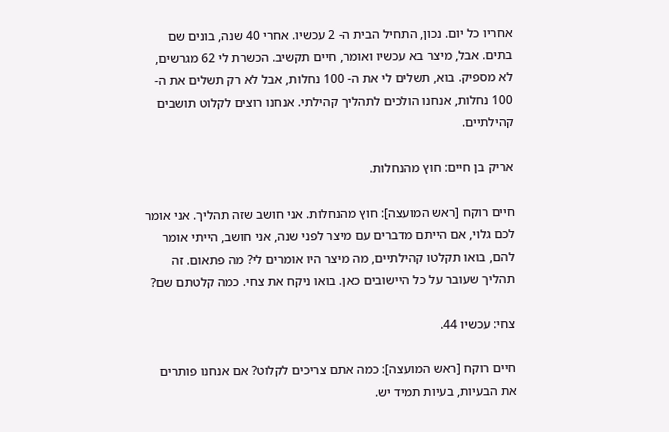אחריו כל יום. נכון, התחיל הבית ה- 2 עכשיו. אחרי 40 שנה, בונים שם בתים. אבל, מיצר בא עכשיו ואומר, חיים תקשיב. הכשרת לי 62 מגרשים, לא מספיק. בוא, תשלים לי את ה- 100 נחלות, אבל לא רק תשלים את ה- 100 נחלות, אנחנו הולכים לתהליך קהילתי. אנחנו רוצים לקלוט תושבים קהילתיים.

אריק בן חיים: חוץ מהנחלות.

חיים רוקח [ראש המועצה]: חוץ מהנחלות. אני חושב שזה תהליך. אני אומר לכם גלוי, אם הייתם מדברים עם מיצר לפני שנה, אני חושב, הייתי אומר להם, בואו תקלטו קהילתיים, מה מיצר היו אומרים לי? מה פתאום. זה תהליך שעובר על כל היישובים כאן. בואו ניקח את צחי. כמה קלטתם שם?

צחי: עכשיו 44.

חיים רוקח [ראש המועצה]: כמה אתם צריכים לקלוט? אם אנחנו פותרים את הבעיות, בעיות תמיד יש.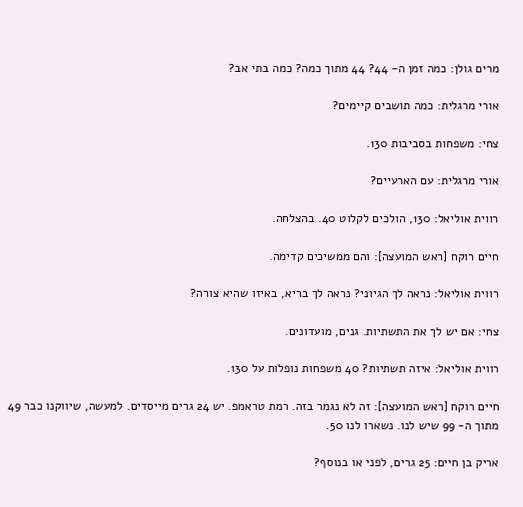מרים גולן: כמה זמן ה- 44? 44 מתוך כמה? כמה בתי אב?

אורי מרגלית: כמה תושבים קיימים?

צחי: משפחות בסביבות 130.

אורי מרגלית: עם הארעיים?

רווית אוליאל: 130, הולכים לקלוט 40. בהצלחה.

חיים רוקח [ראש המועצה]: והם ממשיכים קדימה.

רווית אוליאל: נראה לך הגיוני? נראה לך בריא, באיזו שהיא צורה?

צחי: אם יש לך את התשתיות. גנים, מועדונים.

רווית אוליאל: איזה תשתיות? 40 משפחות נופלות על 130.

חיים רוקח [ראש המועצה]: זה לא נגמר בזה. רמת טראמפ. יש 24 גרים מייסדים. למעשה, שיווקנו כבר 49 מתוך ה- 99 שיש לנו. נשארו לנו 50.

אריק בן חיים: 25 גרים, לפני או בנוסף?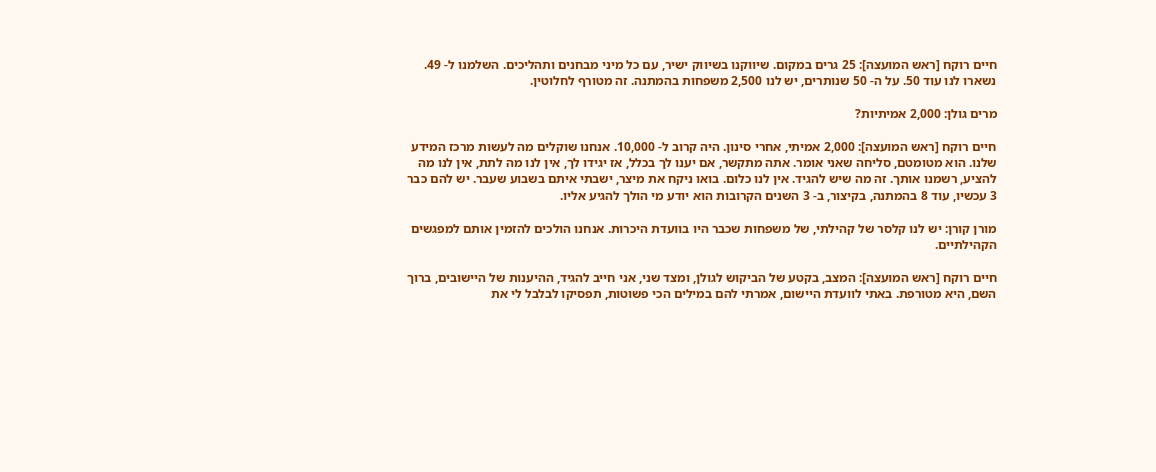חיים רוקח [ראש המועצה]: 25 גרים במקום. שיווקנו בשיווק ישיר, עם כל מיני מבחנים ותהליכים. השלמנו ל- 49. נשארו לנו עוד 50. על ה- 50 שנותרים, יש לנו 2,500 משפחות בהמתנה. זה מטורף לחלוטין.

מרים גולן: 2,000 אמיתיות?

חיים רוקח [ראש המועצה]: 2,000 אמיתי, אחרי סינון. היה קרוב ל- 10,000. אנחנו שוקלים מה לעשות מרכז המידע שלנו. הוא מטומטם, סליחה שאני אומר. אתה מתקשר, אם יענו לך בכלל, אז יגידו לך, אין לנו מה לתת, אין לנו מה להציע, רשמנו אותך. זה מה שיש להגיד. אין לנו כלום. בואו ניקח את מיצר, ישבתי איתם בשבוע שעבר. יש להם כבר 3 עכשיו, עוד 8 בהמתנה, בקיצור, ב- 3 השנים הקרובות הוא יודע מי הולך להגיע אליו.

מורן קורן: יש לנו קלסר של קהילתי, של משפחות שכבר היו בוועדת היכרות. אנחנו הולכים להזמין אותם למפגשים הקהילתיים.

חיים רוקח [ראש המועצה]: המצב, בקטע של הביקוש לגולן, ומצד שני, אני חייב להגיד, ההיענות של היישובים, ברוך השם, היא מטורפת. באתי לוועדת היישום, אמרתי להם במילים הכי פשוטות, תפסיקו לבלבל לי את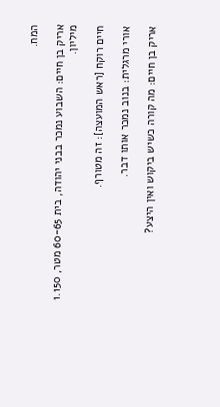המח.

אריק בן חיים: השבוע נמכר בבני יהודה, בית 60-65 מטר, 1.150 מיליון.

חיים רוקח [ראש המועצה]: זה מטורף.

אורי מרגלית: בנוב נמכר אותו דבר.

אריק בן חיים: מה קורה כשיש ביקוש ואין היצע?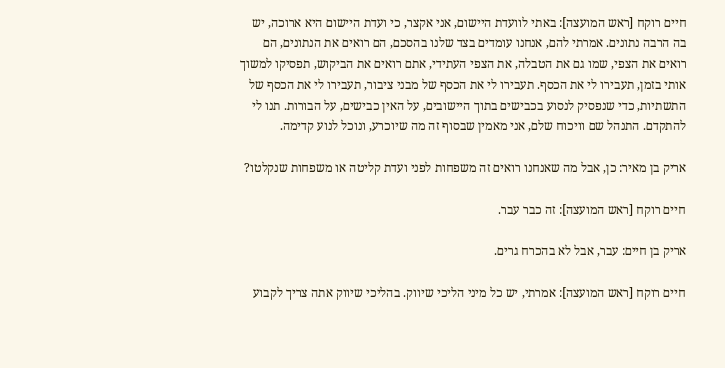חיים רוקח [ראש המועצה]: באתי לוועדת היישום, אני אקצר, כי ועדת היישום היא ארוכה, יש בה הרבה נתונים. אמרתי להם, אנחנו עומדים בצד שלנו בהסכם, הם רואים את הנתונים, הם רואים את הצפי, שמו גם את הטבלה, את הצפי העתידי, אתם רואים את הביקוש, תפסיקו למשוך אותי בזמן, תעבירו לי את הכסף. תעבירו לי את הכסף של מבני ציבור, תעבירו לי את הכסף של התשתיות, כדי שנפסיק לנסוע בכבישים בתוך היישובים, על האין כבישים, על הבורות. תנו לי להתקדם. התנהל שם וויכוח שלם, אני מאמין שבסוף זה מה שיוכרע, ונוכל לנוע קדימה.

אריק בן מאיר: כן, אבל מה שאנחנו רואים זה משפחות לפני ועדת קליטה או משפחות שנקלטו?

חיים רוקח [ראש המועצה]: זה כבר עבר.

אריק בן חיים: עבר, אבל לא בהכרח גרים.

חיים רוקח [ראש המועצה]: אמרתי, יש כל מיני הליכי שיווק. בהליכי שיווק אתה צריך לקבוע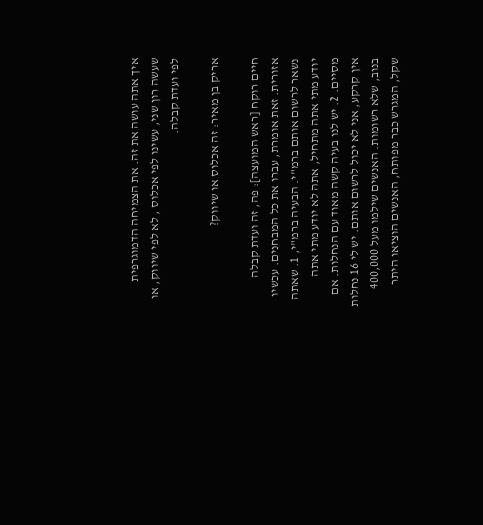איך אתה עושה את זה. את הצמיחה הדמוגרפית שעשה רון שני, עשינו לפי אכלוס , לא לפי שיווק, או לפי ועדת קבלה.

אריק בן מאיר: זה אכלוס או שיווק?

חיים רוקח [ראש המועצה]: פה, זה ועדת קבלה אזורית. זאת אומרת, עברו את כל המבחנים. עכשיו נשאר לרשום אותם ברמ"י. הבעיה ברמ"י, 1. שאתה יודע מתי אתה מתחיל, אתה לא יודע מתי אתה מסיים. 2. יש לנו בעיה קשה מאוד עם הנחלות. אם אין קרקע, אני לא יכול לרשום אותם. יש לי 16 נחלות בנוב, שלא רשומות. האנשים שילמו מעל 400,000 שקל, המגרש כבר מפותח, האנשים הוציאו היתר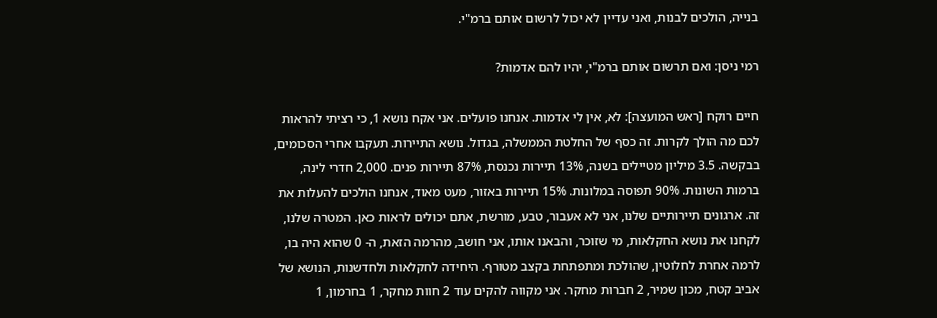בנייה, הולכים לבנות, ואני עדיין לא יכול לרשום אותם ברמ"י.

רמי ניסן: ואם תרשום אותם ברמ"י, יהיו להם אדמות?

חיים רוקח [ראש המועצה]: לא, אין לי אדמות. אנחנו פועלים. אני אקח נושא 1, כי רציתי להראות לכם מה הולך לקרות. זה כסף של החלטת הממשלה, בגדול. נושא התיירות. תעקבו אחרי הסכומים, בבקשה. 3.5 מיליון מטיילים בשנה, 13% תיירות נכנסת, 87% תיירות פנים. 2,000 חדרי לינה, ברמות השונות. 90% תפוסה במלונות. 15% תיירות באזור, מעט מאוד, אנחנו הולכים להעלות את זה. ארגונים תיירותיים שלנו, אני לא אעבור, טבע, מורשת, אתם יכולים לראות כאן. המטרה שלנו, לקחנו את נושא החקלאות, מי שזוכר, והבאנו אותו, אני חושב, מהרמה הזאת, ה- 0 שהוא היה בו, לרמה אחרת לחלוטין, שהולכת ומתפתחת בקצב מטורף. היחידה לחקלאות ולחדשנות, הנושא של אביב קטח, מכון שמיר, 2 חברות מחקר. אני מקווה להקים עוד 2 חוות מחקר, 1 בחרמון, 1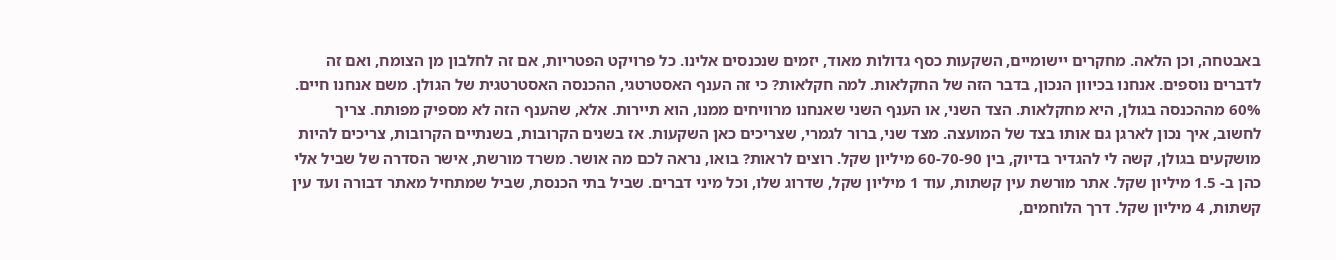באבטחה, וכן הלאה. מחקרים יישומיים, השקעות כסף גדולות מאוד, יזמים שנכנסים אלינו. כל פרויקט הפטריות, אם זה לחלבון מן הצומח, ואם זה לדברים נוספים. אנחנו בכיוון הנכון, בדבר הזה של החקלאות. למה חקלאות? כי זה הענף האסטרטגי, ההכנסה האסטרטגית של הגולן. משם אנחנו חיים. 60% מההכנסה בגולן, היא מחקלאות. הצד השני, או הענף השני שאנחנו מרוויחים ממנו, הוא תיירות. אלא, שהענף הזה לא מספיק מפותח. צריך לחשוב, איך נכון לארגן גם אותו בצד של המועצה. מצד שני, ברור לגמרי, שצריכים כאן השקעות. אז בשנים הקרובות, בשנתיים הקרובות, צריכים להיות מושקעים בגולן, קשה לי להגדיר בדיוק, בין 60-70-90 מיליון שקל. רוצים לראות? בואו, נראה לכם מה אושר. משרד מורשת, אישר הסדרה של שביל אלי כהן ב- 1.5 מיליון שקל. אתר מורשת עין קשתות, עוד 1 מיליון שקל, שדרוג שלו, וכל מיני דברים. שביל בתי הכנסת, שביל שמתחיל מאתר דבורה ועד עין קשתות, 4 מיליון שקל. דרך הלוחמים,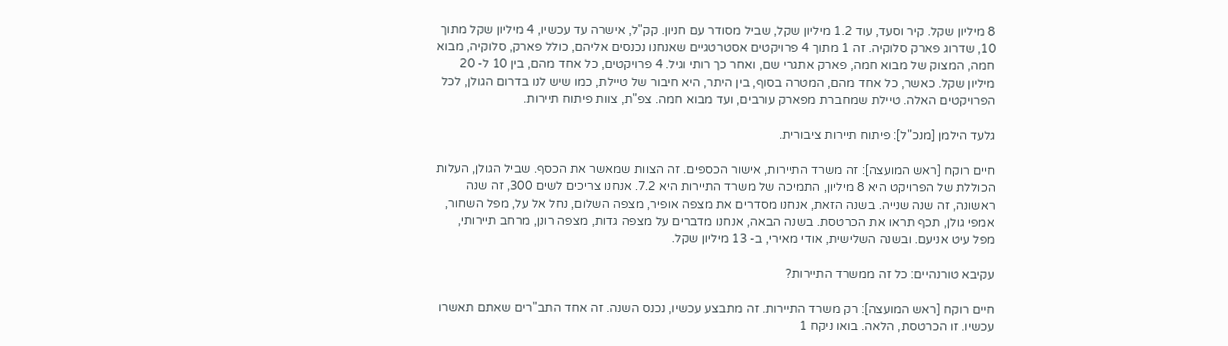8 מיליון שקל. קיר וסעד, עוד 1.2 מיליון שקל, שביל מסודר עם חניון. קק"ל, אישרה עד עכשיו, 4 מיליון שקל מתוך 10, שדרוג פארק סלוקיה. זה 1 מתוך 4 פרויקטים אסטרטגיים שאנחנו נכנסים אליהם, כולל פארק, סלוקיה, מבוא חמה, המצוק של מבוא חמה, פארק אתגרי שם, ואחר כך רותי וגיל. 4 פרויקטים, כל אחד מהם, בין 10 ל- 20 מיליון שקל. כאשר, כל אחד מהם, המטרה בסוף, בין היתר, היא חיבור של טיילת, כמו שיש לנו בדרום הגולן, לכל הפרויקטים האלה. טיילת שמחברת מפארק עורבים, ועד מבוא חמה. צפ"ת, צוות פיתוח תיירות.

גלעד הילמן [מנכ"ל]: פיתוח תיירות ציבורית.

חיים רוקח [ראש המועצה]: זה משרד התיירות, אישור הכספים. זה הצוות שמאשר את הכסף. שביל הגולן, העלות הכוללת של הפרויקט היא 8 מיליון, התמיכה של משרד התיירות היא 7.2. אנחנו צריכים לשים 300, זה שנה ראשונה, זה שנה שנייה. בשנה הזאת, אנחנו מסדרים את מצפה אופיר, מצפה השלום, נחל אל על, מפל השחור, אמפי גולן, תכף תראו את הכרטסת. בשנה הבאה, אנחנו מדברים על מצפה גדות, מצפה רונן, מרחב תיירותי, מפל עיט אניעם. ובשנה השלישית, אודי מאירי, ב- 13 מיליון שקל.

עקיבא טורנהיים: כל זה ממשרד התיירות?

חיים רוקח [ראש המועצה]: רק משרד התיירות. זה מתבצע עכשיו, נכנס השנה. זה אחד התב"רים שאתם תאשרו עכשיו. זו הכרטסת, הלאה. בואו ניקח 1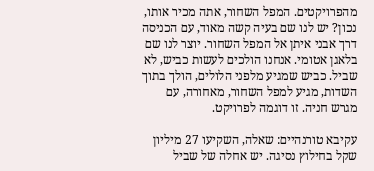מהפרויקטים. המפל השחור, אתה מכיר אותו, נכון? יש לנו שם בעיה קשה מאוד, עם הכניסה דרך אבני איתן אל המפל השחור. יוצר לנו שם בלאגן אטומי. אנחנו הולכים לעשות כביש, לא שביל. כביש שמגיע מלפני הלולים, הולך בתוך השדות, מגיע למפל השחור, מאחורה, עם מגרש חניה. זו דוגמה לפרויקט.

עקיבא טורנהיים: שאלה, השקיעו 27 מיליון שקל בחילוץ נסיגה. יש אחלה של שביל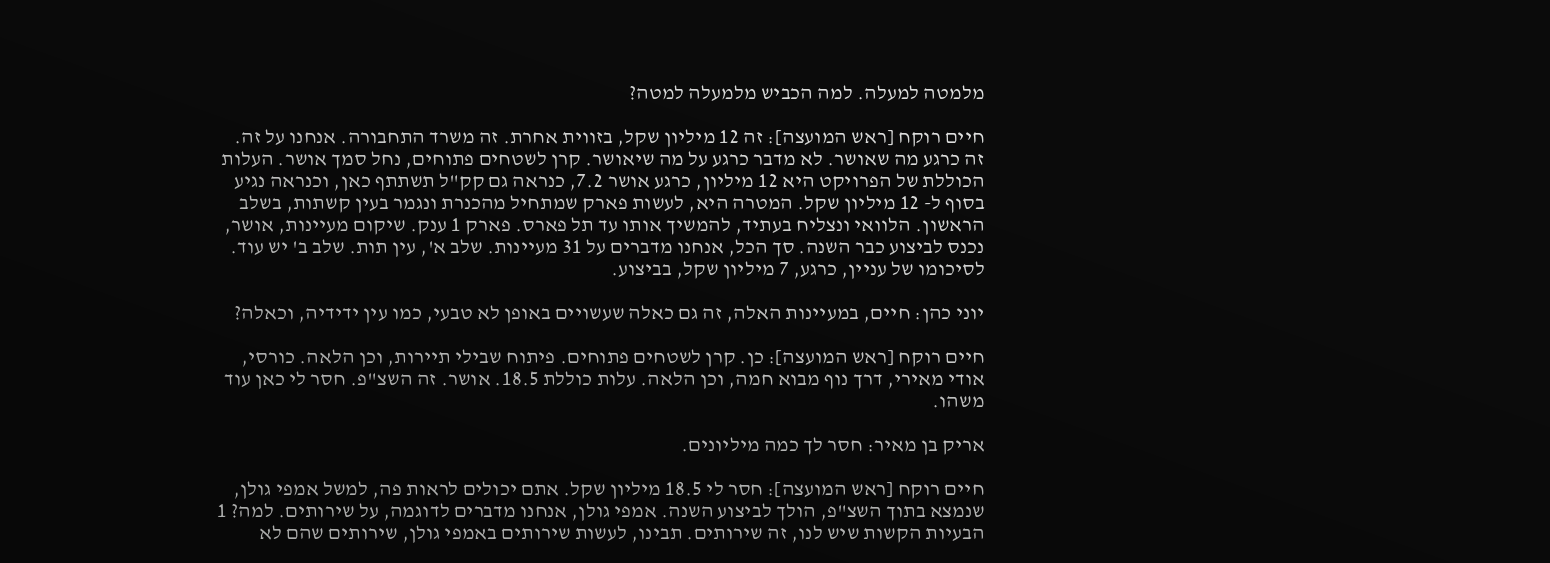מלמטה למעלה. למה הכביש מלמעלה למטה?

חיים רוקח [ראש המועצה]: זה 12 מיליון שקל, בזווית אחרת. זה משרד התחבורה. אנחנו על זה. זה כרגע מה שאושר. לא מדבר כרגע על מה שיאושר. קרן לשטחים פתוחים, נחל סמך אושר. העלות הכוללת של הפרויקט היא 12 מיליון, כרגע אושר 7.2, כנראה גם קק"ל תשתתף כאן, וכנראה נגיע בסוף ל- 12 מיליון שקל. המטרה היא, לעשות פארק שמתחיל מהכנרת ונגמר בעין קשתות, בשלב הראשון. הלוואי ונצליח בעתיד, להמשיך אותו עד תל פארס. פארק 1 ענק. שיקום מעיינות, אושר, נכנס לביצוע כבר השנה. סך הכל, אנחנו מדברים על 31 מעיינות. שלב א', עין תות. שלב ב' יש עוד. לסיכומו של עניין, כרגע, 7 מיליון שקל, בביצוע.

יוני כהן: חיים, במעיינות האלה, זה גם כאלה שעשויים באופן לא טבעי, כמו עין ידידיה, וכאלה?

חיים רוקח [ראש המועצה]: כן. קרן לשטחים פתוחים. פיתוח שבילי תיירות, וכן הלאה. כורסי, אודי מאירי, דרך נוף מבוא חמה, וכן הלאה. עלות כוללת 18.5. אושר. זה השצ"פ. חסר לי כאן עוד משהו.

אריק בן מאיר: חסר לך כמה מיליונים.

חיים רוקח [ראש המועצה]: חסר לי 18.5 מיליון שקל. אתם יכולים לראות פה, למשל אמפי גולן, שנמצא בתוך השצ"פ, הולך לביצוע השנה. אמפי גולן, אנחנו מדברים לדוגמה, על שירותים. למה? 1 הבעיות הקשות שיש לנו, זה שירותים. תבינו, לעשות שירותים באמפי גולן, שירותים שהם לא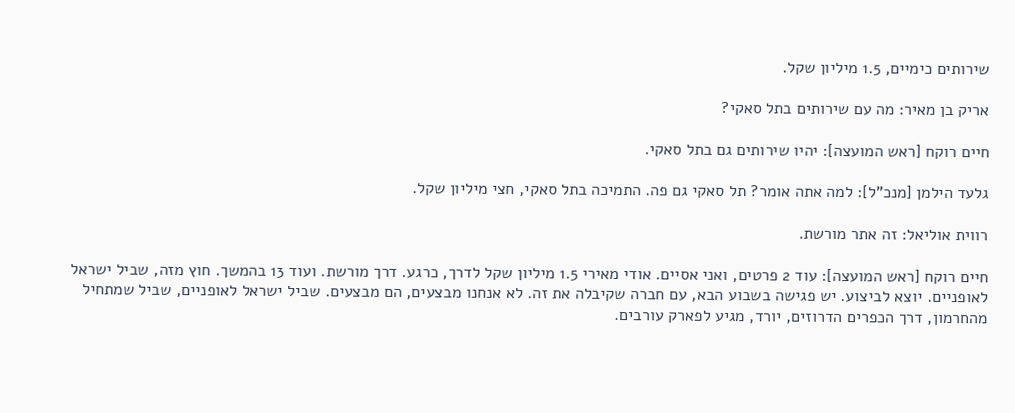שירותים כימיים, 1.5 מיליון שקל.

אריק בן מאיר: מה עם שירותים בתל סאקי?

חיים רוקח [ראש המועצה]: יהיו שירותים גם בתל סאקי.

גלעד הילמן [מנכ"ל]: למה אתה אומר? תל סאקי גם פה. התמיכה בתל סאקי, חצי מיליון שקל.

רווית אוליאל: זה אתר מורשת.

חיים רוקח [ראש המועצה]: עוד 2 פרטים, ואני אסיים. אודי מאירי 1.5 מיליון שקל לדרך, כרגע. דרך מורשת. ועוד 13 בהמשך. חוץ מזה, שביל ישראל לאופניים. יוצא לביצוע. יש פגישה בשבוע הבא, עם חברה שקיבלה את זה. לא אנחנו מבצעים, הם מבצעים. שביל ישראל לאופניים, שביל שמתחיל מהחרמון, דרך הכפרים הדרוזים, יורד, מגיע לפארק עורבים.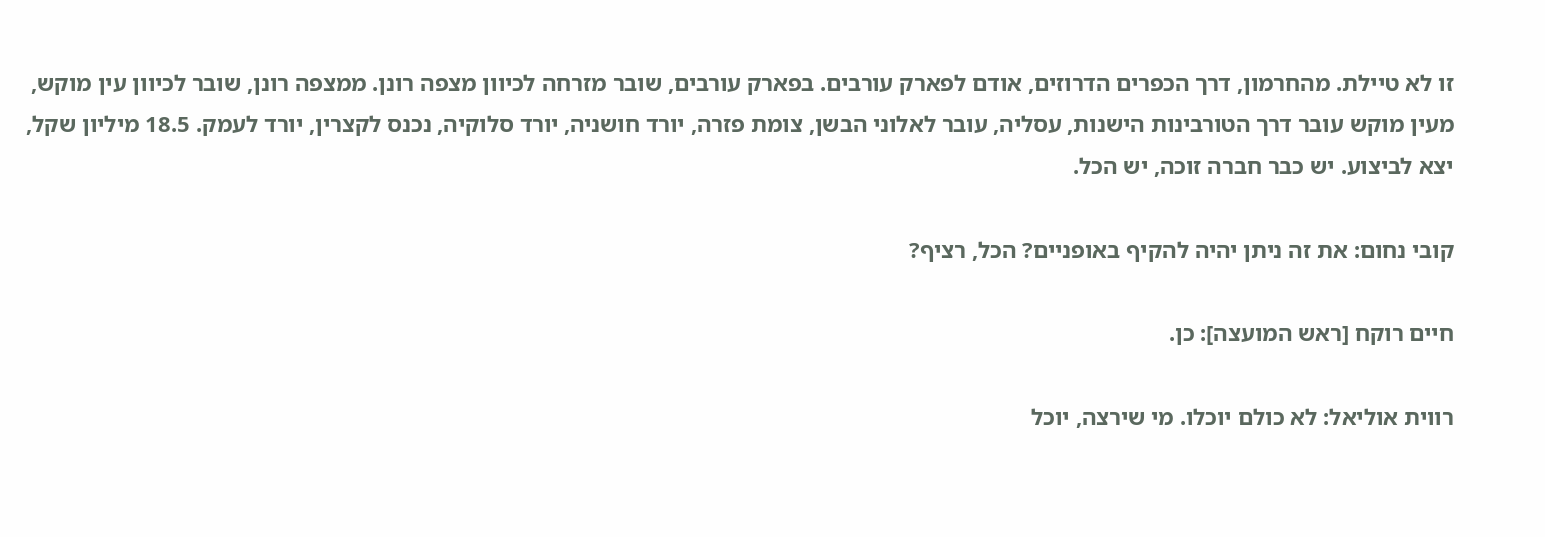זו לא טיילת. מהחרמון, דרך הכפרים הדרוזים, אודם לפארק עורבים. בפארק עורבים, שובר מזרחה לכיוון מצפה רונן. ממצפה רונן, שובר לכיוון עין מוקש, מעין מוקש עובר דרך הטורבינות הישנות, עסליה, עובר לאלוני הבשן, צומת פזרה, יורד חושניה, יורד סלוקיה, נכנס לקצרין, יורד לעמק. 18.5 מיליון שקל, יצא לביצוע. יש כבר חברה זוכה, יש הכל.

קובי נחום: את זה ניתן יהיה להקיף באופניים? הכל, רציף?

חיים רוקח [ראש המועצה]: כן.

רווית אוליאל: לא כולם יוכלו. מי שירצה, יוכל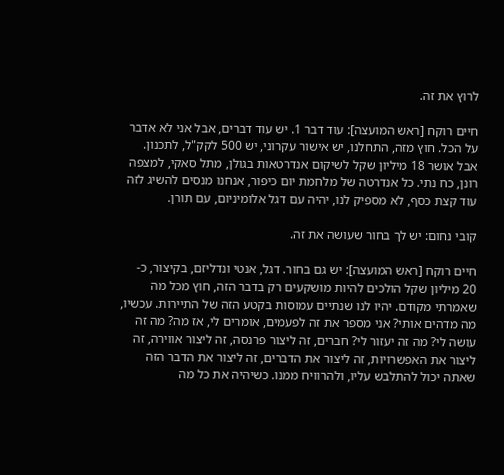לרוץ את זה.

חיים רוקח [ראש המועצה]: עוד דבר 1. יש עוד דברים, אבל אני לא אדבר על הכל. חוץ מזה, התחלנו, יש אישור עקרוני, יש 500 לקק"ל, לתכנון. אבל אושר 18 מיליון שקל לשיקום אנדרטאות בגולן, מתל סאקי, למצפה רונן, כח נתי. כל אנדרטה של מלחמת יום כיפור, אנחנו מנסים להשיג לזה עוד קצת כסף, לא מספיק לנו, יהיה עם דגל אלומיניום, עם תורן.

קובי נחום: יש לך בחור שעושה את זה.

חיים רוקח [ראש המועצה]: יש גם בחור. דגל, אנטי ונדליזם, בקיצור, כ- 20 מיליון שקל הולכים להיות מושקעים רק בדבר הזה, חוץ מכל מה שאמרתי מקודם. יהיו לנו שנתיים עמוסות בקטע הזה של התיירות. עכשיו, מה מדהים אותי? אני מספר את זה לפעמים, אומרים לי, אז מה? מה זה עושה לי? מה זה יעזור לי? חברים, זה ליצור פרנסה, זה ליצור אווירה, זה ליצור את האפשרויות, זה ליצור את הדברים, זה ליצור את הדבר הזה שאתה יכול להתלבש עליו, ולהרוויח ממנו. כשיהיה את כל מה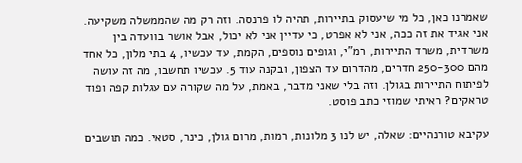שאמרנו כאן, כל מי שיעסוק בתיירות, תהיה לו פרנסה. וזה רק מה שהממשלה משקיעה. אני אגיד את זה ככה, אני לא אפרט, כי עדיין אני לא יכול, אבל אושר בוועדה בין משרדית, משרד התיירות, רמ"י, וגופים נוספים, הקמת, עד עכשיו, 4 בתי מלון, כל אחד מהם 250-300 חדרים, מהדרום עד הצפון, ובקנה עוד 5. עכשיו תחשבו, מה זה עושה לפיתוח התיירות בגולן. וזה בלי שאני מדבר, באמת, על מה שקורה עם עגלות קפה ופוד טראקים? ראיתי שמוזי כתב פוסט.

עקיבא טורנהיים: שאלה, יש לנו 3 מלונות, רמות, מרום גולן, כינר, סטאי. כמה תושבים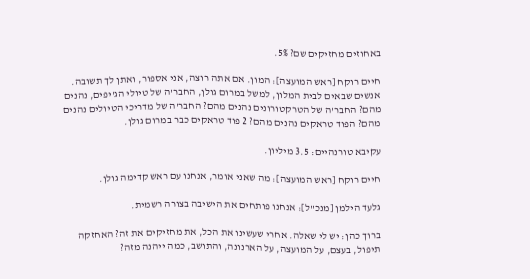באחוזים מחזיקים שם? 5%.

חיים רוקח [ראש המועצה]: המון. אם אתה רוצה, אני אספור, ואתן לך תשובה. אנשים שבאים לבית המלון, למשל במרום גולן, החבר'ה של טיולי הג'יפים, נהנים מהם? החבר'ה של הטרקטורונים נהנים מהם? החבר'ה של מדריכי הטיולים נהנים מהם? הפוד טראקים נהנים מהם? 2 פוד טראקים כבר במרום גולן.

עקיבא טורנהיים: 3.5 מיליון.

חיים רוקח [ראש המועצה]: מה שאני אומר, אנחנו עם ראש קדימה גולן.

גלעד הילמן [מנכ"ל]: אנחנו פותחים את הישיבה בצורה רשמית.

ברוך כהן: יש לי שאלה. אחרי שעשינו את הכל, את מחזיקים את זה? האחזקה תיפול, בעצם, על המועצה, על הארנונה, והתושב, כמה ייהנה מזה?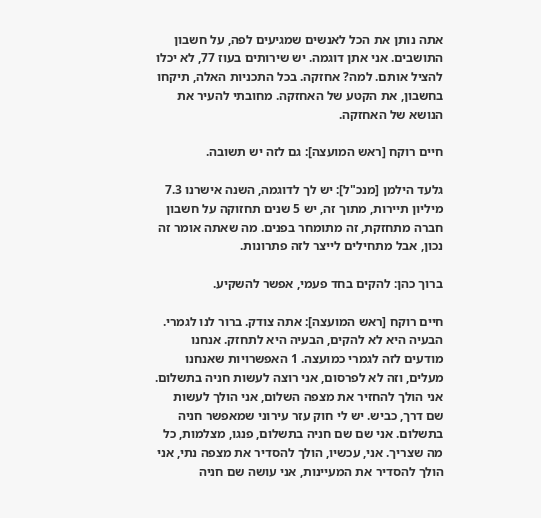אתה נותן את הכל לאנשים שמגיעים לפה, על חשבון התושבים. אני אתן דוגמה. יש שירותים בעוז 77, לא יכלו להציל אותם. למה? אחזקה. בכל התכניות האלה, תיקחו בחשבון, את הקטע של האחזקה. מחובתי להעיר את הנושא של האחזקה.

חיים רוקח [ראש המועצה]: גם לזה יש תשובה.

גלעד הילמן [מנכ"ל]: יש לך לדוגמה, השנה אישרנו 7.3 מיליון תיירות, מתוך זה, יש 5 שנים תחזוקה על חשבון חברה מתחזקת, זה מתומחר בפנים. מה שאתה אומר זה נכון, אבל מתחילים לייצר לזה פתרונות.

ברוך כהן: להקים בחד פעמי, אפשר להשקיע.

חיים רוקח [ראש המועצה]: אתה צודק. ברור לנו לגמרי. הבעיה היא לא להקים, הבעיה היא לתחזק. אנחנו מודעים לזה לגמרי כמועצה. 1 האפשרויות שאנחנו מעלים, וזה לא לפרסום, אני רוצה לעשות חניה בתשלום. אני הולך להחזיר את מצפה השלום, אני הולך לעשות שם דרך, כביש. יש לי חוק עזר עירוני שמאפשר חניה בתשלום. אני שם שם חניה בתשלום, פנגו, מצלמות, כל מה שצריך. אני, עכשיו, הולך להסדיר את מצפה נתי, אני הולך להסדיר את המעיינות, אני עושה שם חניה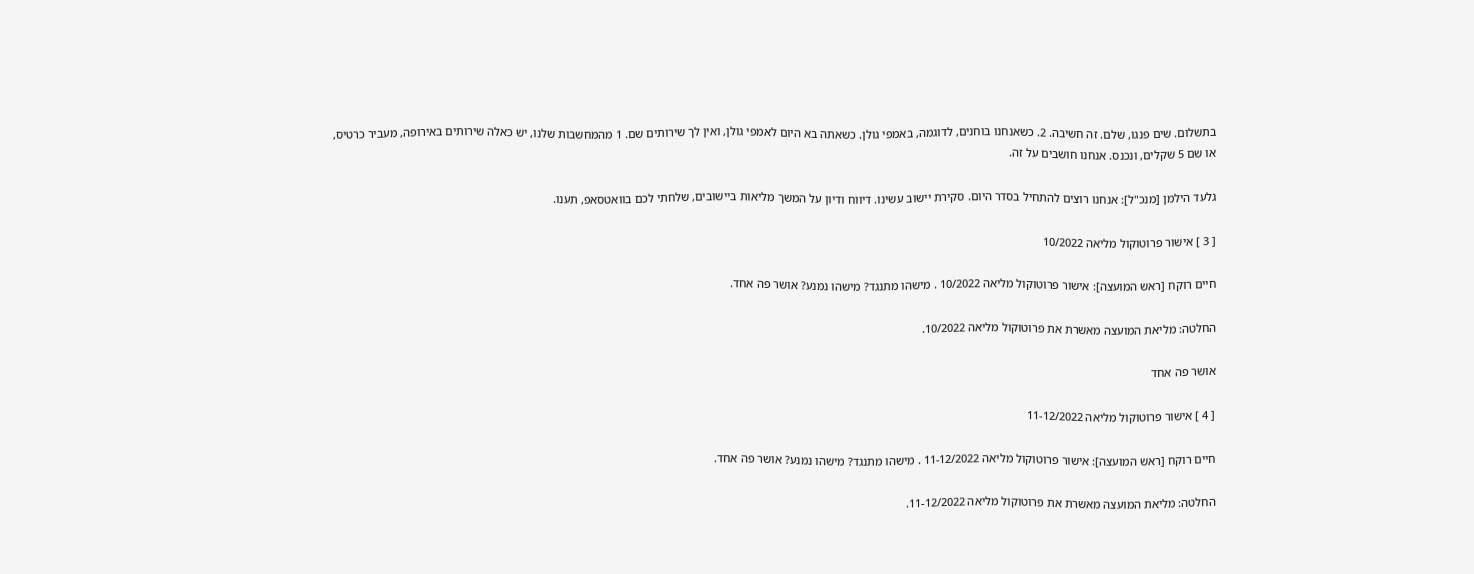בתשלום. שים פנגו, שלם. זה חשיבה. 2. כשאנחנו בוחנים, לדוגמה, באמפי גולן. כשאתה בא היום לאמפי גולן, ואין לך שירותים שם. 1 מהמחשבות שלנו, יש כאלה שירותים באירופה, מעביר כרטיס, או שם 5 שקלים, ונכנס. אנחנו חושבים על זה.

גלעד הילמן [מנכ"ל]: אנחנו רוצים להתחיל בסדר היום. סקירת יישוב עשינו. דיווח ודיון על המשך מליאות ביישובים, שלחתי לכם בוואטסאפ, תענו.

[ 3 ] אישור פרוטוקול מליאה 10/2022

חיים רוקח [ראש המועצה]: אישור פרוטוקול מליאה 10/2022 . מישהו מתנגד? מישהו נמנע? אושר פה אחד.

החלטה: מליאת המועצה מאשרת את פרוטוקול מליאה 10/2022.

אושר פה אחד

[ 4 ] אישור פרוטוקול מליאה 11-12/2022

חיים רוקח [ראש המועצה]: אישור פרוטוקול מליאה 11-12/2022 . מישהו מתנגד? מישהו נמנע? אושר פה אחד.

החלטה: מליאת המועצה מאשרת את פרוטוקול מליאה 11-12/2022.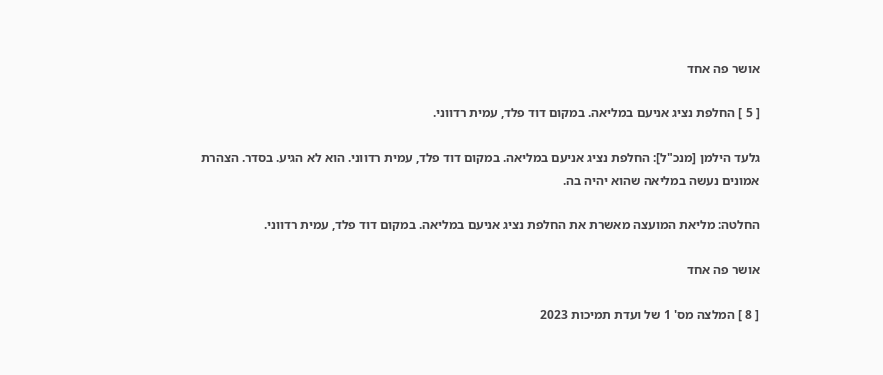אושר פה אחד

[ 5 ] החלפת נציג אניעם במליאה. במקום דוד פלד, עמית רדווני.

גלעד הילמן [מנכ"ל]: החלפת נציג אניעם במליאה. במקום דוד פלד, עמית רדווני. הוא לא הגיע. בסדר. הצהרת אמונים נעשה במליאה שהוא יהיה בה.

החלטה: מליאת המועצה מאשרת את החלפת נציג אניעם במליאה. במקום דוד פלד, עמית רדווני.

אושר פה אחד

[ 8 ] המלצה מס' 1 של ועדת תמיכות 2023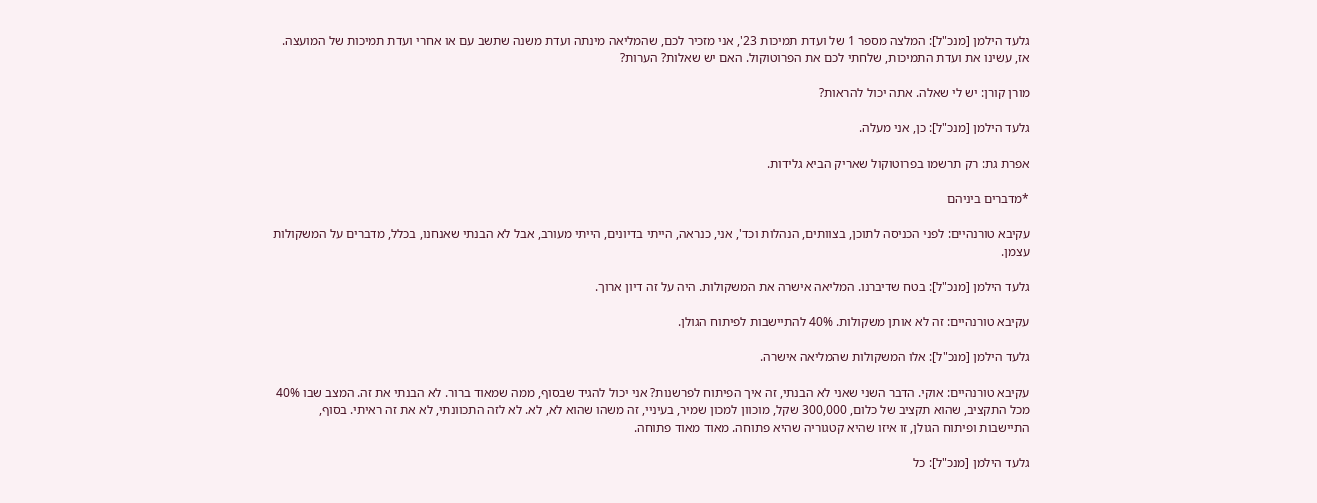גלעד הילמן [מנכ"ל]: המלצה מספר 1 של ועדת תמיכות 23', אני מזכיר לכם, שהמליאה מינתה ועדת משנה שתשב עם או אחרי ועדת תמיכות של המועצה. אז, עשינו את ועדת התמיכות, שלחתי לכם את הפרוטוקול. האם יש שאלות? הערות?

מורן קורן: יש לי שאלה. אתה יכול להראות?

גלעד הילמן [מנכ"ל]: כן, אני מעלה.

אפרת גת: רק תרשמו בפרוטוקול שאריק הביא גלידות.

*מדברים ביניהם

עקיבא טורנהיים: לפני הכניסה לתוכן, בצוותים, הנהלות וכד', אני, כנראה, הייתי בדיונים, הייתי מעורב, אבל לא הבנתי שאנחנו, בכלל, מדברים על המשקולות עצמן.

גלעד הילמן [מנכ"ל]: בטח שדיברנו. המליאה אישרה את המשקולות. היה על זה דיון ארוך.

עקיבא טורנהיים: זה לא אותן משקולות. 40% להתיישבות לפיתוח הגולן.

גלעד הילמן [מנכ"ל]: אלו המשקולות שהמליאה אישרה.

עקיבא טורנהיים: אוקי. הדבר השני שאני לא הבנתי, זה איך הפיתוח לפרשנות? אני יכול להגיד שבסוף, ממה שמאוד ברור. לא הבנתי את זה. המצב שבו 40% מכל התקציב, שהוא תקציב של כלום, 300,000 שקל, מוכוון למכון שמיר, בעיניי, זה משהו שהוא לא, לא. לא לזה התכוונתי, לא את זה ראיתי. בסוף, התיישבות ופיתוח הגולן, זו איזו שהיא קטגוריה שהיא פתוחה. מאוד מאוד פתוחה.

גלעד הילמן [מנכ"ל]: כל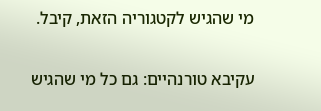מי שהגיש לקטגוריה הזאת, קיבל.

עקיבא טורנהיים: גם כל מי שהגיש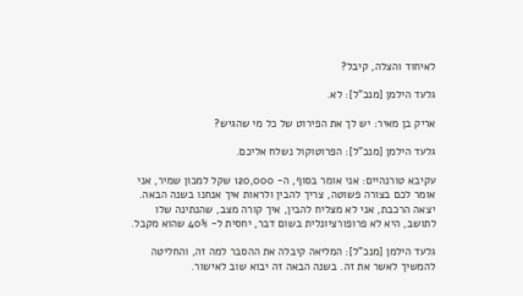לאיחוד והצלה, קיבל?

גלעד הילמן [מנכ"ל]: לא.

אריק בן מאיר: יש לך את הפירוט של כל מי שהגיש?

גלעד הילמן [מנכ"ל]: הפרוטוקול נשלח אליכם.

עקיבא טורנהיים: אני אומר בסוף, ה- 120,000 שקל למכון שמיר, אני אומר לכם בצורה פשוטה, צריך להבין ולראות איך אנחנו בשנה הבאה. יצאה הרכבת, אני לא מצליח להבין, איך קורה מצב, שהנתינה שלו לתושב, היא לא פרופורציונלית בשום דבר, יחסית ל- 40% שהוא מקבל.

גלעד הילמן [מנכ"ל]: המליאה קיבלה את ההסבר למה זה, והחליטה להמשיך לאשר את זה. בשנה הבאה זה יבוא שוב לאישור.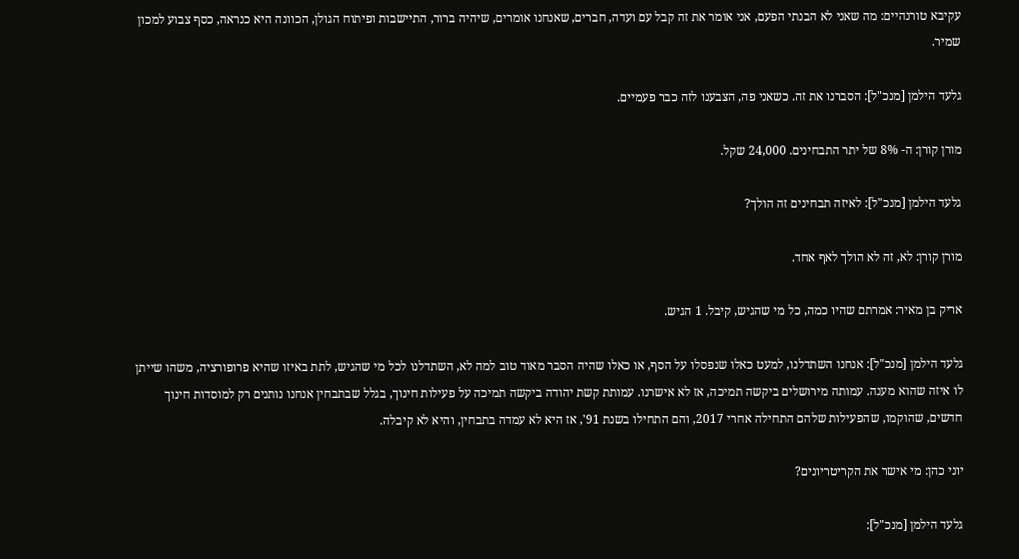עקיבא טורנהיים: מה שאני לא הבנתי הפעם, אני אומר את זה קבל עם ועדה, חברים, שאנחנו אומרים, שיהיה ברור, התיישבות ופיתוח הגולן, הכוונה היא כנראה, כסף צבוע למכון שמיר.

גלעד הילמן [מנכ"ל]: הסברנו את זה. כשאני פה, הצבענו לזה כבר פעמיים.

מורן קורן: ה- 8% של יתר התבחינים. 24,000 שקל.

גלעד הילמן [מנכ"ל]: לאיזה תבחינים זה הולך?

מורן קורן: לא, זה לא הולך לאף אחד.

אריק בן מאיר: אמרתם שהיו כמה, כל מי שהגיש, קיבל. 1 הגיש.

גלעד הילמן [מנכ"ל]: אנחנו השתדלנו, למעט כאלו שנפסלו על הסף, או כאלו שהיה הסבר מאוד טוב למה לא, השתדלנו לכל מי שהגיש, לתת באיזו שהיא פרופורציה, משהו שייתן לו איזה שהוא מענה. עמותה מירושלים ביקשה תמיכה, אז לא אישרנו. עמותת קשת יהודה ביקשה תמיכה על פעילות חינוך, בגלל שבתבחין אנחנו נותנים רק למוסדות חינוך חדשים, שהוקמו, שהפעילות שלהם התחילה אחרי 2017, והם התחילו בשנת 91', אז היא לא עמדה בתבחין, והיא לא קיבלה.

יוני כהן: מי אישר את הקריטריונים?

גלעד הילמן [מנכ"ל]: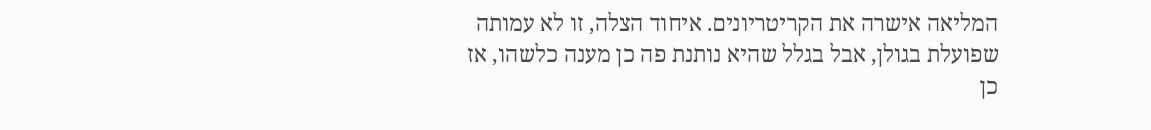המליאה אישרה את הקריטריונים. איחוד הצלה, זו לא עמותה שפועלת בגולן, אבל בגלל שהיא נותנת פה כן מענה כלשהו, אז כן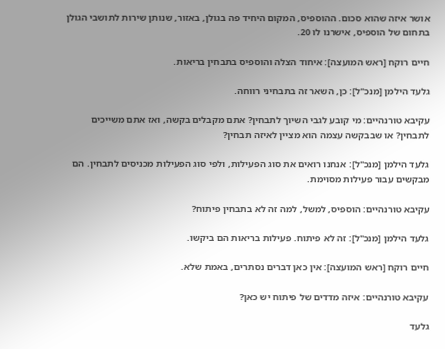אושר איזה שהוא סכום. ההוספיס, המקום היחיד פה בגולן, באזור, שנותן שירות לתושבי הגולן בתחום של הוספיס, אישרנו לו 20.

חיים רוקח [ראש המועצה]: איחוד הצלה והוספיס בתבחין בריאות.

גלעד הילמן [מנכ"ל]: כן, השאר זה בתבחיני רווחה.

עקיבא טורנהיים: מי קובע לגבי השיוך לתבחין? אתם מקבלים בקשה, ואז אתם משייכים לתבחין? או שבבקשה עצמה הוא מציין לאיזה תבחין?

גלעד הילמן [מנכ"ל]: אנחנו רואים את סוג הפעילות, ולפי סוג הפעילות מכניסים לתבחין. הם מבקשים עבור פעילות מסוימת.

עקיבא טורנהיים: הוספיס, למשל, למה זה לא בתבחין פיתוח?

גלעד הילמן [מנכ"ל]: זה לא פיתוח. פעילות בריאות הם ביקשו.

חיים רוקח [ראש המועצה]: אין כאן דברים נסתרים, באמת שלא.

עקיבא טורנהיים: איזה מדדים של פיתוח יש כאן?

גלעד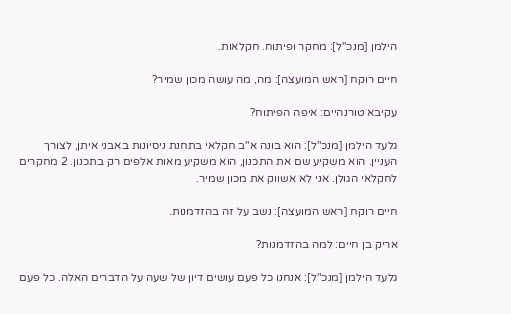הילמן [מנכ"ל]: מחקר ופיתוח. חקלאות.

חיים רוקח [ראש המועצה]: מה, מה עושה מכון שמיר?

עקיבא טורנהיים: איפה הפיתוח?

גלעד הילמן [מנכ"ל]: הוא בונה א"ב חקלאי בתחנת ניסיונות באבני איתן, לצורך העניין. הוא משקיע שם את התכנון, הוא משקיע מאות אלפים רק בתכנון. 2 מחקרים לחקלאי הגולן. אני לא אשווק את מכון שמיר.

חיים רוקח [ראש המועצה]: נשב על זה בהזדמנות.

אריק בן חיים: למה בהזדמנות?

גלעד הילמן [מנכ"ל]: אנחנו כל פעם עושים דיון של שעה על הדברים האלה. כל פעם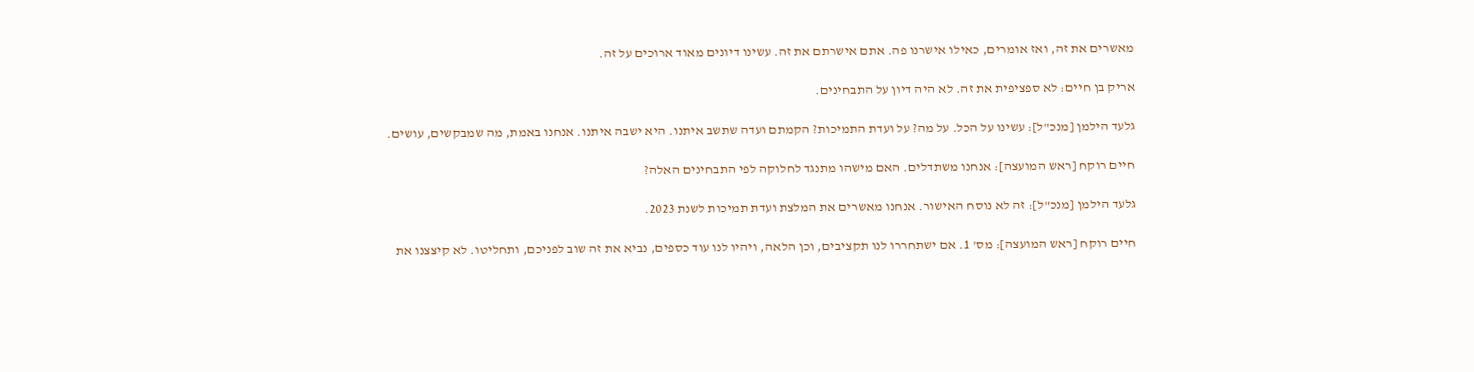מאשרים את זה, ואז אומרים, כאילו אישרנו פה. אתם אישרתם את זה. עשינו דיונים מאוד ארוכים על זה.

אריק בן חיים: לא ספציפית את זה. לא היה דיון על התבחינים.

גלעד הילמן [מנכ"ל]: עשינו על הכל. על מה? על ועדת התמיכות? הקמתם ועדה שתשב איתנו. היא ישבה איתנו. אנחנו באמת, מה שמבקשים, עושים.

חיים רוקח [ראש המועצה]: אנחנו משתדלים. האם מישהו מתנגד לחלוקה לפי התבחינים האלה?

גלעד הילמן [מנכ"ל]: זה לא נוסח האישור. אנחנו מאשרים את המלצת ועדת תמיכות לשנת 2023.

חיים רוקח [ראש המועצה]: מס' 1. אם ישתחררו לנו תקציבים, וכן הלאה, ויהיו לנו עוד כספים, נביא את זה שוב לפניכם, ותחליטו. לא קיצצנו את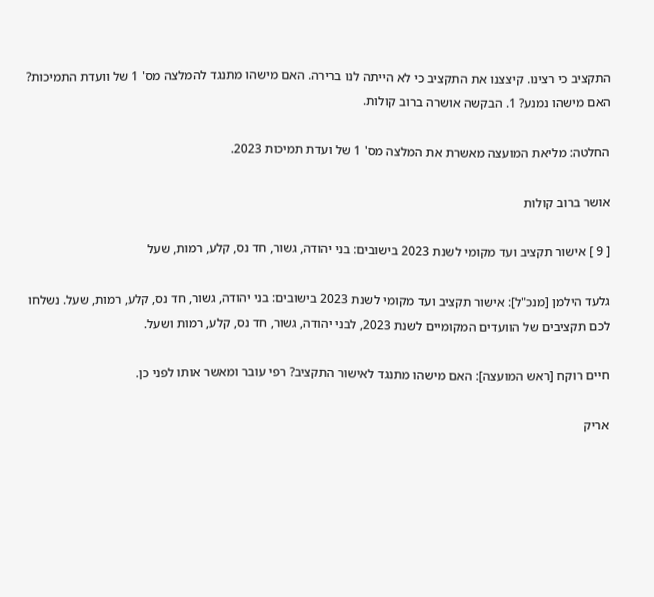התקציב כי רצינו. קיצצנו את התקציב כי לא הייתה לנו ברירה. האם מישהו מתנגד להמלצה מס' 1 של וועדת התמיכות? האם מישהו נמנע? 1. הבקשה אושרה ברוב קולות.

החלטה: מליאת המועצה מאשרת את המלצה מס' 1 של ועדת תמיכות 2023.

אושר ברוב קולות

[ 9 ] אישור תקציב ועד מקומי לשנת 2023 בישובים: בני יהודה, גשור, חד נס, קלע, רמות, שעל

גלעד הילמן [מנכ"ל]: אישור תקציב ועד מקומי לשנת 2023 בישובים: בני יהודה, גשור, חד נס, קלע, רמות, שעל. נשלחו לכם תקציבים של הוועדים המקומיים לשנת 2023, לבני יהודה, גשור, חד נס, קלע, רמות ושעל.

חיים רוקח [ראש המועצה]: האם מישהו מתנגד לאישור התקציב? רפי עובר ומאשר אותו לפני כן.

אריק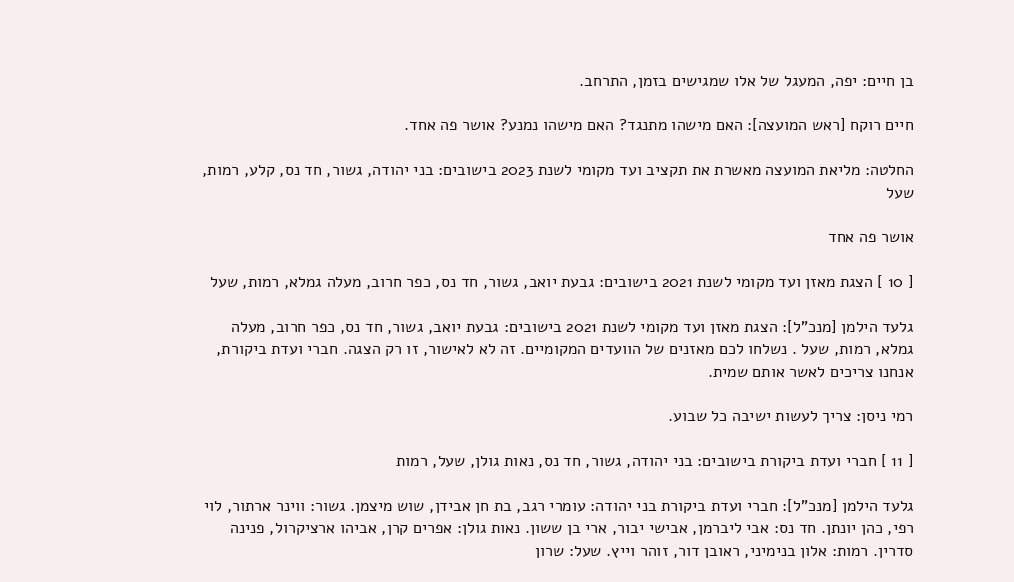בן חיים: יפה, המעגל של אלו שמגישים בזמן, התרחב.

חיים רוקח [ראש המועצה]: האם מישהו מתנגד? האם מישהו נמנע? אושר פה אחד.

החלטה: מליאת המועצה מאשרת את תקציב ועד מקומי לשנת 2023 בישובים: בני יהודה, גשור, חד נס, קלע, רמות, שעל

אושר פה אחד

[ 10 ] הצגת מאזן ועד מקומי לשנת 2021 בישובים: גבעת יואב, גשור, חד נס, כפר חרוב, מעלה גמלא, רמות, שעל

גלעד הילמן [מנכ"ל]: הצגת מאזן ועד מקומי לשנת 2021 בישובים: גבעת יואב, גשור, חד נס, כפר חרוב, מעלה גמלא, רמות, שעל . נשלחו לכם מאזנים של הוועדים המקומיים. זה לא לאישור, זו רק הצגה. חברי ועדת ביקורת, אנחנו צריכים לאשר אותם שמית.

רמי ניסן: צריך לעשות ישיבה כל שבוע.

[ 11 ] חברי ועדת ביקורת בישובים: בני יהודה, גשור, חד נס, נאות גולן, שעל, רמות

גלעד הילמן [מנכ"ל]: חברי ועדת ביקורת בני יהודה: עומרי רגב, בת חן אבידן, שוש מיצמן. גשור: ווינר ארתור, לוי רפי, כהן יונתן. חד נס: אבי ליברמן, אבישי יבור, ארי בן ששון. נאות גולן: אפרים קרן, אביהו ארציקרול, פנינה סדרין. רמות: אלון בנימיני, ראובן דור, זוהר וייץ. שעל: שרון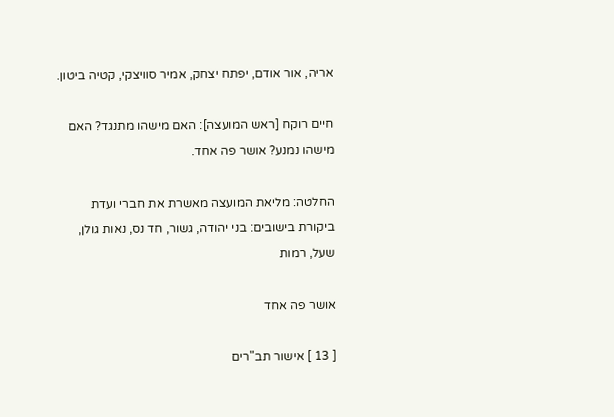אריה, אור אודם, יפתח יצחק, אמיר סוויצקי, קטיה ביטון.

חיים רוקח [ראש המועצה]: האם מישהו מתנגד? האם מישהו נמנע? אושר פה אחד.

החלטה: מליאת המועצה מאשרת את חברי ועדת ביקורת בישובים: בני יהודה, גשור, חד נס, נאות גולן, שעל, רמות

אושר פה אחד

[ 13 ] אישור תב"רים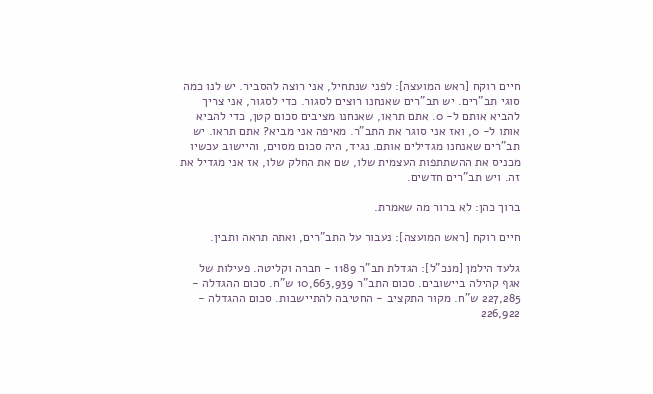חיים רוקח [ראש המועצה]: לפני שנתחיל, אני רוצה להסביר. יש לנו כמה סוגי תב"רים. יש תב"רים שאנחנו רוצים לסגור. כדי לסגור, אני צריך להביא אותם ל- 0. אתם תראו, שאנחנו מציבים סכום קטן, כדי להביא אותו ל- 0, ואז אני סוגר את התב"ר. מאיפה אני מביא? אתם תראו. יש תב"רים שאנחנו מגדילים אותם. נגיד, היה סכום מסוים, והיישוב עכשיו מכניס את ההשתתפות העצמית שלו, שם את החלק שלו, אז אני מגדיל את זה. ויש תב"רים חדשים.

ברוך כהן: לא ברור מה שאמרת.

חיים רוקח [ראש המועצה]: נעבור על התב"רים, ואתה תראה ותבין.

גלעד הילמן [מנכ"ל]: הגדלת תב"ר 1189 - חברה וקליטה. פעילות של אגף קהילה ביישובים. סכום התב"ר 10,663,939 ש"ח. סכום ההגדלה - 227,285 ש"ח. מקור התקציב - החטיבה להתיישבות. סכום ההגדלה - 226,922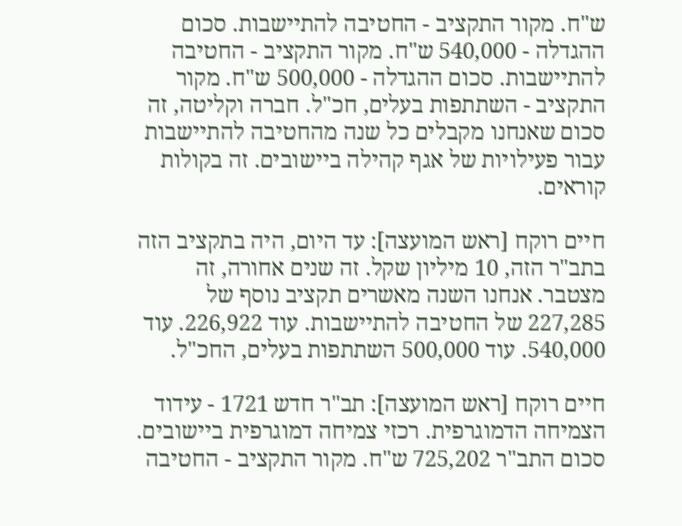ש"ח. מקור התקציב - החטיבה להתיישבות. סכום ההגדלה - 540,000 ש"ח. מקור התקציב - החטיבה להתיישבות. סכום ההגדלה - 500,000 ש"ח. מקור התקציב - השתתפות בעלים, חכ"ל. חברה וקליטה, זה סכום שאנחנו מקבלים כל שנה מהחטיבה להתיישבות עבור פעילויות של אגף קהילה ביישובים. זה בקולות קוראים.

חיים רוקח [ראש המועצה]: עד היום, היה בתקציב הזה בתב"ר הזה, 10 מיליון שקל. זה שנים אחורה, זה מצטבר. אנחנו השנה מאשרים תקציב נוסף של 227,285 של החטיבה להתיישבות. עוד 226,922. עוד 540,000. עוד 500,000 השתתפות בעלים, החכ"ל.

חיים רוקח [ראש המועצה]: תב"ר חדש 1721 - עידוד הצמיחה הדמוגרפית. רכזי צמיחה דמוגרפית ביישובים. סכום התב"ר 725,202 ש"ח. מקור התקציב - החטיבה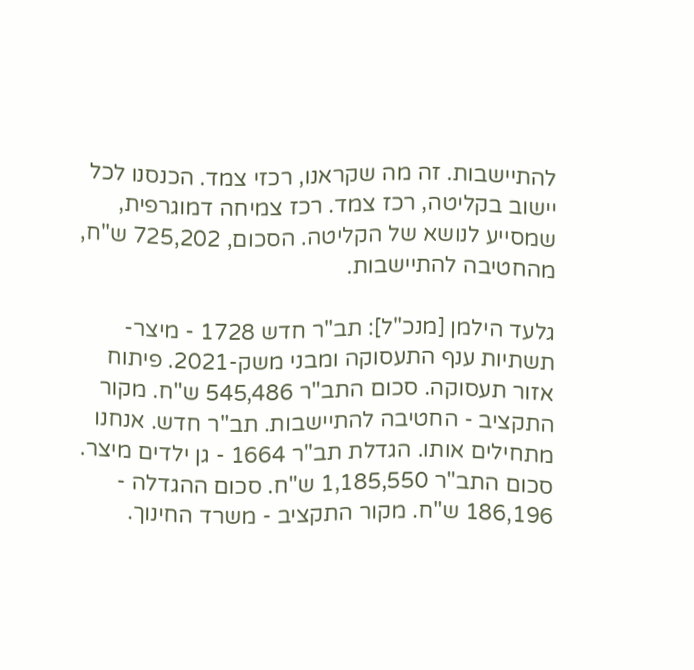להתיישבות. זה מה שקראנו, רכזי צמד. הכנסנו לכל יישוב בקליטה, רכז צמד. רכז צמיחה דמוגרפית, שמסייע לנושא של הקליטה. הסכום, 725,202 ש"ח, מהחטיבה להתיישבות.

גלעד הילמן [מנכ"ל]: תב"ר חדש 1728 - מיצר- תשתיות ענף התעסוקה ומבני משק-2021. פיתוח אזור תעסוקה. סכום התב"ר 545,486 ש"ח. מקור התקציב - החטיבה להתיישבות. תב"ר חדש. אנחנו מתחילים אותו. הגדלת תב"ר 1664 - גן ילדים מיצר. סכום התב"ר 1,185,550 ש"ח. סכום ההגדלה - 186,196 ש"ח. מקור התקציב - משרד החינוך.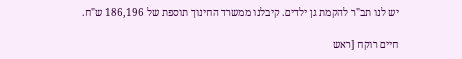יש לנו תב"ר להקמת גן ילדים. קיבלנו ממשרד החינוך תוספת של 186,196 ש"ח.

חיים רוקח [ראש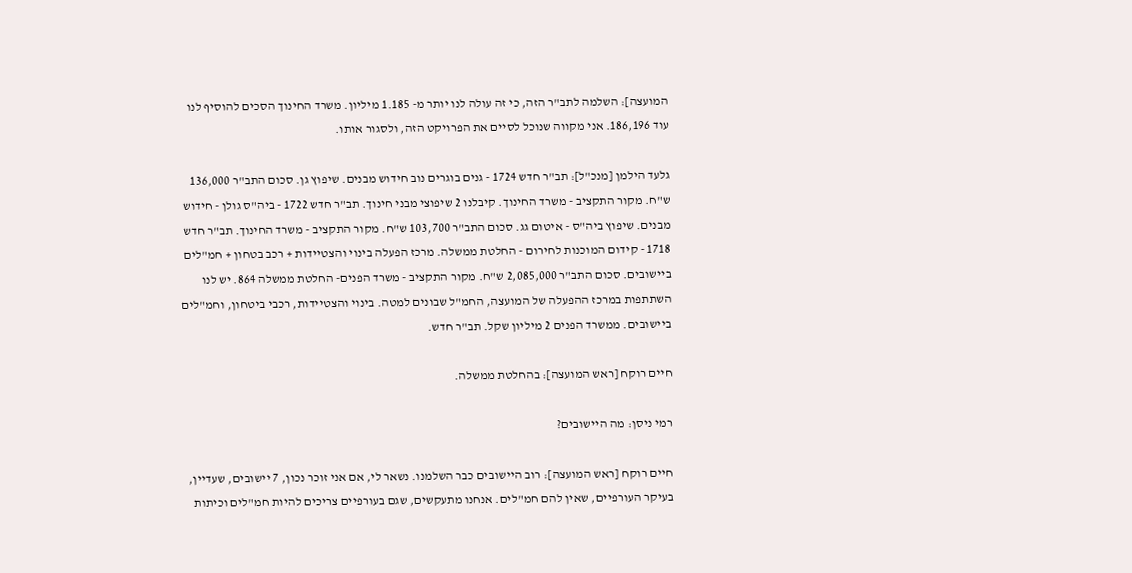המועצה]: השלמה לתב"ר הזה, כי זה עולה לנו יותר מ- 1.185 מיליון. משרד החינוך הסכים להוסיף לנו עוד 186,196. אני מקווה שנוכל לסיים את הפרויקט הזה, ולסגור אותו.

גלעד הילמן [מנכ"ל]: תב"ר חדש 1724 - גנים בוגרים נוב חידוש מבנים. שיפוץ גן. סכום התב"ר 136,000 ש"ח. מקור התקציב - משרד החינוך. קיבלנו 2 שיפוצי מבני חינוך. תב"ר חדש 1722 - ביה"ס גולן - חידוש מבנים. שיפוץ ביה"ס - איטום גג. סכום התב"ר 103,700 ש"ח. מקור התקציב - משרד החינוך. תב"ר חדש 1718 - קידום המוכנות לחירום - החלטת ממשלה. מרכז הפעלה בינוי והצטיידות + רכב בטחון + חמ"לים ביישובים. סכום התב"ר 2,085,000 ש"ח. מקור התקציב - משרד הפנים- החלטת ממשלה 864. יש לנו השתתפות במרכז ההפעלה של המועצה, החמ"ל שבונים למטה. בינוי והצטיידות, רכבי ביטחון, וחמ"לים ביישובים. ממשרד הפנים 2 מיליון שקל. תב"ר חדש.

חיים רוקח [ראש המועצה]: בהחלטת ממשלה.

רמי ניסן: מה היישובים?

חיים רוקח [ראש המועצה]: רוב היישובים כבר השלמנו. נשאר לי, אם אני זוכר נכון, 7 יישובים, שעדיין, בעיקר העורפיים, שאין להם חמ"לים. אנחנו מתעקשים, שגם בעורפיים צריכים להיות חמ"לים וכיתות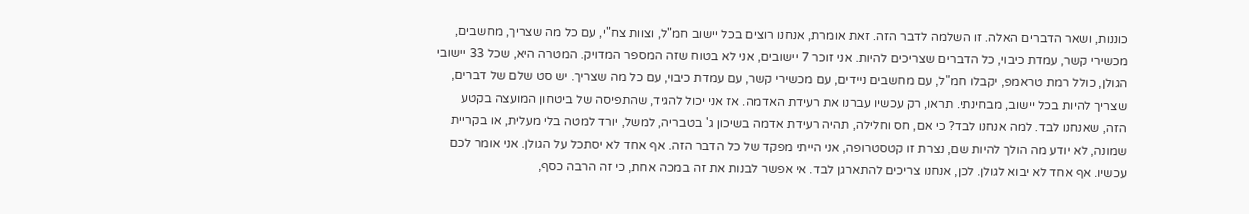כוננות, ושאר הדברים האלה. זו השלמה לדבר הזה. זאת אומרת, אנחנו רוצים בכל יישוב חמ"ל, וצוות צח"י, עם כל מה שצריך, מחשבים, מכשירי קשר, עמדת כיבוי, כל הדברים שצריכים להיות. אני זוכר 7 יישובים, אני לא בטוח שזה המספר המדויק. המטרה היא, שכל 33 יישובי הגולן, כולל רמת טראמפ, יקבלו חמ"ל, עם מחשבים ניידים, עם מכשירי קשר, עם עמדת כיבוי, עם כל מה שצריך. יש סט שלם של דברים, שצריך להיות בכל יישוב, מבחינתי. תראו, רק עכשיו עברנו את רעידת האדמה. אז אני יכול להגיד, שהתפיסה של ביטחון המועצה בקטע הזה, שאנחנו לבד. למה אנחנו לבד? כי אם, חס וחלילה, תהיה רעידת אדמה בשיכון ג' בטבריה, למשל, יורד למטה בלי מעלית, או בקריית שמונה, לא יודע מה הולך להיות שם, נצרת זו קטסטרופה, אני הייתי מפקד של כל הדבר הזה. אף אחד לא יסתכל על הגולן. אני אומר לכם עכשיו. אף אחד לא יבוא לגולן. לכן, אנחנו צריכים להתארגן לבד. אי אפשר לבנות את זה במכה אחת, כי זה הרבה כסף,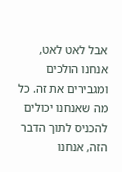אבל לאט לאט, אנחנו הולכים ומגבירים את זה. כל מה שאנחנו יכולים להכניס לתוך הדבר הזה, אנחנו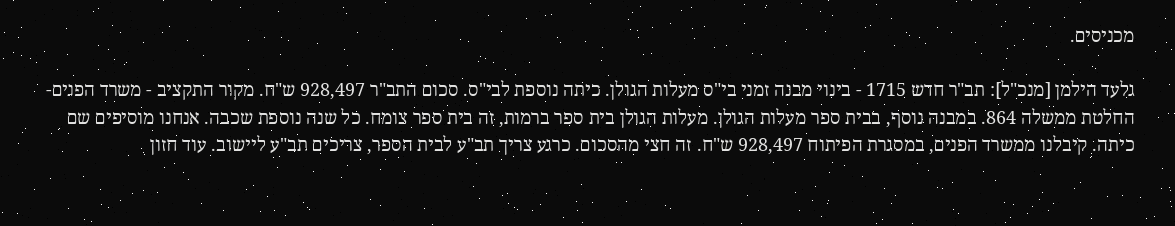מכניסים.

גלעד הילמן [מנכ"ל]: תב"ר חדש 1715 - בינוי מבנה זמני בי"ס מעלות הגולן. כיתה נוספת לבי"ס. סכום התב"ר 928,497 ש"ח. מקור התקציב - משרד הפנים- החלטת ממשלה 864. במבנה נוסף, בבית ספר מעלות הגולן. מעלות הגולן בית ספר ברמות, זה בית ספר צומח. כל שנה נוספת שכבה. אנחנו מוסיפים שם כיתה. קיבלנו ממשרד הפנים, במסגרת הפיתוח 928,497 ש"ח. זה חצי מהסכום. כרגע צריך תב"ע לבית הספר, צריכים תב"ע ליישוב. עוד חזון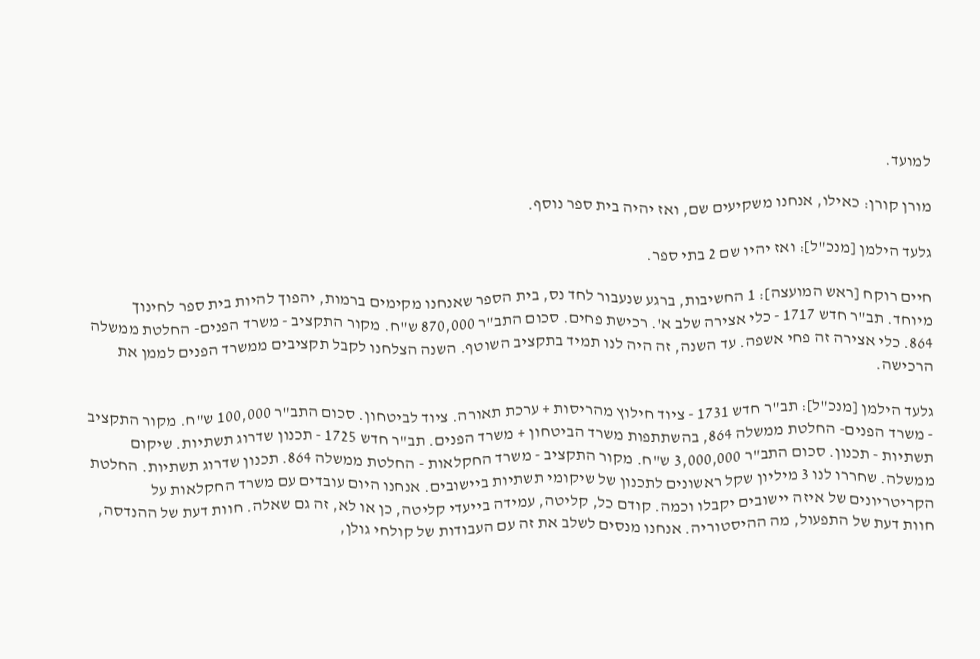למועד.

מורן קורן: כאילו, אנחנו משקיעים שם, ואז יהיה בית ספר נוסף.

גלעד הילמן [מנכ"ל]: ואז יהיו שם 2 בתי ספר.

חיים רוקח [ראש המועצה]: 1 החשיבות, ברגע שנעבור לחד נס, בית הספר שאנחנו מקימים ברמות, יהפוך להיות בית ספר לחינוך מיוחד. תב"ר חדש 1717 - כלי אצירה שלב א'. רכישת פחים. סכום התב"ר 870,000 ש"ח. מקור התקציב - משרד הפנים- החלטת ממשלה 864. כלי אצירה זה פחי אשפה. עד השנה, זה היה לנו תמיד בתקציב השוטף. השנה הצלחנו לקבל תקציבים ממשרד הפנים לממן את הרכישה.

גלעד הילמן [מנכ"ל]: תב"ר חדש 1731 - ציוד חילוץ מהריסות + ערכת תאורה. ציוד לביטחון. סכום התב"ר 100,000 ש"ח. מקור התקציב - משרד הפנים- החלטת ממשלה 864, בהשתתפות משרד הביטחון + משרד הפנים. תב"ר חדש 1725 - תכנון שדרוג תשתיות. שיקום תשתיות - תכנון. סכום התב"ר 3,000,000 ש"ח. מקור התקציב - משרד החקלאות - החלטת ממשלה 864. תכנון שדרוג תשתיות. החלטת ממשלה. שחררו לנו 3 מיליון שקל ראשונים לתכנון של שיקומי תשתיות ביישובים. אנחנו היום עובדים עם משרד החקלאות על הקריטריונים של איזה יישובים יקבלו וכמה. קודם כל, קליטה, עמידה בייעדי קליטה, כן או לא, זה גם שאלה. חוות דעת של ההנדסה, חוות דעת של התפעול, מה ההיסטוריה. אנחנו מנסים לשלב את זה עם העבודות של קולחי גולן,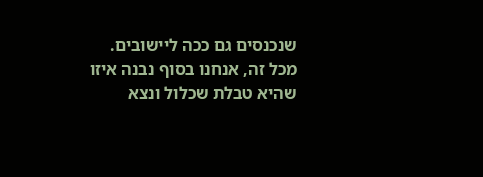שנכנסים גם ככה ליישובים. מכל זה, אנחנו בסוף נבנה איזו שהיא טבלת שכלול ונצא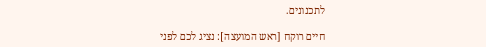לתכנונים.

חיים רוקח [ראש המועצה]: נציג לכם לפני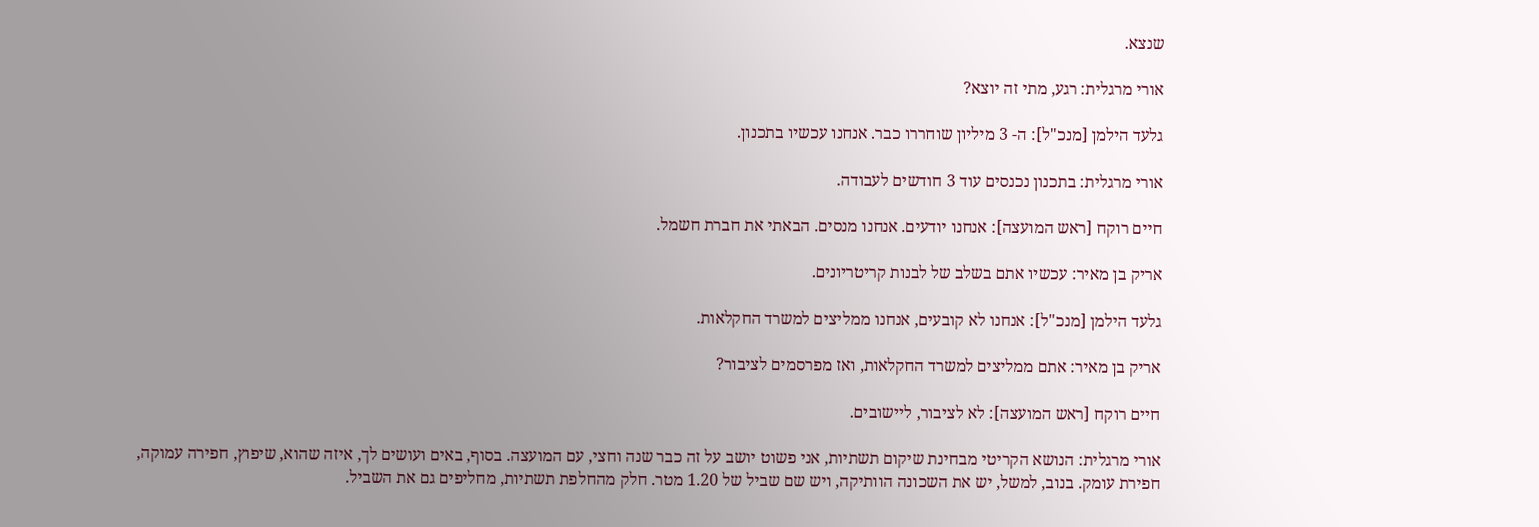שנצא.

אורי מרגלית: רגע, מתי זה יוצא?

גלעד הילמן [מנכ"ל]: ה- 3 מיליון שוחררו כבר. אנחנו עכשיו בתכנון.

אורי מרגלית: בתכנון נכנסים עוד 3 חודשים לעבודה.

חיים רוקח [ראש המועצה]: אנחנו יודעים. אנחנו מנסים. הבאתי את חברת חשמל.

אריק בן מאיר: עכשיו אתם בשלב של לבנות קריטריונים.

גלעד הילמן [מנכ"ל]: אנחנו לא קובעים, אנחנו ממליצים למשרד החקלאות.

אריק בן מאיר: אתם ממליצים למשרד החקלאות, ואז מפרסמים לציבור?

חיים רוקח [ראש המועצה]: לא לציבור, ליישובים.

אורי מרגלית: הנושא הקריטי מבחינת שיקום תשתיות, אני פשוט יושב על זה כבר שנה וחצי, עם המועצה. בסוף, באים ועושים לך, איזה שהוא, שיפוץ, חפירה עמוקה, חפירת עומק. בנוב, למשל, יש את השכונה הוותיקה, ויש שם שביל של 1.20 מטר. חלק מהחלפת תשתיות, מחליפים גם את השביל.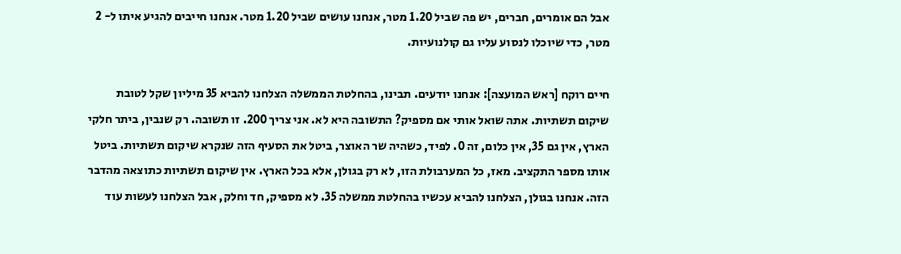אבל הם אומרים, חברים, יש פה שביל 1.20 מטר, אנחנו עושים שביל 1.20 מטר. אנחנו חייבים להגיע איתו ל- 2 מטר, כדי שיוכלו לנסוע עליו גם קולנועיות.

חיים רוקח [ראש המועצה]: אנחנו יודעים. תבינו, בהחלטת הממשלה הצלחנו להביא 35 מיליון שקל לטובת שיקום תשתיות. אתה שואל אותי אם מספיק? התשובה היא לא. אני צריך 200. זו תשובה. רק שנבין, ביתר חלקי הארץ, אין גם 35, אין כלום, זה 0. לפיד, כשהיה שר האוצר, ביטל את הסעיף הזה שנקרא שיקום תשתיות. ביטל אותו מספר התקציב. מאז, כל המערבולת הזו, לא רק בגולן, אלא בכל הארץ. אין שיקום תשתיות כתוצאה מהדבר הזה. אנחנו בגולן, הצלחנו להביא עכשיו בהחלטת ממשלה 35. לא מספיק, חד וחלק, אבל הצלחנו לעשות עוד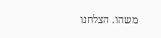משהו. הצלחנו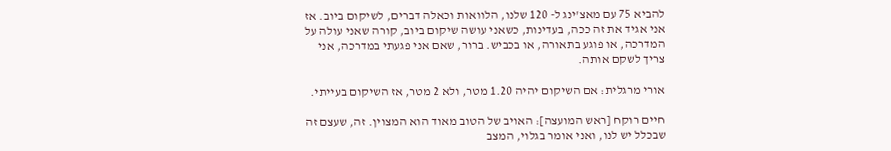להביא 75 עם מאצ'ינג ל- 120 שלנו, הלוואות וכאלה דברים, לשיקום ביוב. אז אני אגיד את זה ככה, בעדינות, כשאני עושה שיקום ביוב, קורה שאני עולה על המדרכה, או פוגע בתאורה, או בכביש. ברור, שאם אני פגעתי במדרכה, אני צריך לשקם אותה.

אורי מרגלית: אם השיקום יהיה 1.20 מטר, ולא 2 מטר, אז השיקום בעייתי.

חיים רוקח [ראש המועצה]: האויב של הטוב מאוד הוא המצוין. זה, שעצם זה שבכלל יש לנו, ואני אומר בגלוי, המצב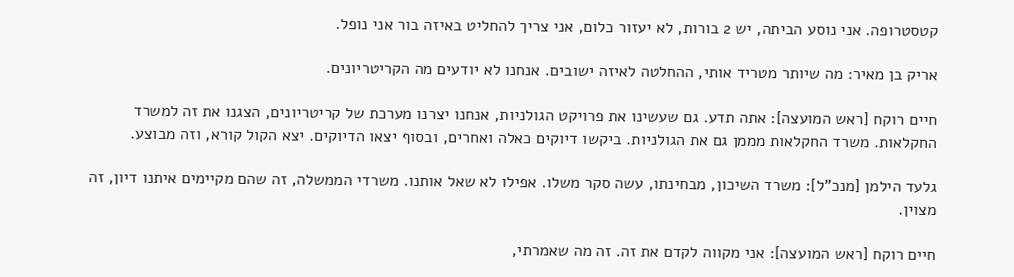קטסטרופה. אני נוסע הביתה, יש 2 בורות, לא יעזור כלום, אני צריך להחליט באיזה בור אני נופל.

אריק בן מאיר: מה שיותר מטריד אותי, ההחלטה לאיזה ישובים. אנחנו לא יודעים מה הקריטריונים.

חיים רוקח [ראש המועצה]: אתה תדע. גם שעשינו את פרויקט הגולניות, אנחנו יצרנו מערכת של קריטריונים, הצגנו את זה למשרד החקלאות. משרד החקלאות מממן גם את הגולניות. ביקשו דיוקים כאלה ואחרים, ובסוף יצאו הדיוקים. יצא הקול קורא, וזה מבוצע.

גלעד הילמן [מנכ"ל]: משרד השיכון, מבחינתו, עשה סקר משלו. אפילו לא שאל אותנו. משרדי הממשלה, זה שהם מקיימים איתנו דיון, זה מצוין.

חיים רוקח [ראש המועצה]: אני מקווה לקדם את זה. זה מה שאמרתי,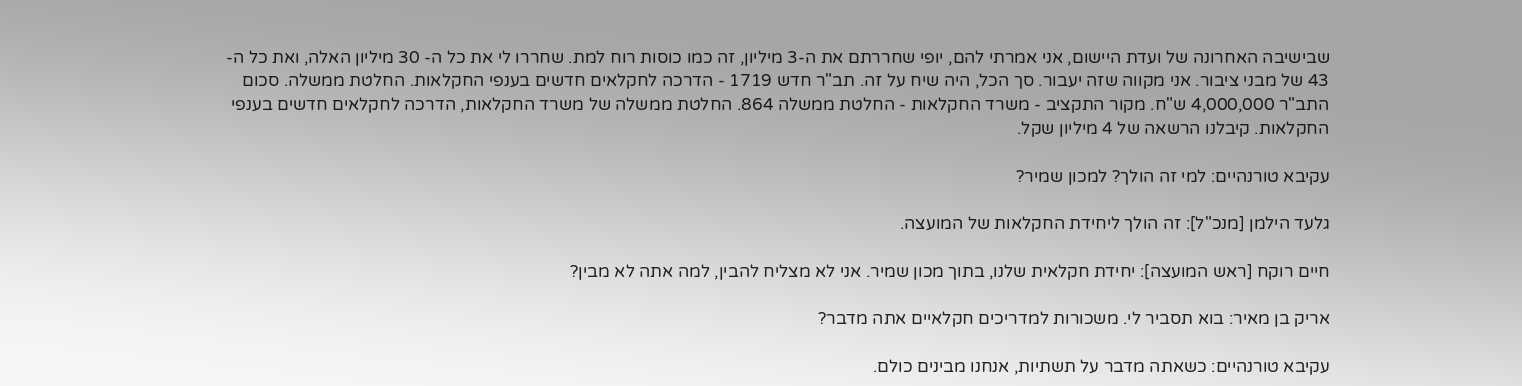שבישיבה האחרונה של ועדת היישום, אני אמרתי להם, יופי שחררתם את ה-3 מיליון, זה כמו כוסות רוח למת. שחררו לי את כל ה- 30 מיליון האלה, ואת כל ה- 43 של מבני ציבור. אני מקווה שזה יעבור. סך הכל, היה שיח על זה. תב"ר חדש 1719 - הדרכה לחקלאים חדשים בענפי החקלאות. החלטת ממשלה. סכום התב"ר 4,000,000 ש"ח. מקור התקציב - משרד החקלאות - החלטת ממשלה 864. החלטת ממשלה של משרד החקלאות, הדרכה לחקלאים חדשים בענפי החקלאות. קיבלנו הרשאה של 4 מיליון שקל.

עקיבא טורנהיים: למי זה הולך? למכון שמיר?

גלעד הילמן [מנכ"ל]: זה הולך ליחידת החקלאות של המועצה.

חיים רוקח [ראש המועצה]: יחידת חקלאית שלנו, בתוך מכון שמיר. אני לא מצליח להבין, למה אתה לא מבין?

אריק בן מאיר: בוא תסביר לי. משכורות למדריכים חקלאיים אתה מדבר?

עקיבא טורנהיים: כשאתה מדבר על תשתיות, אנחנו מבינים כולם.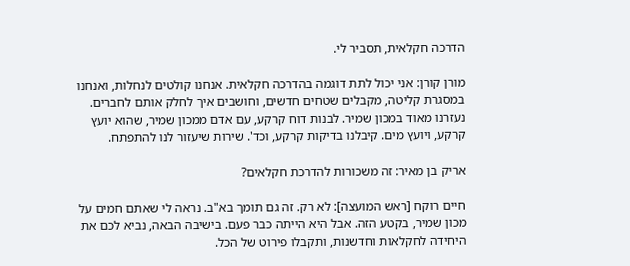הדרכה חקלאית, תסביר לי.

מורן קורן: אני יכול לתת דוגמה בהדרכה חקלאית. אנחנו קולטים לנחלות, ואנחנו במסגרת קליטה, מקבלים שטחים חדשים, וחושבים איך לחלק אותם לחברים. נעזרנו מאוד במכון שמיר. לבנות דוח קרקע, עם אדם ממכון שמיר, שהוא יועץ קרקע, ויועץ מים. קיבלנו בדיקות קרקע, וכד'. שירות שיעזור לנו להתפתח.

אריק בן מאיר: זה משכורות להדרכת חקלאים?

חיים רוקח [ראש המועצה]: לא רק. זה גם תומך בא"ב. נראה לי שאתם חמים על מכון שמיר, בקטע הזה. אבל היא הייתה כבר פעם. בישיבה הבאה, נביא לכם את היחידה לחקלאות וחדשנות, ותקבלו פירוט של הכל.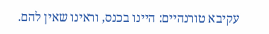עקיבא טורנהיים: היינו בכנס, וראינו שאין להם.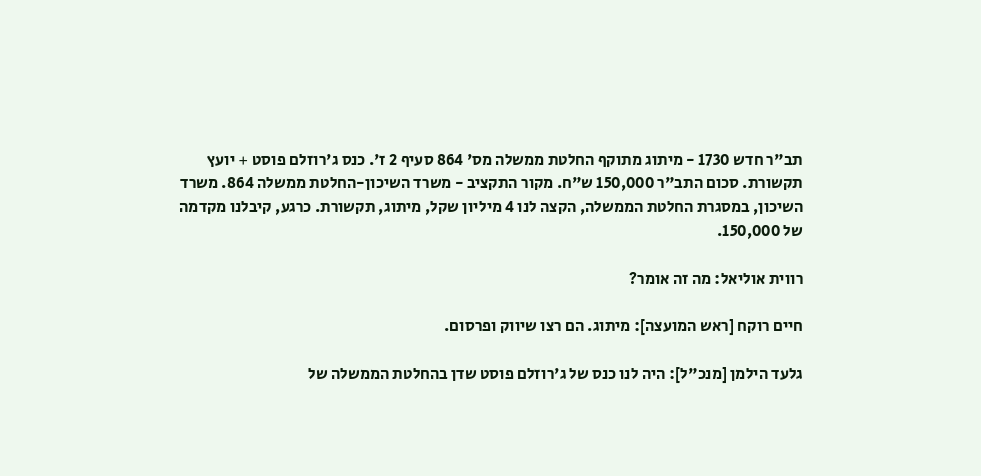תב"ר חדש 1730 - מיתוג מתוקף החלטת ממשלה מס' 864 סעיף 2 ז'. כנס ג'רוזלם פוסט + יועץ תקשורת. סכום התב"ר 150,000 ש"ח. מקור התקציב - משרד השיכון-החלטת ממשלה 864. משרד השיכון, במסגרת החלטת הממשלה, הקצה לנו 4 מיליון שקל, מיתוג, תקשורת. כרגע, קיבלנו מקדמה של 150,000.

רווית אוליאל: מה זה אומר?

חיים רוקח [ראש המועצה]: מיתוג. הם רצו שיווק ופרסום.

גלעד הילמן [מנכ"ל]: היה לנו כנס של ג'רוזלם פוסט שדן בהחלטת הממשלה של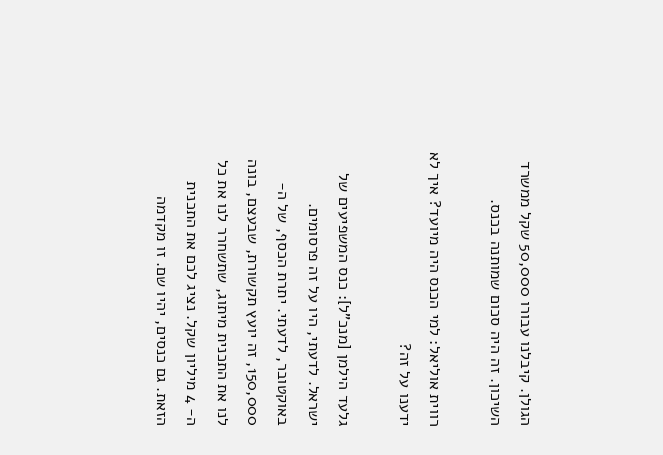הגולן. קיבלנו עבורו 50,000 שקל ממשרד השיכון. זה היה סכום שמותנה בכנס.

רווית אוליאל: למי הכנס היה מיועד? איך לא ידענו על זה?

גלעד הילמן [מנכ"ל]: כנס המשפיעים של ישראל. לדעתי, היו על זה פרסומים. באוקטובר, לדעתי. יתרת הכסף, של ה- 150,000, זה יועץ תקשורת, שבעצם, בונה לנו את התכנית מיתוג, שתשחרר לנו את כל ה- 4 מיליון שקל. נציג לכם את התכנית הזאת. גם כנסים, יהיו שם. זו מקדמה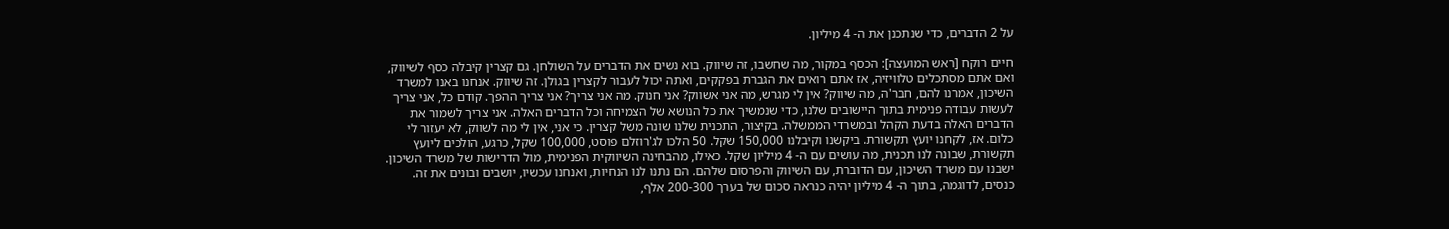על 2 הדברים, כדי שנתכנן את ה- 4 מיליון.

חיים רוקח [ראש המועצה]: הכסף במקור, מה שחשבו, זה שיווק. בוא נשים את הדברים על השולחן. גם קצרין קיבלה כסף לשיווק, ואם אתם מסתכלים טלוויזיה, אז אתם רואים את הגברת בפקקים, ואתה יכול לעבור לקצרין בגולן. זה שיווק. אנחנו באנו למשרד השיכון, אמרנו להם, חבר'ה, מה שיווק? אין לי מגרש, מה אני אשווק? אני חנוק. מה אני צריך? אני צריך ההפך. קודם כל, אני צריך לעשות עבודה פנימית בתוך היישובים שלנו, כדי שנמשיך את כל הנושא של הצמיחה וכל הדברים האלה. אני צריך לשמור את הדברים האלה בדעת הקהל ובמשרדי הממשלה. בקיצור, התכנית שלנו שונה משל קצרין. כי אני, אין לי מה לשווק, לא יעזור לי כלום. אז, לקחנו יועץ תקשורת. ביקשנו וקיבלנו 150,000 שקל. 50 הלכו לג'רוזלם פוסט, 100,000 שקל, כרגע, הולכים ליועץ תקשורת, שבונה לנו תכנית, מה עושים עם ה- 4 מיליון שקל. כאילו, מהבחינה השיווקית הפנימית, מול הדרישות של משרד השיכון. ישבנו עם משרד השיכון, עם הדוברת, עם השיווק והפרסום שלהם. הם נתנו לנו הנחיות, ואנחנו עכשיו, יושבים ובונים את זה. כנסים, לדוגמה, בתוך ה- 4 מיליון יהיה כנראה סכום של בערך 200-300 אלף,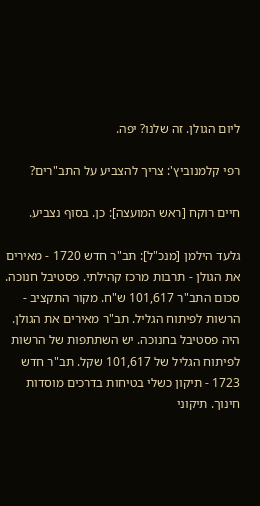ליום הגולן. זה שלנו? יפה.

רפי קלמנוביץ': צריך להצביע על התב"רים?

חיים רוקח [ראש המועצה]: כן. בסוף נצביע.

גלעד הילמן [מנכ"ל]: תב"ר חדש 1720 - מאירים את הגולן - תרבות מרכז קהילתי. פסטיבל חנוכה. סכום התב"ר 101,617 ש"ח. מקור התקציב - הרשות לפיתוח הגליל. תב"ר מאירים את הגולן. היה פסטיבל בחנוכה. יש השתתפות של הרשות לפיתוח הגליל של 101,617 שקל. תב"ר חדש 1723 - תיקון כשלי בטיחות בדרכים מוסדות חינוך. תיקוני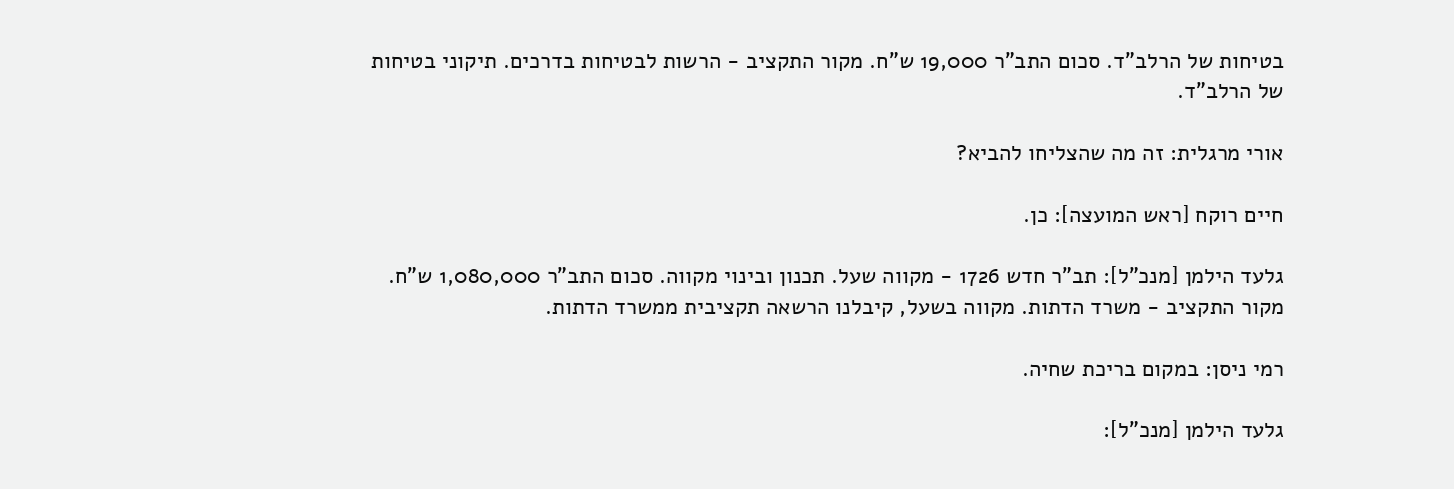בטיחות של הרלב"ד. סכום התב"ר 19,000 ש"ח. מקור התקציב - הרשות לבטיחות בדרכים. תיקוני בטיחות של הרלב"ד.

אורי מרגלית: זה מה שהצליחו להביא?

חיים רוקח [ראש המועצה]: כן.

גלעד הילמן [מנכ"ל]: תב"ר חדש 1726 - מקווה שעל. תכנון ובינוי מקווה. סכום התב"ר 1,080,000 ש"ח. מקור התקציב - משרד הדתות. מקווה בשעל, קיבלנו הרשאה תקציבית ממשרד הדתות.

רמי ניסן: במקום בריכת שחיה.

גלעד הילמן [מנכ"ל]: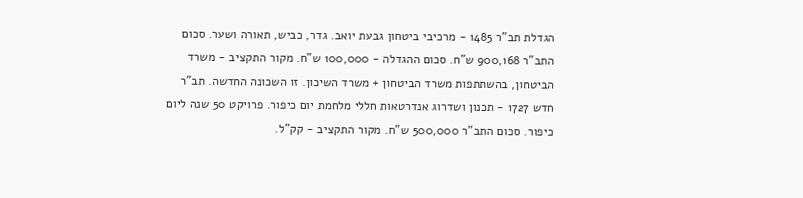הגדלת תב"ר 1485 - מרכיבי ביטחון גבעת יואב. גדר, כביש, תאורה ושער. סכום התב"ר 900,168 ש"ח. סכום ההגדלה - 100,000 ש"ח. מקור התקציב - משרד הביטחון, בהשתתפות משרד הביטחון + משרד השיכון. זו השכונה החדשה. תב"ר חדש 1727 - תכנון ושדרוג אנדרטאות חללי מלחמת יום כיפור. פרויקט 50 שנה ליום כיפור. סכום התב"ר 500,000 ש"ח. מקור התקציב - קק"ל.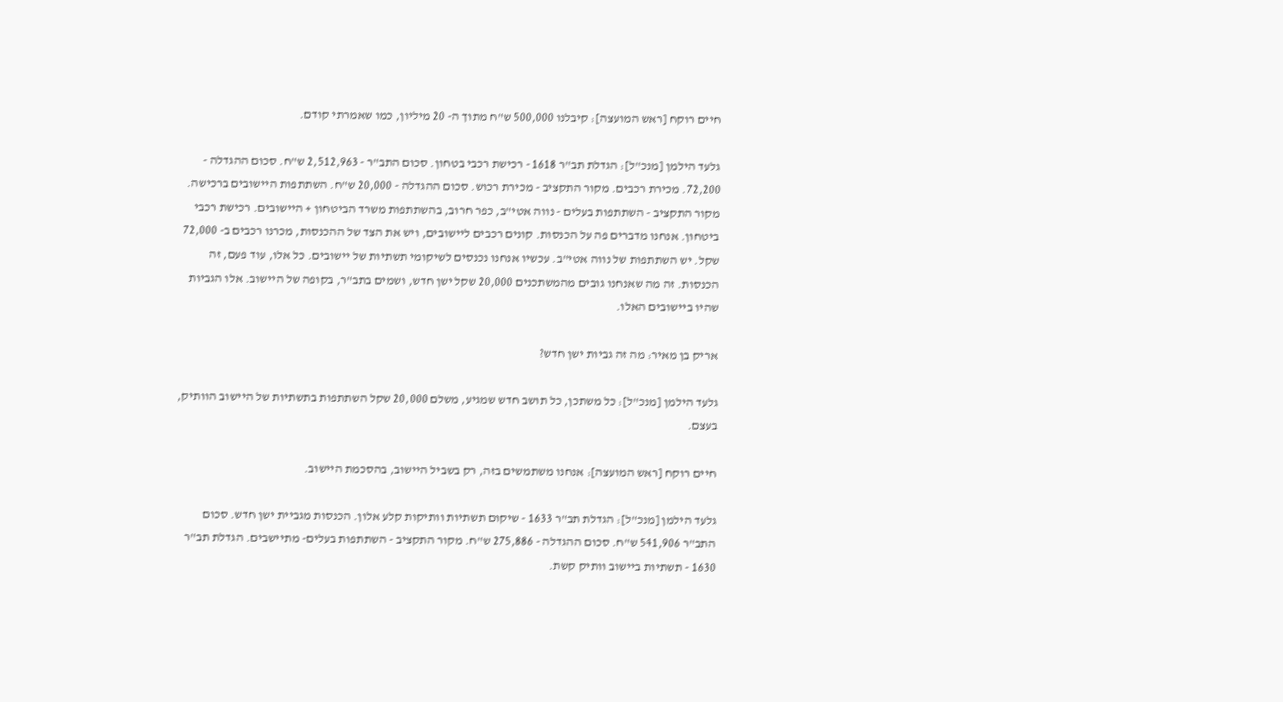חיים רוקח [ראש המועצה]: קיבלנו 500,000 ש"ח מתוך ה- 20 מיליון, כמו שאמרתי קודם.

גלעד הילמן [מנכ"ל]: הגדלת תב"ר 1618 - רכישת רכבי בטחון. סכום התב"ר - 2,512,963 ש"ח. סכום ההגדלה - 72,200. מכירת רכבים. מקור התקציב - מכירת רכוש. סכום ההגדלה - 20,000 ש"ח. השתתפות היישובים ברכישה. מקור התקציב - השתתפות בעלים - נווה אטי"ב, כפר חרוב, בהשתתפות משרד הביטחון + היישובים. רכישת רכבי ביטחון. אנחנו מדברים פה על הכנסות. קונים רכבים ליישובים, ויש את הצד של ההכנסות, מכרנו רכבים ב- 72,000 שקל. יש השתתפות של נווה אטי"ב. עכשיו אנחנו נכנסים לשיקומי תשתיות של יישובים. כל אלו, עוד פעם, זה הכנסות. זה מה שאנחנו גובים מהמשתכנים 20,000 שקל ישן חדש, ושמים בתב"ר, בקופה של היישוב. אלו הגביות שהיו ביישובים האלו.

אריק בן מאיר: מה זה גביות ישן חדש?

גלעד הילמן [מנכ"ל]: כל משתכן, כל תושב חדש שמגיע, משלם 20,000 שקל השתתפות בתשתיות של היישוב הוותיק, בעצם.

חיים רוקח [ראש המועצה]: אנחנו משתמשים בזה, רק בשביל היישוב, בהסכמת היישוב.

גלעד הילמן [מנכ"ל]: הגדלת תב"ר 1633 - שיקום תשתיות וותיקות קלע אלון. הכנסות מגביית ישן חדש. סכום התב"ר 541,906 ש"ח. סכום ההגדלה - 275,886 ש"ח. מקור התקציב - השתתפות בעלים- מתיישבים. הגדלת תב"ר 1630 - תשתיות ביישוב וותיק קשת.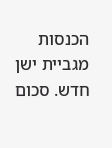הכנסות מגביית ישן חדש. סכום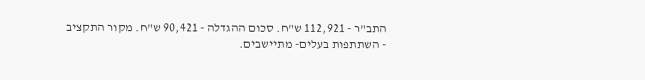התב"ר - 112,921 ש"ח. סכום ההגדלה - 90,421 ש"ח. מקור התקציב - השתתפות בעלים- מתיישבים.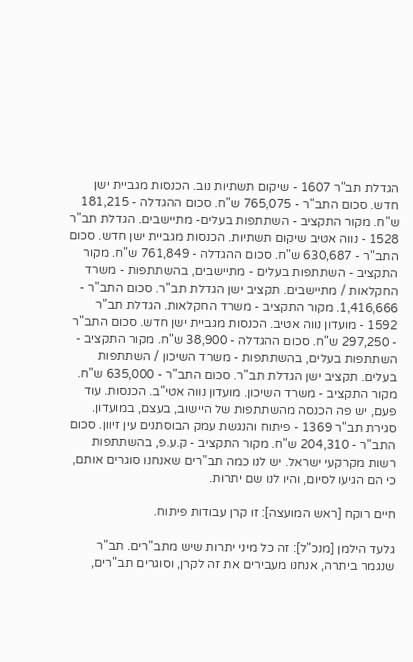הגדלת תב"ר 1607 - שיקום תשתיות נוב. הכנסות מגביית ישן חדש. סכום התב"ר - 765,075 ש"ח. סכום ההגדלה - 181,215 ש"ח. מקור התקציב - השתתפות בעלים- מתיישבים. הגדלת תב"ר 1528 - נווה אטיב שיקום תשתיות. הכנסות מגביית ישן חדש. סכום התב"ר - 630,687 ש"ח. סכום ההגדלה - 761,849 ש"ח. מקור התקציב - השתתפות בעלים - מתיישבים, בהשתתפות - משרד החקלאות / מתיישבים. תקציב ישן הגדלת תב"ר. סכום התב"ר - 1,416,666. מקור התקציב - משרד החקלאות. הגדלת תב"ר 1592 - מועדון נווה אטיב. הכנסות מגביית ישן חדש. סכום התב"ר - 297,250 ש"ח. סכום ההגדלה - 38,900 ש"ח. מקור התקציב - השתתפות בעלים, בהשתתפות - משרד השיכון / השתתפות בעלים. תקציב ישן הגדלת תב"ר. סכום התב"ר - 635,000 ש"ח. מקור התקציב - משרד השיכון. מועדון נווה אטי"ב. הכנסות. עוד פעם, יש פה הכנסה מהשתתפות של היישוב, בעצם, במועדון. סגירת תב"ר 1369 - פיתוח והנגשת עמק הבוסתנים עין זיוון. סכום התב"ר - 204,310 ש"ח. מקור התקציב - ק.ע.פ, בהשתתפות רשות מקרקעי ישראל. יש לנו כמה תב"רים שאנחנו סוגרים אותם, כי הם הגיעו לסיום, והיו לנו שם יתרות.

חיים רוקח [ראש המועצה]: זו קרן עבודות פיתוח.

גלעד הילמן [מנכ"ל]: זה כל מיני יתרות שיש מתב"רים. תב"ר שנגמר ביתרה, אנחנו מעבירים את זה לקרן, וסוגרים תב"רים,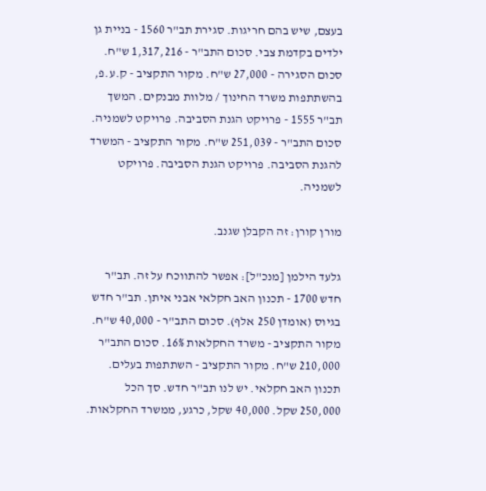בעצם, שיש בהם חריגות. סגירת תב"ר 1560 - בניית גן ילדים בקדמת צבי. סכום התב"ר - 1,317,216 ש"ח. סכום הסגירה - 27,000 ש"ח. מקור התקציב - ק.ע.פ, בהשתתפות משרד החינוך / מלוות מבנקים. המשך תב"ר 1555 - פרויקט הגנת הסביבה. פרויקט לשמניה. סכום התב"ר - 251,039 ש"ח. מקור התקציב - המשרד להגנת הסביבה. פרויקט הגנת הסביבה. פרויקט לשמניה.

מורן קורן: זה הקבלן שגנב.

גלעד הילמן [מנכ"ל]: אפשר להתווכח על זה. תב"ר חדש 1700 - תכנון האב חקלאי אבני איתן. תב"ר חדש בגיוס (אומדן 250 אלף). סכום התב"ר - 40,000 ש"ח. מקור התקציב - משרד החקלאות 16%. סכום התב"ר 210,000 ש"ח. מקור התקציב - השתתפות בעלים. תכנון האב חקלאי. יש לנו תב"ר חדש. סך הכל 250,000 שקל. 40,000 שקל, כרגע, ממשרד החקלאות.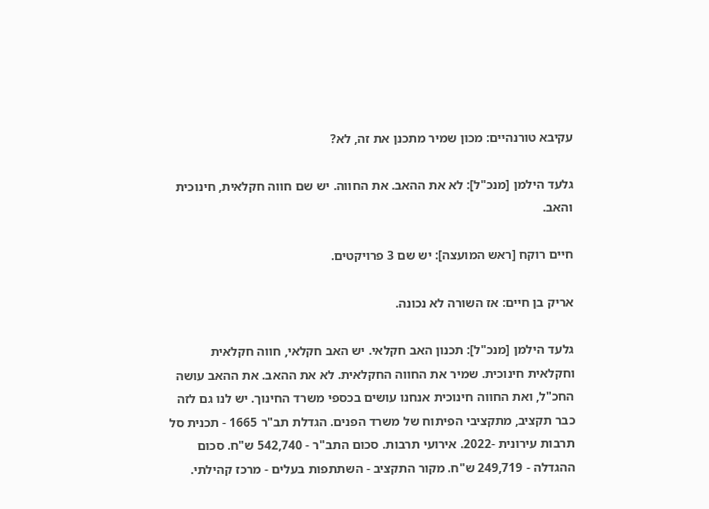עקיבא טורנהיים: מכון שמיר מתכנן את זה, לא?

גלעד הילמן [מנכ"ל]: לא את ההאב. את החווה. יש שם חווה חקלאית, חינוכית והאב.

חיים רוקח [ראש המועצה]: יש שם 3 פרויקטים.

אריק בן חיים: אז השורה לא נכונה.

גלעד הילמן [מנכ"ל]: תכנון האב חקלאי. יש האב חקלאי, חווה חקלאית וחקלאית חינוכית. שמיר את החווה החקלאית. לא את ההאב. את ההאב עושה החכ"ל, ואת החווה חינוכית אנחנו עושים בכספי משרד החינוך. יש לנו גם לזה כבר תקציב, מתקציבי הפיתוח של משרד הפנים. הגדלת תב"ר 1665 - תכנית סל תרבות עירונית -2022. אירועי תרבות. סכום התב"ר - 542,740 ש"ח. סכום ההגדלה - 249,719 ש"ח. מקור התקציב - השתתפות בעלים - מרכז קהילתי.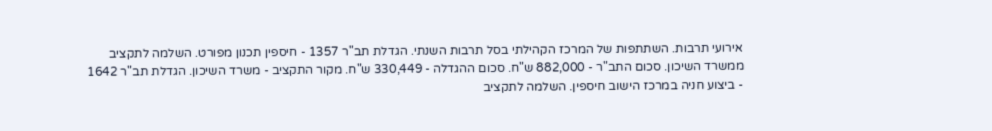אירועי תרבות. השתתפות של המרכז הקהילתי בסל תרבות השנתי. הגדלת תב"ר 1357 - חיספין תכנון מפורט. השלמה לתקציב ממשרד השיכון. סכום התב"ר - 882,000 ש"ח. סכום ההגדלה - 330,449 ש"ח. מקור התקציב - משרד השיכון. הגדלת תב"ר 1642 - ביצוע חניה במרכז הישוב חיספין. השלמה לתקציב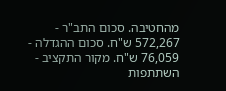מהחטיבה. סכום התב"ר - 572,267 ש"ח. סכום ההגדלה - 76,059 ש"ח. מקור התקציב - השתתפות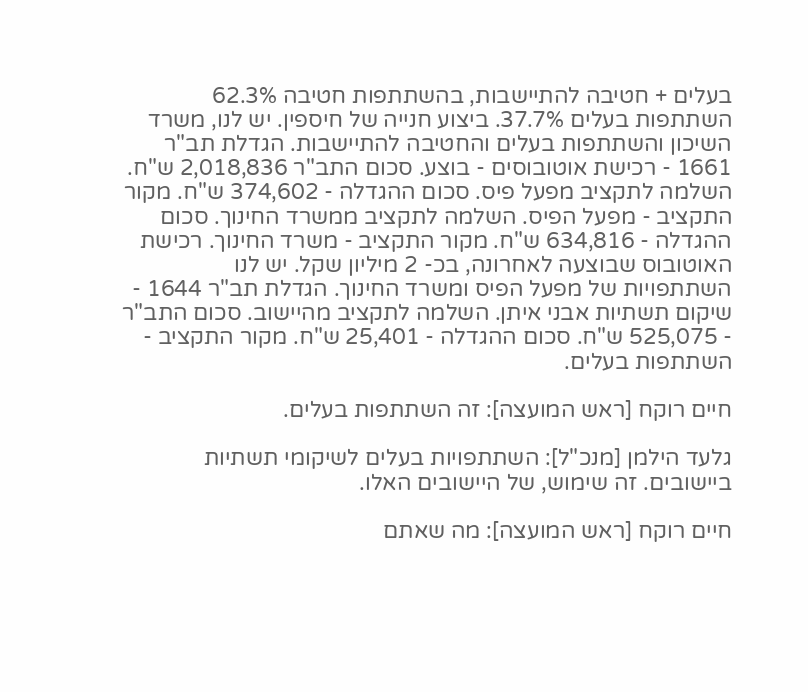בעלים + חטיבה להתיישבות, בהשתתפות חטיבה 62.3% השתתפות בעלים 37.7%. ביצוע חנייה של חיספין. יש לנו, משרד השיכון והשתתפות בעלים והחטיבה להתיישבות. הגדלת תב"ר 1661 - רכישת אוטובוסים - בוצע. סכום התב"ר 2,018,836 ש"ח. השלמה לתקציב מפעל פיס. סכום ההגדלה - 374,602 ש"ח. מקור התקציב - מפעל הפיס. השלמה לתקציב ממשרד החינוך. סכום ההגדלה - 634,816 ש"ח. מקור התקציב - משרד החינוך. רכישת האוטובוס שבוצעה לאחרונה, בכ- 2 מיליון שקל. יש לנו השתתפויות של מפעל הפיס ומשרד החינוך. הגדלת תב"ר 1644 - שיקום תשתיות אבני איתן. השלמה לתקציב מהיישוב. סכום התב"ר - 525,075 ש"ח. סכום ההגדלה - 25,401 ש"ח. מקור התקציב - השתתפות בעלים.

חיים רוקח [ראש המועצה]: זה השתתפות בעלים.

גלעד הילמן [מנכ"ל]: השתתפויות בעלים לשיקומי תשתיות ביישובים. זה שימוש, של היישובים האלו.

חיים רוקח [ראש המועצה]: מה שאתם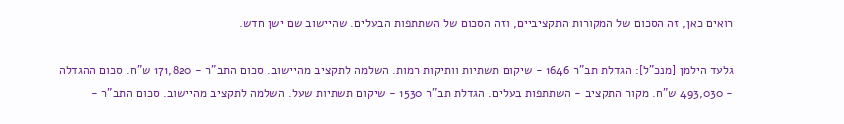רואים כאן, זה הסכום של המקורות התקציביים, וזה הסכום של השתתפות הבעלים. שהיישוב שם ישן חדש.

גלעד הילמן [מנכ"ל]: הגדלת תב"ר 1646 - שיקום תשתיות וותיקות רמות. השלמה לתקציב מהיישוב. סכום התב"ר - 171,820 ש"ח. סכום ההגדלה - 493,030 ש"ח. מקור התקציב - השתתפות בעלים. הגדלת תב"ר 1530 - שיקום תשתיות שעל. השלמה לתקציב מהיישוב. סכום התב"ר -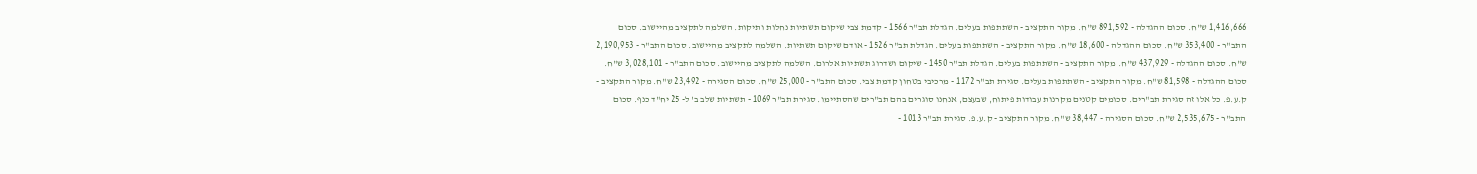1,416,666 ש"ח. סכום ההגדלה - 891,592 ש"ח. מקור התקציב - השתתפות בעלים. הגדלת תב"ר 1566 - קדמת צבי שיקום תשתיות נחלות ותיקות. השלמה לתקציב מהיישוב. סכום התב"ר - 353,400 ש"ח. סכום ההגדלה - 18,600 ש"ח. מקור התקציב - השתתפות בעלים. הגדלת תב"ר 1526 - אודם שיקום תשתיות. השלמה לתקציב מהיישוב. סכום התב"ר - 2,190,953 ש"ח. סכום ההגדלה - 437,929 ש"ח. מקור התקציב - השתתפות בעלים. הגדלת תב"ר 1450 - שיקום ושדרוג תשתיות אלרום. השלמה לתקציב מהיישוב. סכום התב"ר - 3,028,101 ש"ח. סכום ההגדלה - 81,598 ש"ח. מקור התקציב - השתתפות בעלים. סגירת תב"ר 1172 - מרכיבי בטחון קדמת צבי. סכום התב"ר - 25,000 ש"ח. סכום הסגירה - 23,492 ש"ח. מקור התקציב - ק.ע.פ. כל אלו זה סגירת תב"רים. סכומים קטנים מקרנות עבודות פיתוח, שבעצם, אנחנו סוגרים בהם תב"רים שהסתיימו. סגירת תב"ר 1069 - תשתיות שלב ב' ל- 25 יח"ד כנף. סכום התב"ר - 2,535,675 ש"ח. סכום הסגירה - 38,447 ש"ח. מקור התקציב - ק.ע.פ. סגירת תב"ר 1013 -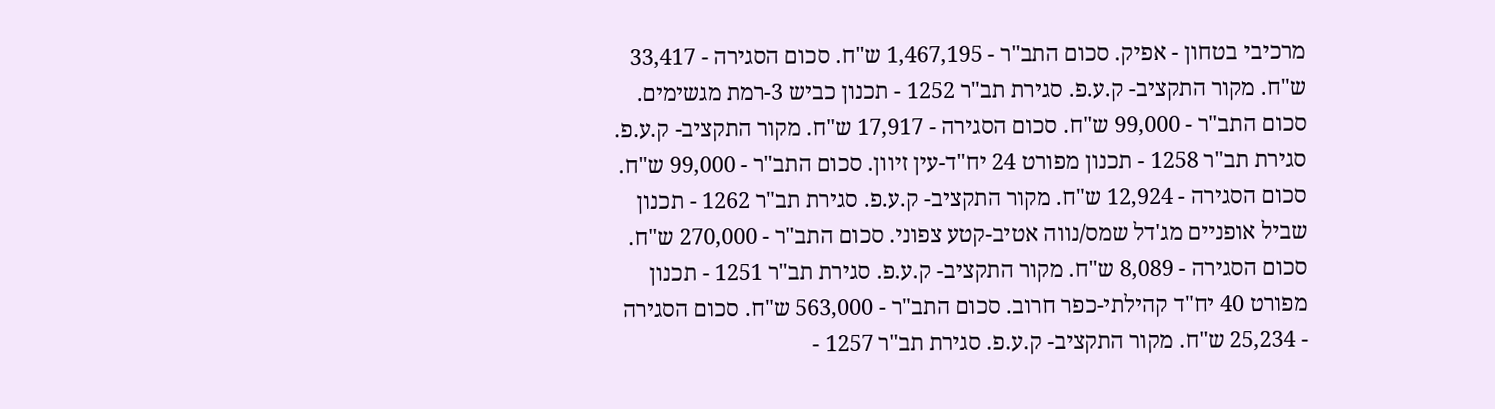מרכיבי בטחון - אפיק. סכום התב"ר - 1,467,195 ש"ח. סכום הסגירה - 33,417 ש"ח. מקור התקציב- ק.ע.פ. סגירת תב"ר 1252 - תכנון כביש 3-רמת מגשימים. סכום התב"ר - 99,000 ש"ח. סכום הסגירה - 17,917 ש"ח. מקור התקציב- ק.ע.פ. סגירת תב"ר 1258 - תכנון מפורט 24 יח"ד-עין זיוון. סכום התב"ר - 99,000 ש"ח. סכום הסגירה - 12,924 ש"ח. מקור התקציב- ק.ע.פ. סגירת תב"ר 1262 - תכנון שביל אופניים מג'דל שמס/נווה אטיב-קטע צפוני. סכום התב"ר - 270,000 ש"ח. סכום הסגירה - 8,089 ש"ח. מקור התקציב- ק.ע.פ. סגירת תב"ר 1251 - תכנון מפורט 40 יח"ד קהילתי-כפר חרוב. סכום התב"ר - 563,000 ש"ח. סכום הסגירה - 25,234 ש"ח. מקור התקציב- ק.ע.פ. סגירת תב"ר 1257 -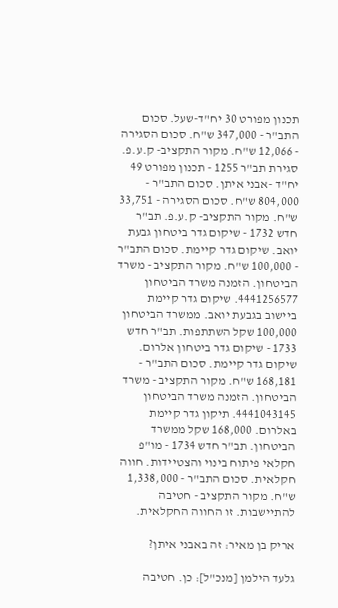תכנון מפורט 30 יח"ד-שעל. סכום התב"ר - 347,000 ש"ח. סכום הסגירה - 12,066 ש"ח. מקור התקציב- ק.ע.פ. סגירת תב"ר 1255 - תכנון מפורט 49 יח"ד -אבני איתן. סכום התב"ר - 804,000 ש"ח. סכום הסגירה - 33,751 ש"ח. מקור התקציב- ק.ע.פ. תב"ר חדש 1732 - שיקום גדר ביטחון גבעת יואב. שיקום גדר קיימת. סכום התב"ר - 100,000 ש"ח. מקור התקציב - משרד הביטחון. הזמנה משרד הביטחון 4441256577. שיקום גדר קיימת ביישוב בגבעת יואב. ממשרד הביטחון 100,000 שקל השתתפות. תב"ר חדש 1733 - שיקום גדר ביטחון אלרום. שיקום גדר קיימת. סכום התב"ר - 168,181 ש"ח. מקור התקציב - משרד הביטחון. הזמנה משרד הביטחון 4441043145. תיקון גדר קיימת באלרום. 168,000 שקל ממשרד הביטחון. תב"ר חדש 1734 - מו"פ חקלאי פיתוח בינוי והצטיידות. חווה חקלאית. סכום התב"ר - 1,338,000 ש"ח. מקור התקציב - חטיבה להתיישבות. זו החווה החקלאית.

אריק בן מאיר: זה באבני איתן?

גלעד הילמן [מנכ"ל]: כן. חטיבה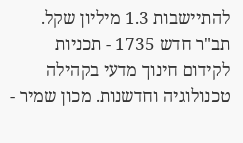להתיישבות 1.3 מיליון שקל. תב"ר חדש 1735 - תכניות לקידום חינוך מדעי בקהילה טכנולוגיה וחדשנות. מכון שמיר -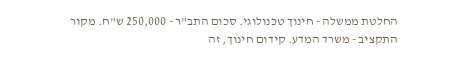החלטת ממשלה - חינוך טכנולוגי. סכום התב"ר - 250,000 ש"ח. מקור התקציב - משרד המדע. קידום חינוך, זה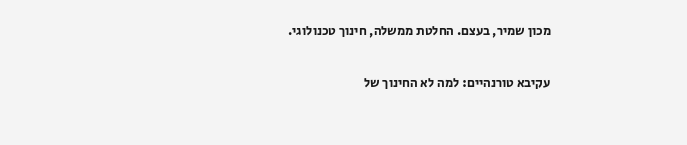מכון שמיר, בעצם. החלטת ממשלה, חינוך טכנולוגי.

עקיבא טורנהיים: למה לא החינוך של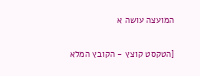המועצה עושה א

[הטקסט קוצץ - הקובץ המלא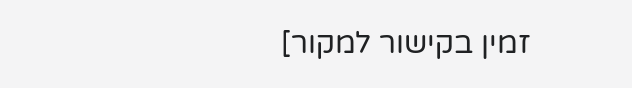זמין בקישור למקור]